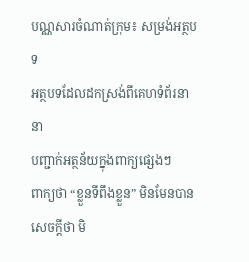បណ្ណសារចំណាត់ក្រុម៖ សម្រង់អត្ថបទ
អត្ថបទដែលដកស្រង់ពីគេហទំព័រនានា
បញ្ជាក់អត្ថន័យក្នុងពាក្យផ្សេងៗ
ពាក្យថា “ខ្លួនទីពឹងខ្លួន” មិនមែនបានសេចក្តីថា មិ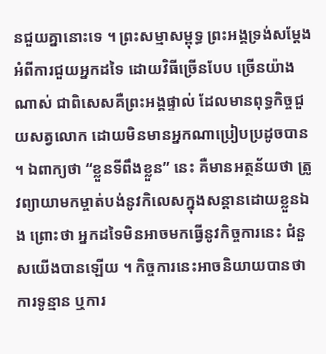នជួយគ្នានោះទេ ។ ព្រះសម្មាសម្ពុទ្ធ ព្រះអង្គទ្រង់សម្តែងអំពីការជួយអ្នកដទៃ ដោយវិធីច្រើនបែប ច្រើនយ៉ាងណាស់ ជាពិសេសគឺព្រះអង្គផ្ទាល់ ដែលមានពុទ្ធកិច្ចជួយសត្វលោក ដោយមិនមានអ្នកណាប្រៀបប្រដូចបាន ។ ឯពាក្យថា “ខ្លួនទីពឹងខ្លួន” នេះ គឺមានអត្ថន័យថា ត្រូវព្យាយាមកម្ចាត់បង់នូវកិលេសក្នុងសន្តានដោយខ្លួនឯង ព្រោះថា អ្នកដទៃមិនអាចមកធ្វើនូវកិច្ចការនេះ ជំនួសយើងបានឡើយ ។ កិច្ចការនេះអាចនិយាយបានថា ការទូន្មាន ឬការ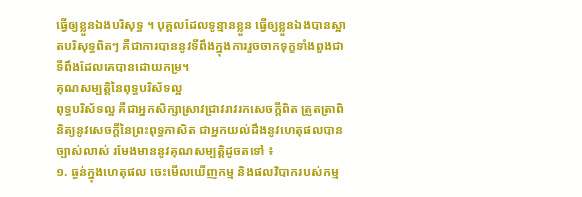ធ្វើឲ្យខ្លួនឯងបរិសុទ្ធ ។ បុគ្គលដែលទូន្មានខ្លួន ធ្វើឲ្យខ្លួនឯងបានស្អាតបរិសុទ្ធពិតៗ គឺជាការបាននូវទីពឹងក្នុងការរួចចាកទុក្ខទាំងពួងជាទីពឹងដែលគេបានដោយកម្រ។
គុណសម្បត្តិនៃពុទ្ធបរិស័ទល្អ
ពុទ្ធបរិស័ទល្អ គឺជាអ្នកសិក្សាស្រាវជ្រាវរាវរកសេចក្តីពិត ត្រួតត្រាពិនិត្យនូវសេចក្តីនៃព្រះពុទ្ធភាសិត ជាអ្នកយល់ដឹងនូវហេតុផលបានច្បាស់លាស់ រមែងមាននូវគុណសម្បត្តិដូចតទៅ ៖
១. ធ្ងន់ក្នុងហេតុផល ចេះមើលឃើញកម្ម និងផលវិបាករបស់កម្ម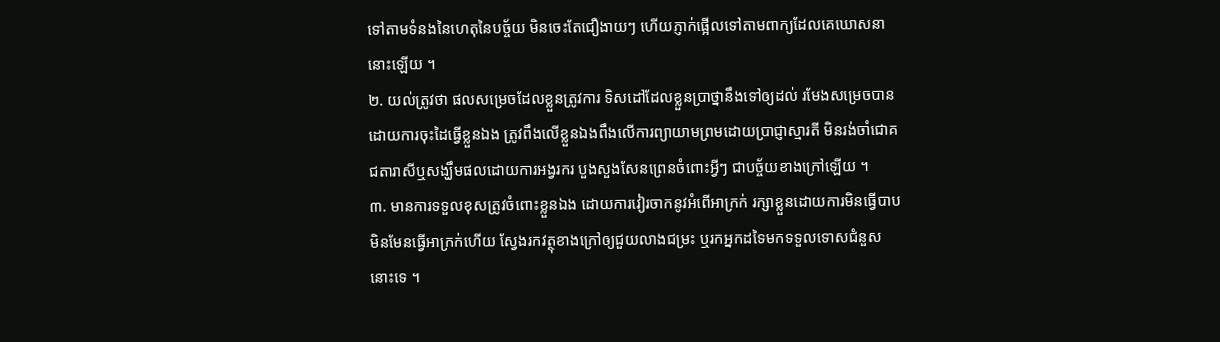ទៅតាមទំនងនៃហេតុនៃបច្ច័យ មិនចេះតែជឿងាយៗ ហើយភ្ញាក់ផ្អើលទៅតាមពាក្យដែលគេឃោសនានោះឡើយ ។
២. យល់ត្រូវថា ផលសម្រេចដែលខ្លួនត្រូវការ ទិសដៅដែលខ្លួនប្រាថ្នានឹងទៅឲ្យដល់ រមែងសម្រេចបានដោយការចុះដៃធ្វើខ្លួនឯង ត្រូវពឹងលើខ្លួនឯងពឹងលើការព្យាយាមព្រមដោយប្រាជ្ញាស្មារតី មិនរង់ចាំជោគជតារាសីឬសង្ឃឹមផលដោយការអង្វរករ បួងសួងសែនព្រេនចំពោះអ្វីៗ ជាបច្ច័យខាងក្រៅឡើយ ។
៣. មានការទទួលខុសត្រូវចំពោះខ្លួនឯង ដោយការវៀរចាកនូវអំពើអាក្រក់ រក្សាខ្លួនដោយការមិនធ្វើបាប មិនមែនធ្វើអាក្រក់ហើយ ស្វែងរកវត្ថុខាងក្រៅឲ្យជួយលាងជម្រះ ឬរកអ្នកដទៃមកទទួលទោសជំនួសនោះទេ ។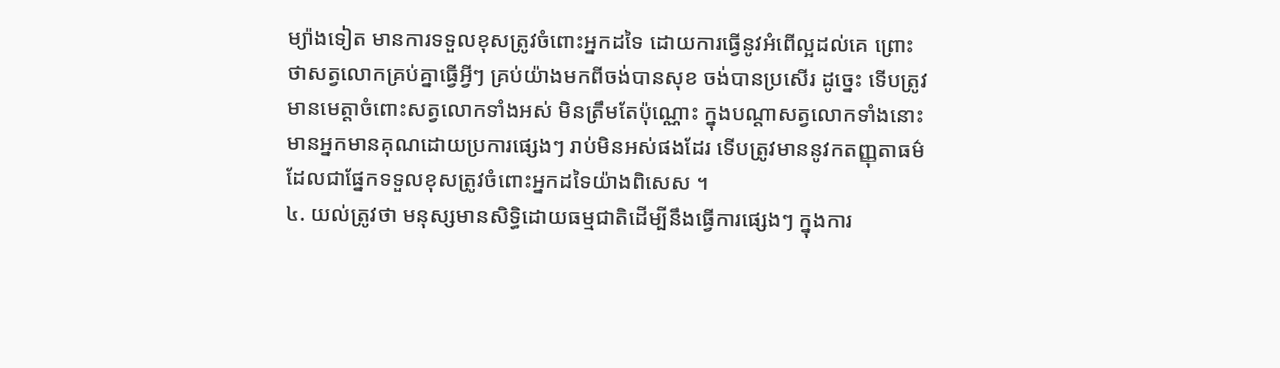ម្យ៉ាងទៀត មានការទទួលខុសត្រូវចំពោះអ្នកដទៃ ដោយការធ្វើនូវអំពើល្អដល់គេ ព្រោះថាសត្វលោកគ្រប់គ្នាធ្វើអ្វីៗ គ្រប់យ៉ាងមកពីចង់បានសុខ ចង់បានប្រសើរ ដូច្នេះ ទើបត្រូវមានមេត្តាចំពោះសត្វលោកទាំងអស់ មិនត្រឹមតែប៉ុណ្ណោះ ក្នុងបណ្តាសត្វលោកទាំងនោះ មានអ្នកមានគុណដោយប្រការផ្សេងៗ រាប់មិនអស់ផងដែរ ទើបត្រូវមាននូវកតញ្ញុតាធម៌ ដែលជាផ្នែកទទួលខុសត្រូវចំពោះអ្នកដទៃយ៉ាងពិសេស ។
៤. យល់ត្រូវថា មនុស្សមានសិទ្ធិដោយធម្មជាតិដើម្បីនឹងធ្វើការផ្សេងៗ ក្នុងការ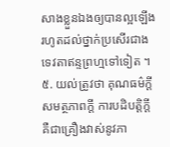សាងខ្លួនឯងឲ្យបានល្អឡើងរហូតដល់ថ្នាក់ប្រសើរជាងទេវតាឥន្ទព្រហ្មទៅទៀត ។
៥. យល់ត្រូវថា គុណធម៌ក្តី សមត្ថភាពក្តី ការបដិបត្តិក្តី គឺជាគ្រឿងវាស់នូវភា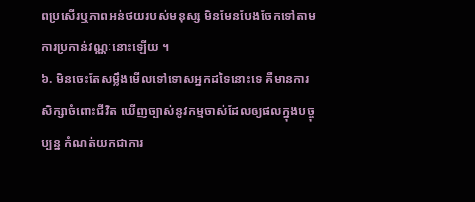ពប្រសើរឬភាពអន់ថយរបស់មនុស្ស មិនមែនបែងចែកទៅតាមការប្រកាន់វណ្ណៈនោះឡើយ ។
៦. មិនចេះតែសម្លឹងមើលទៅទោសអ្នកដទៃនោះទេ គឺមានការសិក្សាចំពោះជីវិត ឃើញច្បាស់នូវកម្មចាស់ដែលឲ្យផលក្នុងបច្ចុប្បន្ន កំណត់យកជាការ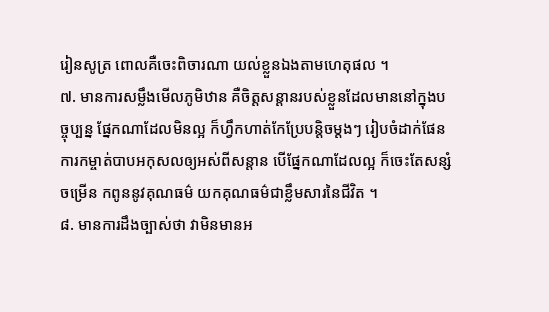រៀនសូត្រ ពោលគឺចេះពិចារណា យល់ខ្លួនឯងតាមហេតុផល ។
៧. មានការសម្លឹងមើលភូមិឋាន គឺចិត្តសន្តានរបស់ខ្លួនដែលមាននៅក្នុងបច្ចុប្បន្ន ផ្នែកណាដែលមិនល្អ ក៏ហ្វឹកហាត់កែប្រែបន្តិចម្តងៗ រៀបចំដាក់ផែនការកម្ចាត់បាបអកុសលឲ្យអស់ពីសន្តាន បើផ្នែកណាដែលល្អ ក៏ចេះតែសន្សំចម្រើន កពូននូវគុណធម៌ យកគុណធម៌ជាខ្លឹមសារនៃជីវិត ។
៨. មានការដឹងច្បាស់ថា វាមិនមានអ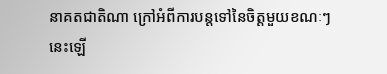នាគតជាតិណា ក្រៅអំពីការបន្តទៅនៃចិត្តមួយខណៈៗ នេះឡើ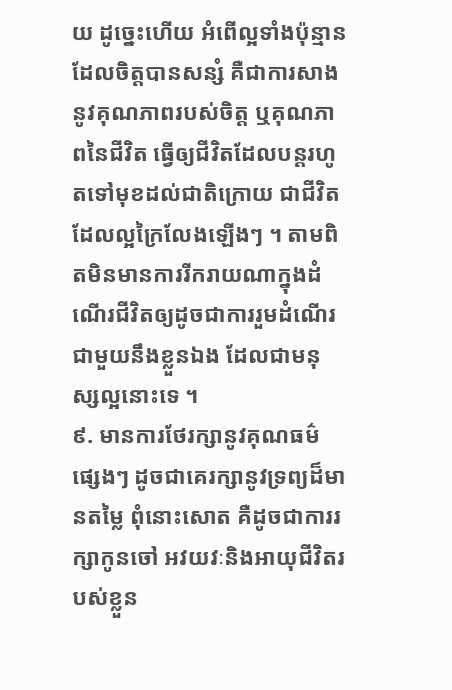យ ដូច្នេះហើយ អំពើល្អទាំងប៉ុន្មានដែលចិត្តបានសន្សំ គឺជាការសាងនូវគុណភាពរបស់ចិត្ត ឬគុណភាពនៃជីវិត ធ្វើឲ្យជីវិតដែលបន្តរហូតទៅមុខដល់ជាតិក្រោយ ជាជីវិតដែលល្អក្រៃលែងឡើងៗ ។ តាមពិតមិនមានការរីករាយណាក្នុងដំណើរជីវិតឲ្យដូចជាការរួមដំណើរជាមួយនឹងខ្លួនឯង ដែលជាមនុស្សល្អនោះទេ ។
៩. មានការថែរក្សានូវគុណធម៌ផ្សេងៗ ដូចជាគេរក្សានូវទ្រព្យដ៏មានតម្លៃ ពុំនោះសោត គឺដូចជាការរក្សាកូនចៅ អវយវៈនិងអាយុជីវិតរបស់ខ្លួន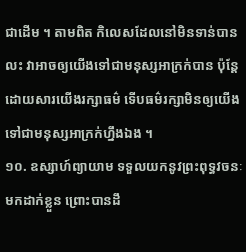ជាដើម ។ តាមពិត កិលេសដែលនៅមិនទាន់បានលះ វាអាចឲ្យយើងទៅជាមនុស្សអាក្រក់បាន ប៉ុន្តែដោយសារយើងរក្សាធម៌ ទើបធម៌រក្សាមិនឲ្យយើងទៅជាមនុស្សអាក្រក់ហ្នឹងឯង ។
១០. ឧស្សាហ៍ព្យាយាម ទទួលយកនូវព្រះពុទ្ធវចនៈមកដាក់ខ្លួន ព្រោះបានដឹ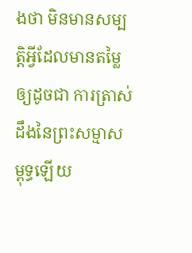ងថា មិនមានសម្បត្តិអ្វីដែលមានតម្លៃឲ្យដូចជា ការត្រាស់ដឹងនៃព្រះសម្មាសម្ពុទ្ធឡើយ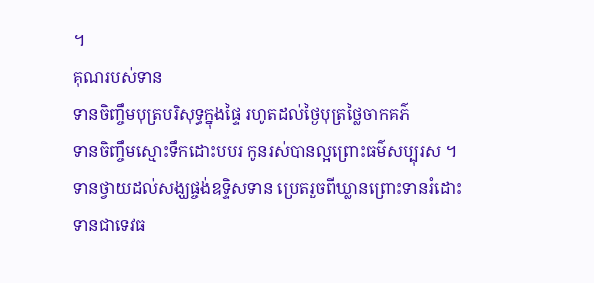។
គុណរបស់ទាន
ទានចិញ្ចឹមបុត្របរិសុទ្ធក្នុងផ្ទៃ រហូតដល់ថ្ងៃបុត្រថ្លៃចាកគភ៌
ទានចិញ្ចឹមស្មោះទឹកដោះបបរ កូនរស់បានល្អព្រោះធម៌សប្បុរស ។
ទានថ្វាយដល់សង្ឃផ្ចង់ឧទ្ទិសទាន ប្រេតរួចពីឃ្លានព្រោះទានរំដោះ
ទានជាទេវធ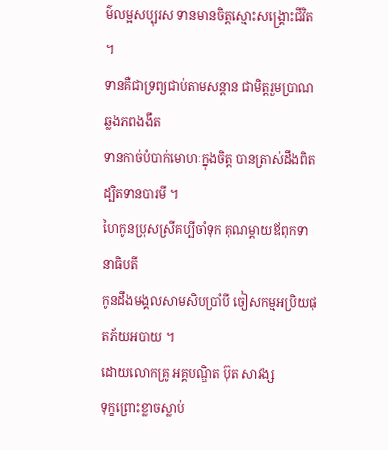ម៌លម្អសប្បុរស ទានមានចិត្តស្មោះសង្គ្រោះជីវិត ។
ទានគឺជាទ្រព្យជាប់តាមសន្តាន ជាមិត្តរួមប្រាណឆ្លងភពងងឹត
ទានកាច់បំបាក់មោហៈក្នុងចិត្ត បានត្រាស់ដឹងពិតដ្បិតទានបារមី ។
ហៃកូនប្រុសស្រីគប្បីចាំទុក គុណម្តាយឪពុកទានាធិបតី
កូនដឹងមង្គលសាមសិបប្រាំបី ចៀសកម្មអប្រិយផុតភ័យអបាយ ។
ដោយលោកគ្រូ អគ្គបណ្ឌិត ប៊ុត សាវង្ស
ទុក្ខព្រោះខ្លាចស្លាប់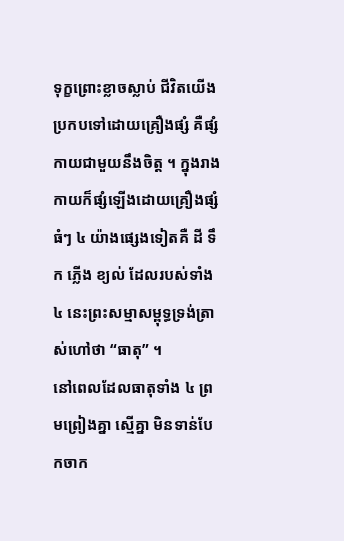ទុក្ខព្រោះខ្លាចស្លាប់ ជីវិតយើងប្រកបទៅដោយគ្រឿងផ្សំ គឺផ្សំកាយជាមួយនឹងចិត្ត ។ ក្នុងរាងកាយក៏ផ្សំឡើងដោយគ្រឿងផ្សំធំៗ ៤ យ៉ាងផ្សេងទៀតគឺ ដី ទឹក ភ្លើង ខ្យល់ ដែលរបស់ទាំង ៤ នេះព្រះសម្មាសម្ពុទ្ធទ្រង់ត្រាស់ហៅថា “ធាតុ” ។
នៅពេលដែលធាតុទាំង ៤ ព្រមព្រៀងគ្នា ស្មើគ្នា មិនទាន់បែកចាក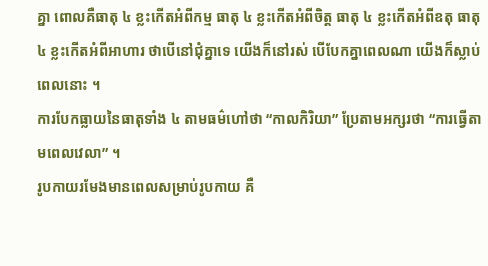គ្នា ពោលគឺធាតុ ៤ ខ្លះកើតអំពីកម្ម ធាតុ ៤ ខ្លះកើតអំពីចិត្ត ធាតុ ៤ ខ្លះកើតអំពីឧតុ ធាតុ ៤ ខ្លះកើតអំពីអាហារ ថាបើនៅជុំគ្នាទេ យើងក៏នៅរស់ បើបែកគ្នាពេលណា យើងក៏ស្លាប់ពេលនោះ ។
ការបែកធ្លាយនៃធាតុទាំង ៤ តាមធម៌ហៅថា “កាលកិរិយា” ប្រែតាមអក្សរថា “ការធ្វើតាមពេលវេលា” ។
រូបកាយរមែងមានពេលសម្រាប់រូបកាយ គឺ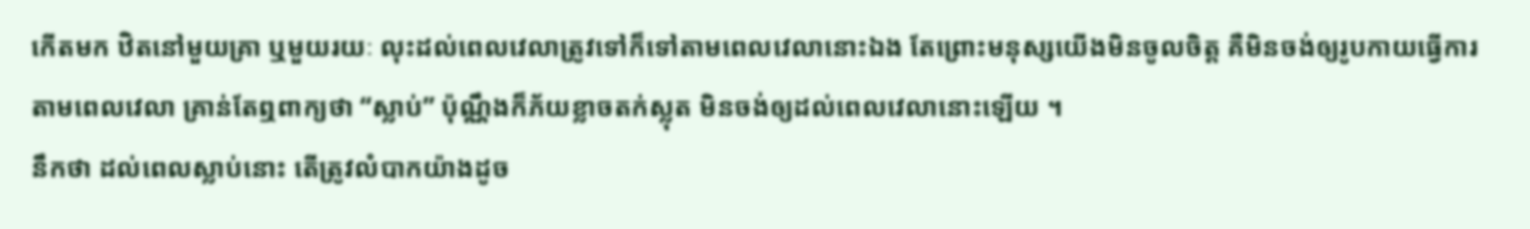កើតមក ឋិតនៅមួយគ្រា ឬមួយរយៈ លុះដល់ពេលវេលាត្រូវទៅក៏ទៅតាមពេលវេលានោះឯង តែព្រោះមនុស្សយើងមិនចូលចិត្ត គឺមិនចង់ឲ្យរូបកាយធ្វើការតាមពេលវេលា គ្រាន់តែឮពាក្យថា “ស្លាប់” ប៉ុណ្ណឹងក៏ភ័យខ្លាចតក់ស្លុត មិនចង់ឲ្យដល់ពេលវេលានោះឡើយ ។
នឹកថា ដល់ពេលស្លាប់នោះ តើត្រូវលំបាកយ៉ាងដូច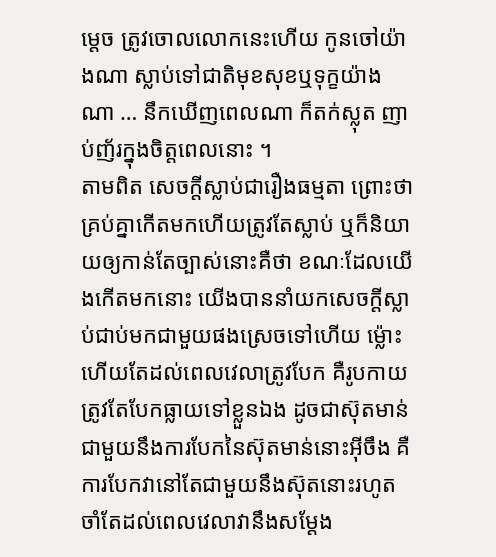ម្តេច ត្រូវចោលលោកនេះហើយ កូនចៅយ៉ាងណា ស្លាប់ទៅជាតិមុខសុខឬទុក្ខយ៉ាងណា … នឹកឃើញពេលណា ក៏តក់ស្លុត ញាប់ញ័រក្នុងចិត្តពេលនោះ ។
តាមពិត សេចក្តីស្លាប់ជារឿងធម្មតា ព្រោះថាគ្រប់គ្នាកើតមកហើយត្រូវតែស្លាប់ ឬក៏និយាយឲ្យកាន់តែច្បាស់នោះគឺថា ខណៈដែលយើងកើតមកនោះ យើងបាននាំយកសេចក្តីស្លាប់ជាប់មកជាមួយផងស្រេចទៅហើយ ម៉្លោះហើយតែដល់ពេលវេលាត្រូវបែក គឺរូបកាយត្រូវតែបែកធ្លាយទៅខ្លួនឯង ដូចជាស៊ុតមាន់ជាមួយនឹងការបែកនៃស៊ុតមាន់នោះអ៊ីចឹង គឺការបែកវានៅតែជាមួយនឹងស៊ុតនោះរហូត ចាំតែដល់ពេលវេលាវានឹងសម្តែង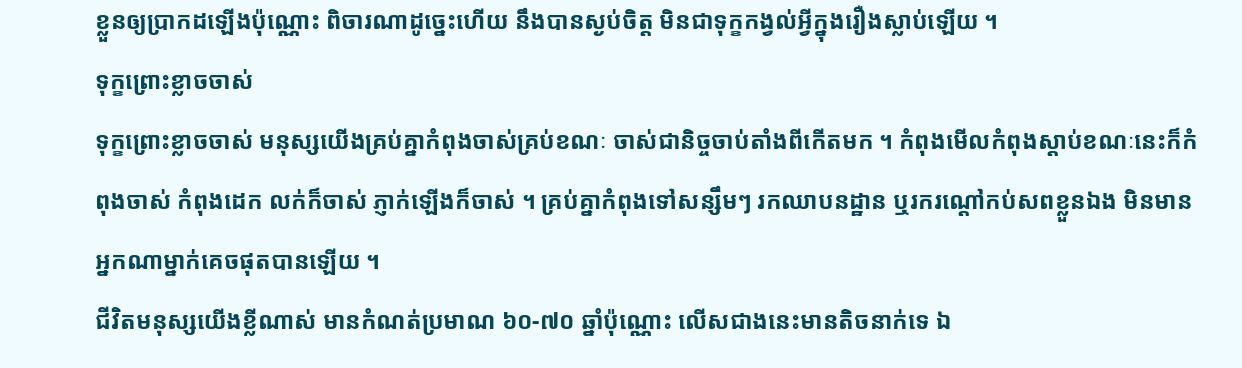ខ្លួនឲ្យប្រាកដឡើងប៉ុណ្ណោះ ពិចារណាដូច្នេះហើយ នឹងបានស្ងប់ចិត្ត មិនជាទុក្ខកង្វល់អ្វីក្នុងរឿងស្លាប់ឡើយ ។
ទុក្ខព្រោះខ្លាចចាស់
ទុក្ខព្រោះខ្លាចចាស់ មនុស្សយើងគ្រប់គ្នាកំពុងចាស់គ្រប់ខណៈ ចាស់ជានិច្ចចាប់តាំងពីកើតមក ។ កំពុងមើលកំពុងស្តាប់ខណៈនេះក៏កំពុងចាស់ កំពុងដេក លក់ក៏ចាស់ ភ្ញាក់ឡើងក៏ចាស់ ។ គ្រប់គ្នាកំពុងទៅសន្សឹមៗ រកឈាបនដ្ឋាន ឬរករណ្តៅកប់សពខ្លួនឯង មិនមានអ្នកណាម្នាក់គេចផុតបានឡើយ ។
ជីវិតមនុស្សយើងខ្លីណាស់ មានកំណត់ប្រមាណ ៦០-៧០ ឆ្នាំប៉ុណ្ណោះ លើសជាងនេះមានតិចនាក់ទេ ឯ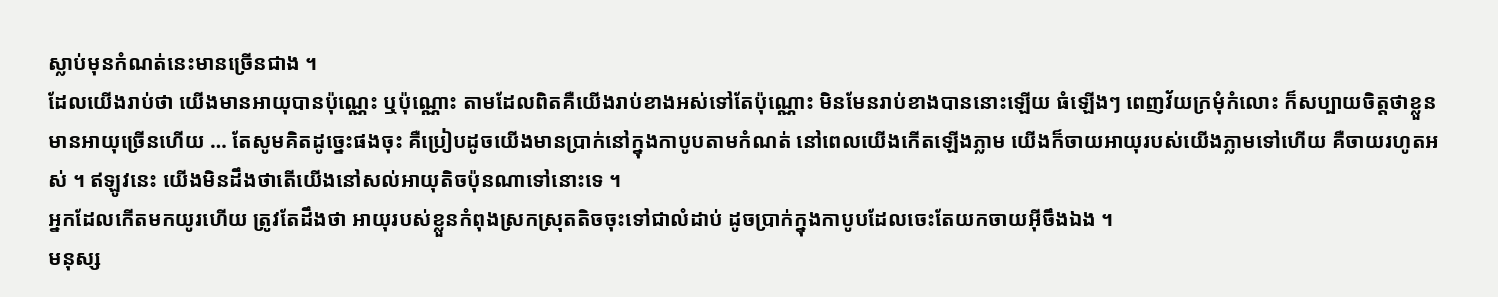ស្លាប់មុនកំណត់នេះមានច្រើនជាង ។
ដែលយើងរាប់ថា យើងមានអាយុបានប៉ុណ្ណេះ ឬប៉ុណ្ណោះ តាមដែលពិតគឺយើងរាប់ខាងអស់ទៅតែប៉ុណ្ណោះ មិនមែនរាប់ខាងបាននោះឡើយ ធំឡើងៗ ពេញវ័យក្រមុំកំលោះ ក៏សប្បាយចិត្តថាខ្លួនមានអាយុច្រើនហើយ … តែសូមគិតដូច្នេះផងចុះ គឺប្រៀបដូចយើងមានប្រាក់នៅក្នុងកាបូបតាមកំណត់ នៅពេលយើងកើតឡើងភ្លាម យើងក៏ចាយអាយុរបស់យើងភ្លាមទៅហើយ គឺចាយរហូតអស់ ។ ឥឡូវនេះ យើងមិនដឹងថាតើយើងនៅសល់អាយុតិចប៉ុនណាទៅនោះទេ ។
អ្នកដែលកើតមកយូរហើយ ត្រូវតែដឹងថា អាយុរបស់ខ្លួនកំពុងស្រកស្រុតតិចចុះទៅជាលំដាប់ ដូចប្រាក់ក្នុងកាបូបដែលចេះតែយកចាយអ៊ីចឹងឯង ។
មនុស្ស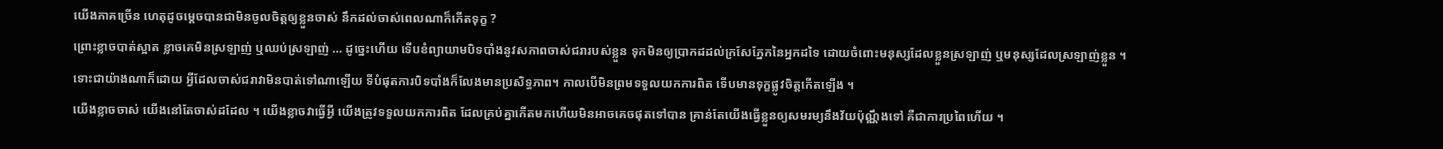យើងភាគច្រើន ហេតុដូចម្តេចបានជាមិនចូលចិត្តឲ្យខ្លួនចាស់ នឹកដល់ចាស់ពេលណាក៏កើតទុក្ខ ?
ព្រោះខ្លាចបាត់ស្អាត ខ្លាចគេមិនស្រឡាញ់ ឬឈប់ស្រឡាញ់ … ដូច្នេះហើយ ទើបខំព្យាយាមបិទបាំងនូវសភាពចាស់ជរារបស់ខ្លួន ទុកមិនឲ្យប្រាកដដល់ក្រសែភ្នែកនៃអ្នកដទៃ ដោយចំពោះមនុស្សដែលខ្លួនស្រឡាញ់ ឬមនុស្សដែលស្រឡាញ់ខ្លួន ។
ទោះជាយ៉ាងណាក៏ដោយ អ្វីដែលចាស់ជរាវាមិនបាត់ទៅណាឡើយ ទីបំផុតការបិទបាំងក៏លែងមានប្រសិទ្ធភាព។ កាលបើមិនព្រមទទួលយកការពិត ទើបមានទុក្ខផ្លូវចិត្តកើតឡើង ។
យើងខ្លាចចាស់ យើងនៅតែចាស់ដដែល ។ យើងខ្លាចវាធ្វើអ្វី យើងត្រូវទទួលយកការពិត ដែលគ្រប់គ្នាកើតមកហើយមិនអាចគេចផុតទៅបាន គ្រាន់តែយើងធ្វើខ្លួនឲ្យសមរម្យនឹងវ័យប៉ុណ្ណឹងទៅ គឺជាការប្រពៃហើយ ។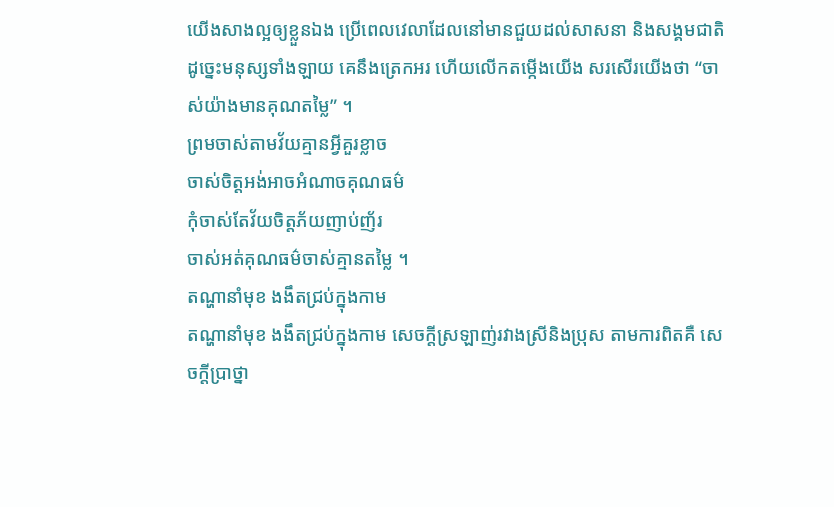យើងសាងល្អឲ្យខ្លួនឯង ប្រើពេលវេលាដែលនៅមានជួយដល់សាសនា និងសង្គមជាតិ ដូច្នេះមនុស្សទាំងឡាយ គេនឹងត្រេកអរ ហើយលើកតម្កើងយើង សរសើរយើងថា “ចាស់យ៉ាងមានគុណតម្លៃ” ។
ព្រមចាស់តាមវ័យគ្មានអ្វីគួរខ្លាច
ចាស់ចិត្តអង់អាចអំណាចគុណធម៌
កុំចាស់តែវ័យចិត្តភ័យញាប់ញ័រ
ចាស់អត់គុណធម៌ចាស់គ្មានតម្លៃ ។
តណ្ហានាំមុខ ងងឹតជ្រប់ក្នុងកាម
តណ្ហានាំមុខ ងងឹតជ្រប់ក្នុងកាម សេចក្តីស្រឡាញ់រវាងស្រីនិងប្រុស តាមការពិតគឺ សេចក្តីប្រាថ្នា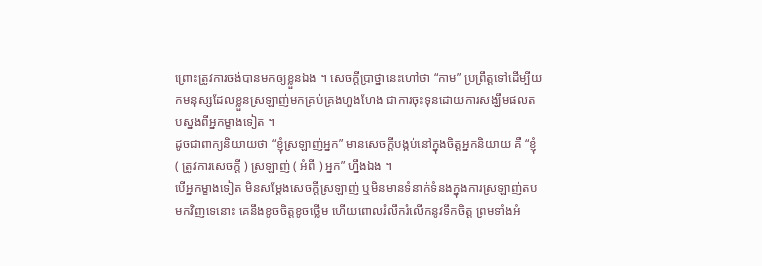ព្រោះត្រូវការចង់បានមកឲ្យខ្លួនឯង ។ សេចក្តីប្រាថ្នានេះហៅថា “កាម” ប្រព្រឹត្តទៅដើម្បីយកមនុស្សដែលខ្លួនស្រឡាញ់មកគ្រប់គ្រងហួងហែង ជាការចុះទុនដោយការសង្ឃឹមផលតបស្នងពីអ្នកម្ខាងទៀត ។
ដូចជាពាក្យនិយាយថា “ខ្ញុំស្រឡាញ់អ្នក” មានសេចក្តីបង្កប់នៅក្នុងចិត្តអ្នកនិយាយ គឺ “ខ្ញុំ ( ត្រូវការសេចក្តី ) ស្រឡាញ់ ( អំពី ) អ្នក” ហ្នឹងឯង ។
បើអ្នកម្ខាងទៀត មិនសម្តែងសេចក្តីស្រឡាញ់ ឬមិនមានទំនាក់ទំនងក្នុងការស្រឡាញ់តបមកវិញទេនោះ គេនឹងខូចចិត្តខូចថ្លើម ហើយពោលរំលឹករំលើកនូវទឹកចិត្ត ព្រមទាំងអំ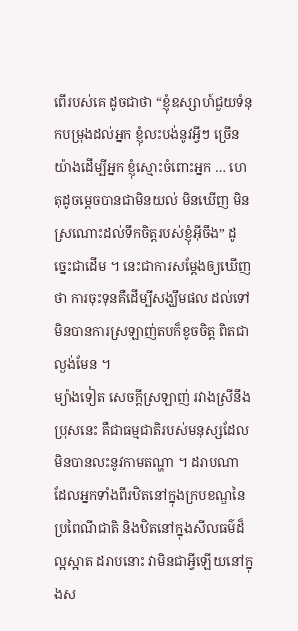ពើរបស់គេ ដូចជាថា “ខ្ញុំឧស្សាហ៍ជួយទំនុកបម្រុងដល់អ្នក ខ្ញុំលះបង់នូវអ្វីៗ ច្រើនយ៉ាងដើម្បីអ្នក ខ្ញុំស្មោះចំពោះអ្នក … ហេតុដូចម្តេចបានជាមិនយល់ មិនឃើញ មិនស្រណោះដល់ទឹកចិត្តរបស់ខ្ញុំអ៊ីចឹង” ដូច្នេះជាដើម ។ នេះជាការសម្តែងឲ្យឃើញថា ការចុះទុនគឺដើម្បីសង្ឃឹមផល ដល់ទៅមិនបានការស្រឡាញ់តបក៏ខូចចិត្ត ពិតជាល្ងង់មែន ។
ម្យ៉ាងទៀត សេចក្តីស្រឡាញ់ រវាងស្រីនឹងប្រុសនេះ គឺជាធម្មជាតិរបស់មនុស្សដែលមិនបានលះនូវកាមតណ្ហា ។ ដរាបណា ដែលអ្នកទាំងពីរឋិតនៅក្នុងក្របខណ្ឌនៃប្រពៃណីជាតិ និងឋិតនៅក្នុងសីលធម៌ដ៏ល្អស្អាត ដរាបនោះ វាមិនជាអ្វីឡើយនៅក្នុងស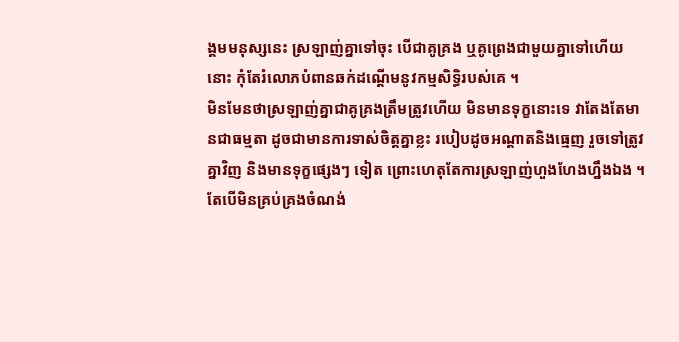ង្គមមនុស្សនេះ ស្រឡាញ់គ្នាទៅចុះ បើជាគូគ្រង ឬគូព្រេងជាមួយគ្នាទៅហើយនោះ កុំតែរំលោភបំពានឆក់ដណ្តើមនូវកម្មសិទ្ធិរបស់គេ ។
មិនមែនថាស្រឡាញ់គ្នាជាគូគ្រងត្រឹមត្រូវហើយ មិនមានទុក្ខនោះទេ វាតែងតែមានជាធម្មតា ដូចជាមានការទាស់ចិត្តគ្នាខ្លះ របៀបដូចអណ្តាតនិងធ្មេញ រួចទៅត្រូវគ្នាវិញ និងមានទុក្ខផ្សេងៗ ទៀត ព្រោះហេតុតែការស្រឡាញ់ហួងហែងហ្នឹងឯង ។
តែបើមិនគ្រប់គ្រងចំណង់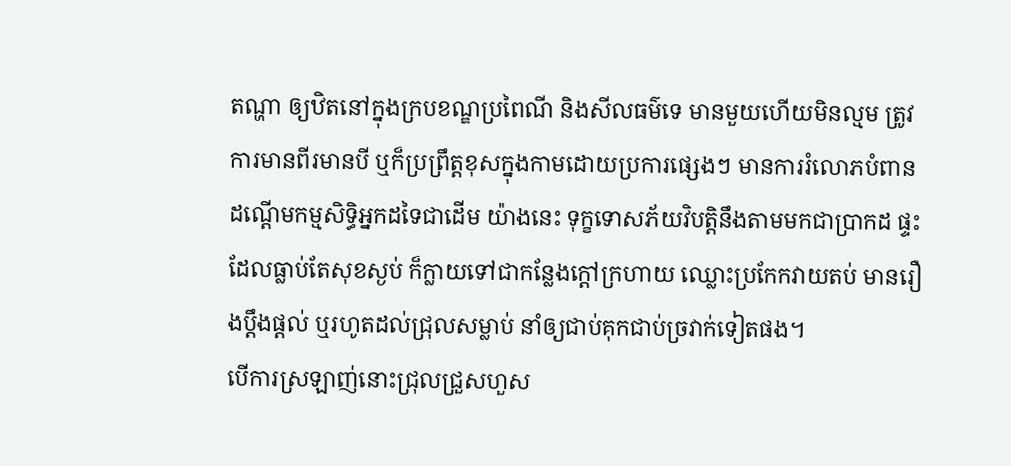តណ្ហា ឲ្យឋិតនៅក្នុងក្របខណ្ឌប្រពៃណី និងសីលធម៌ទេ មានមួយហើយមិនល្មម ត្រូវការមានពីរមានបី ឬក៏ប្រព្រឹត្តខុសក្នុងកាមដោយប្រការផ្សេងៗ មានការរំលោភបំពានដណ្តើមកម្មសិទ្ធិអ្នកដទៃជាដើម យ៉ាងនេះ ទុក្ខទោសភ័យវិបត្តិនឹងតាមមកជាប្រាកដ ផ្ទះដែលធ្លាប់តែសុខស្ងប់ ក៏ក្លាយទៅជាកន្លែងក្តៅក្រហាយ ឈ្លោះប្រកែកវាយតប់ មានរឿងប្តឹងផ្តល់ ឬរហូតដល់ជ្រុលសម្លាប់ នាំឲ្យជាប់គុកជាប់ច្រវាក់ទៀតផង។
បើការស្រឡាញ់នោះជ្រុលជ្រួសហួស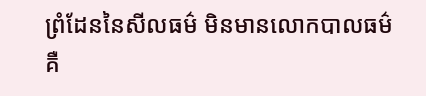ព្រំដែននៃសីលធម៌ មិនមានលោកបាលធម៌ គឺ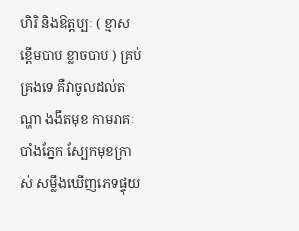ហិរិ និងឱត្តប្បៈ ( ខ្មាសខ្ពើមបាប ខ្លាចបាប ) គ្រប់គ្រងទេ គឺវាចូលដល់តណ្ហា ងងឹតមុខ កាមរាគៈបាំងភ្នែក ស្បែកមុខក្រាស់ សម្លឹងឃើញភេទផ្ទុយ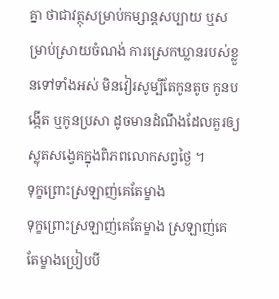គ្នា ថាជាវត្ថុសម្រាប់កម្សាន្តសប្បាយ ឬសម្រាប់ស្រាយចំណង់ ការស្រេកឃ្លានរបស់ខ្លួនទៅទាំងអស់ មិនវៀរសូម្បីតែកូនតូច កូនបង្កើត ឬកូនប្រសា ដូចមានដំណឹងដែលគួរឲ្យស្លុតសង្វេគក្នុងពិភពលោកសព្វថ្ងៃ ។
ទុក្ខព្រោះស្រឡាញ់គេតែម្ខាង
ទុក្ខព្រោះស្រឡាញ់គេតែម្ខាង ស្រឡាញ់គេតែម្ខាងប្រៀបបី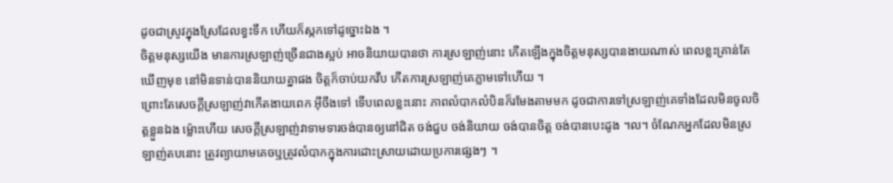ដូចជាស្រូវក្នុងស្រែដែលខ្វះទឹក ហើយក៏ស្កកទៅដូច្នោះឯង ។
ចិត្តមនុស្សយើង មានការស្រឡាញ់ច្រើនជាងស្អប់ អាចនិយាយបានថា ការស្រឡាញ់នោះ កើតឡើងក្នុងចិត្តមនុស្សបានងាយណាស់ ពេលខ្លះគ្រាន់តែឃើញមុខ នៅមិនទាន់បាននិយាយគ្នាផង ចិត្តក៏ចាប់យកវឹប កើតការស្រឡាញ់គេភ្លាមទៅហើយ ។
ព្រោះតែសេចក្តីស្រឡាញ់វាកើតងាយពេក អ៊ីចឹងទៅ ទើបពេលខ្លះនោះ ភាពលំបាកលំបិនក៏រមែងតាមមក ដូចជាការទៅស្រឡាញ់គេទាំងដែលមិនចូលចិត្តខ្លួនឯង ម៉្លោះហើយ សេចក្តីស្រឡាញ់វាទាមទារចង់បានឲ្យនៅជិត ចង់ជួប ចង់និយាយ ចង់បានចិត្ត ចង់បានបេះដូង ។ល។ ចំណែកអ្នកដែលមិនស្រឡាញ់តបនោះ ត្រូវព្យាយាមគេចឬត្រូវលំបាកក្នុងការដោះស្រាយដោយប្រការផ្សេងៗ ។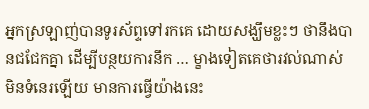អ្នកស្រឡាញ់បានទូរស័ព្ទទៅរកគេ ដោយសង្ឃឹមខ្លះៗ ថានឹងបានជជែកគ្នា ដើម្បីបន្ថយការនឹក … ម្ខាងទៀតគេថារវល់ណាស់ មិនទំនេរឡើយ មានការធ្វើយ៉ាងនេះ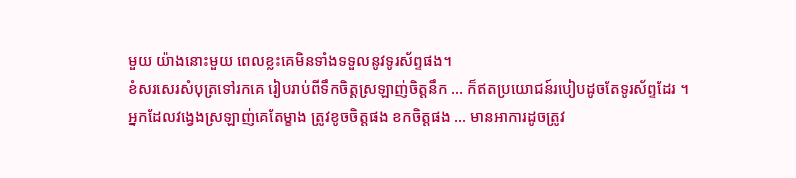មួយ យ៉ាងនោះមួយ ពេលខ្លះគេមិនទាំងទទួលនូវទូរស័ព្ទផង។
ខំសរសេរសំបុត្រទៅរកគេ រៀបរាប់ពីទឹកចិត្តស្រឡាញ់ចិត្តនឹក … ក៏ឥតប្រយោជន៍របៀបដូចតែទូរស័ព្ទដែរ ។
អ្នកដែលវង្វេងស្រឡាញ់គេតែម្ខាង ត្រូវខូចចិត្តផង ខកចិត្តផង … មានអាការដូចត្រូវ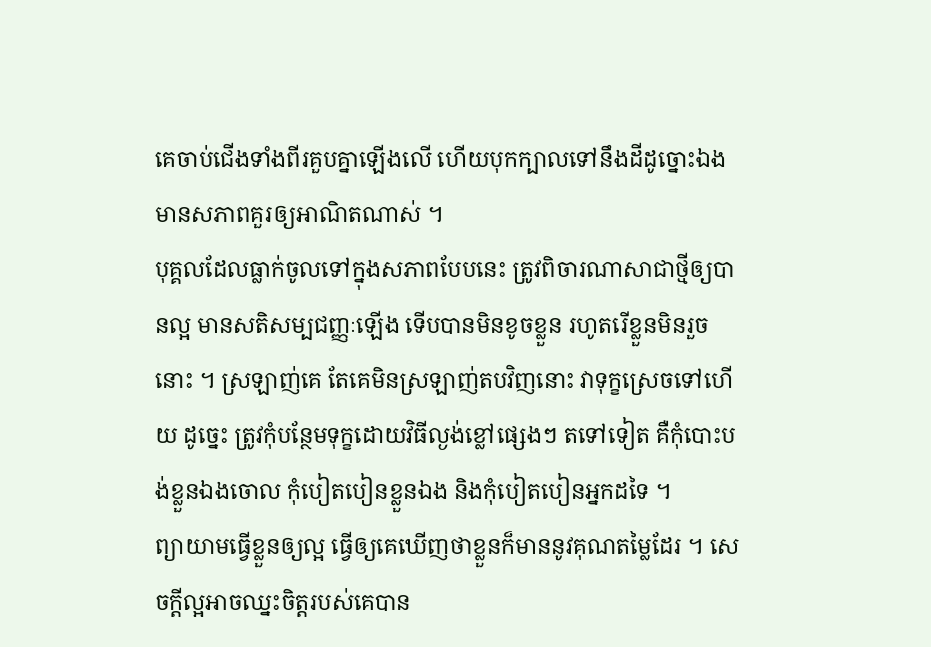គេចាប់ជើងទាំងពីរគួបគ្នាឡើងលើ ហើយបុកក្បាលទៅនឹងដីដូច្នោះឯង មានសភាពគួរឲ្យអាណិតណាស់ ។
បុគ្គលដែលធ្លាក់ចូលទៅក្នុងសភាពបែបនេះ ត្រូវពិចារណាសាជាថ្មីឲ្យបានល្អ មានសតិសម្បជញ្ញៈឡើង ទើបបានមិនខូចខ្លួន រហូតរើខ្លួនមិនរួចនោះ ។ ស្រឡាញ់គេ តែគេមិនស្រឡាញ់តបវិញនោះ វាទុក្ខស្រេចទៅហើយ ដូច្នេះ ត្រូវកុំបន្ថែមទុក្ខដោយវិធីល្ងង់ខ្លៅផ្សេងៗ តទៅទៀត គឺកុំបោះបង់ខ្លួនឯងចោល កុំបៀតបៀនខ្លួនឯង និងកុំបៀតបៀនអ្នកដទៃ ។
ព្យាយាមធ្វើខ្លួនឲ្យល្អ ធ្វើឲ្យគេឃើញថាខ្លួនក៏មាននូវគុណតម្លៃដែរ ។ សេចក្តីល្អអាចឈ្នះចិត្តរបស់គេបាន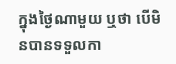ក្នុងថ្ងៃណាមួយ ឬថា បើមិនបានទទួលកា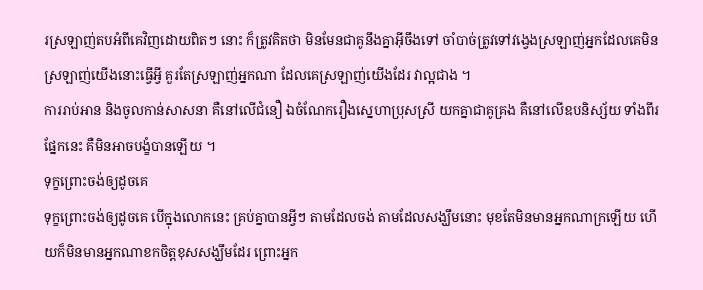រស្រឡាញ់តបអំពីគេវិញដោយពិតៗ នោះ ក៏ត្រូវគិតថា មិនមែនជាគូនឹងគ្នាអ៊ីចឹងទៅ ចាំបាច់ត្រូវទៅវង្វេងស្រឡាញ់អ្នកដែលគេមិនស្រឡាញ់យើងនោះធ្វើអ្វី គួរតែស្រឡាញ់អ្នកណា ដែលគេស្រឡាញ់យើងដែរ វាល្អជាង ។
ការរាប់អាន និងចូលកាន់សាសនា គឺនៅលើជំនឿ ឯចំណែករឿងស្នេហាប្រុសស្រី យកគ្នាជាគូគ្រង គឺនៅលើឧបនិស្ស័យ ទាំងពីរផ្នែកនេះ គឺមិនអាចបង្ខំបានឡើយ ។
ទុក្ខព្រោះចង់ឲ្យដូចគេ
ទុក្ខព្រោះចង់ឲ្យដូចគេ បើក្នុងលោកនេះ គ្រប់គ្នាបានអ្វីៗ តាមដែលចង់ តាមដែលសង្ឃឹមនោះ មុខតែមិនមានអ្នកណាក្រឡើយ ហើយក៏មិនមានអ្នកណាខកចិត្តខុសសង្ឃឹមដែរ ព្រោះអ្នក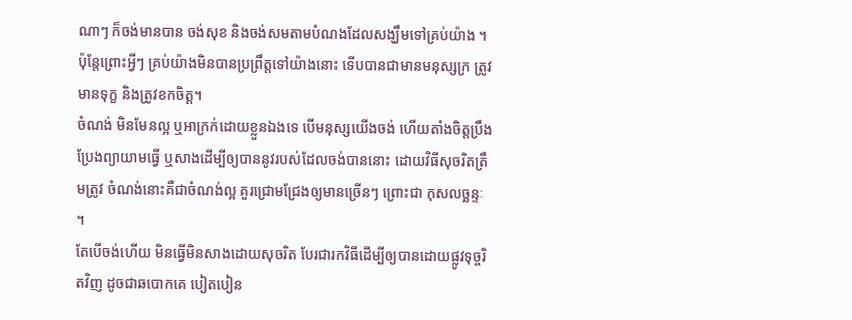ណាៗ ក៏ចង់មានបាន ចង់សុខ និងចង់សមតាមបំណងដែលសង្ឃឹមទៅគ្រប់យ៉ាង ។
ប៉ុន្តែព្រោះអ្វីៗ គ្រប់យ៉ាងមិនបានប្រព្រឹត្តទៅយ៉ាងនោះ ទើបបានជាមានមនុស្សក្រ ត្រូវមានទុក្ខ និងត្រូវខកចិត្ត។
ចំណង់ មិនមែនល្អ ឬអាក្រក់ដោយខ្លួនឯងទេ បើមនុស្សយើងចង់ ហើយតាំងចិត្តប្រឹងប្រែងព្យាយាមធ្វើ ឬសាងដើម្បីឲ្យបាននូវរបស់ដែលចង់បាននោះ ដោយវិធីសុចរិតត្រឹមត្រូវ ចំណង់នោះគឺជាចំណង់ល្អ គួរជ្រោមជ្រែងឲ្យមានច្រើនៗ ព្រោះជា កុសលច្ឆន្ទៈ ។
តែបើចង់ហើយ មិនធ្វើមិនសាងដោយសុចរិត បែរជារកវិធីដើម្បីឲ្យបានដោយផ្លូវទុច្ចរិតវិញ ដូចជាឆបោកគេ បៀតបៀន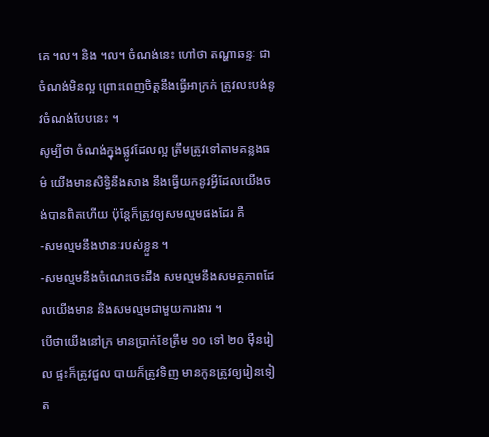គេ ។ល។ និង ។ល។ ចំណង់នេះ ហៅថា តណ្ហាឆន្ទៈ ជាចំណង់មិនល្អ ព្រោះពេញចិត្តនឹងធ្វើអាក្រក់ ត្រូវលះបង់នូវចំណង់បែបនេះ ។
សូម្បីថា ចំណង់ក្នុងផ្លូវដែលល្អ ត្រឹមត្រូវទៅតាមគន្លងធម៌ យើងមានសិទ្ធិនឹងសាង នឹងធ្វើយកនូវអ្វីដែលយើងចង់បានពិតហើយ ប៉ុន្តែក៏ត្រូវឲ្យសមល្មមផងដែរ គឺ
-សមល្មមនឹងឋានៈរបស់ខ្លួន ។
-សមល្មមនឹងចំណេះចេះដឹង សមល្មមនឹងសមត្ថភាពដែលយើងមាន និងសមល្មមជាមួយការងារ ។
បើថាយើងនៅក្រ មានប្រាក់ខែត្រឹម ១០ ទៅ ២០ ម៉ឺនរៀល ផ្ទះក៏ត្រូវជួល បាយក៏ត្រូវទិញ មានកូនត្រូវឲ្យរៀនទៀត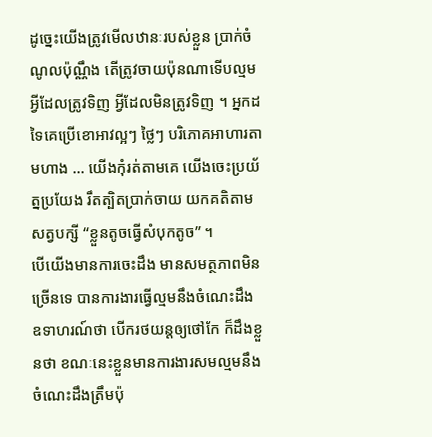ដូច្នេះយើងត្រូវមើលឋានៈរបស់ខ្លួន ប្រាក់ចំណូលប៉ុណ្ណឹង តើត្រូវចាយប៉ុនណាទើបល្មម អ្វីដែលត្រូវទិញ អ្វីដែលមិនត្រូវទិញ ។ អ្នកដទៃគេប្រើខោអាវល្អៗ ថ្លៃៗ បរិភោគអាហារតាមហាង … យើងកុំរត់តាមគេ យើងចេះប្រយ័ត្នប្រយែង រឹតត្បិតប្រាក់ចាយ យកគតិតាមសត្វបក្សី “ខ្លួនតូចធ្វើសំបុកតូច” ។
បើយើងមានការចេះដឹង មានសមត្ថភាពមិនច្រើនទេ បានការងារធ្វើល្មមនឹងចំណេះដឹង ឧទាហរណ៍ថា បើករថយន្តឲ្យថៅកែ ក៏ដឹងខ្លួនថា ខណៈនេះខ្លួនមានការងារសមល្មមនឹងចំណេះដឹងត្រឹមប៉ុ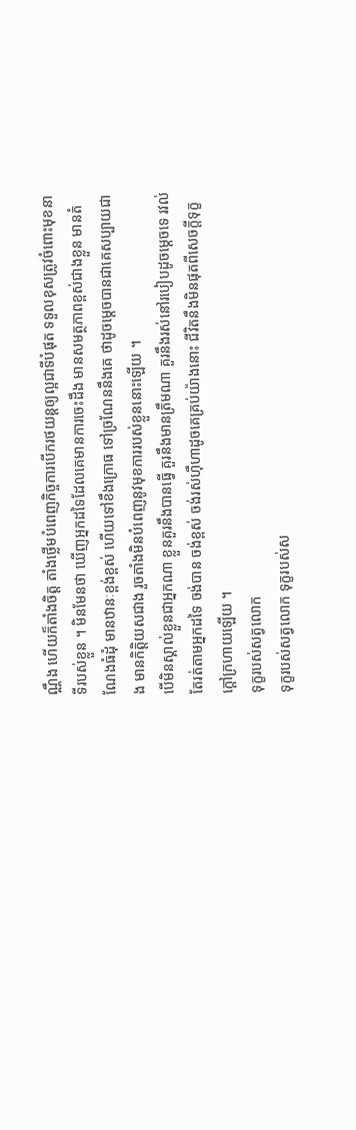ណ្ណឹង ហើយក៏តាំងចិត្ត តាំងថ្លើមបំពេញកិច្ចការបើករថយន្តឲ្យល្អជាទីបំផុត ទទួលខុសត្រូវចំពោះមុខនាទីរបស់ខ្លួន ។ មិនមែនថា ឃើញអ្នកដទៃដែលគេមានការចេះដឹង មានសមត្ថភាពខ្ពស់ជាងខ្លួន មានតំណែងធំដុំ មានឋានៈខ្ពង់ខ្ពស់ ហើយទៅខឹងក្រោធ ទៅច្រណែននឹងគេ ថាដូចម្តេចបានជាគេសប្បាយជាង មានកិត្តិយសជាង រួចតាំងមិនបំពេញនូវមុខការរបស់ខ្លួននោះឡើយ ។
បើមិនស្គាល់ខ្លួនជាអ្នកណា ខ្លួនគួរនឹងបានធ្វើ គួរនឹងមានត្រឹមណា គួរនឹងរស់នៅរបៀបដូចម្តេចទេ រវល់តែរត់តាមអ្នកដទៃ ចង់បាន ចង់ខ្ពស់ ចង់រស់ហ៊ឺហាដូចគេគ្រប់យ៉ាងនោះ ជីវិតនឹងមិនផុតពីសេចក្តីទុក្ខក្តៅក្រហាយឡើយ ។
ទុក្ខរបស់សត្វលោក
ទុក្ខរបស់សត្វលោក ទុក្ខរបស់ស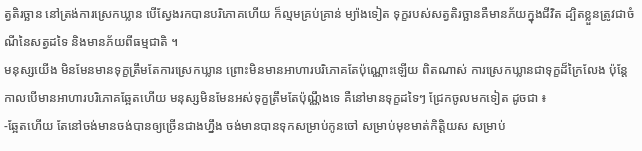ត្វតិរច្ឆាន នៅត្រង់ការស្រេកឃ្លាន បើស្វែងរកបានបរិភោគហើយ ក៏ល្មមគ្រប់គ្រាន់ ម្យ៉ាងទៀត ទុក្ខរបស់សត្វតិរច្ឆានគឺមានភ័យក្នុងជីវិត ដ្បិតខ្លួនត្រូវជាចំណីនៃសត្វដទៃ និងមានភ័យពីធម្មជាតិ ។
មនុស្សយើង មិនមែនមានទុក្ខត្រឹមតែការស្រេកឃ្លាន ព្រោះមិនមានអាហារបរិភោគតែប៉ុណ្ណោះឡើយ ពិតណាស់ ការស្រេកឃ្លានជាទុក្ខដ៏ក្រៃលែង ប៉ុន្តែ កាលបើមានអាហារបរិភោគឆ្អែតហើយ មនុស្សមិនមែនអស់ទុក្ខត្រឹមតែប៉ុណ្ណឹងទេ គឺនៅមានទុក្ខដទៃៗ ជ្រែកចូលមកទៀត ដូចជា ៖
-ឆ្អែតហើយ តែនៅចង់មានចង់បានឲ្យច្រើនជាងហ្នឹង ចង់មានបានទុកសម្រាប់កូនចៅ សម្រាប់មុខមាត់កិត្តិយស សម្រាប់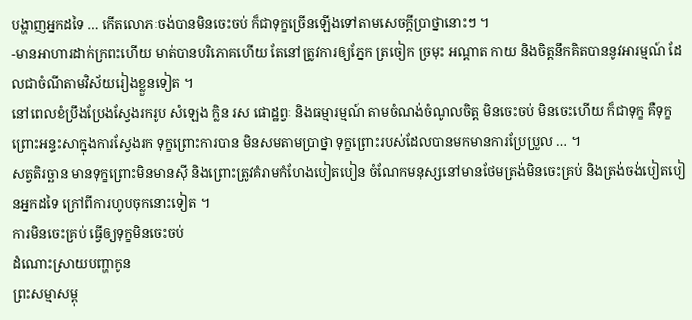បង្ហាញអ្នកដទៃ … កើតលោភៈចង់បានមិនចេះចប់ ក៏ជាទុក្ខច្រើនឡើងទៅតាមសេចក្តីប្រាថ្នានោះៗ ។
-មានអាហារដាក់ក្រពះហើយ មាត់បានបរិភោគហើយ តែនៅត្រូវការឲ្យភ្នែក ត្រចៀក ច្រមុះ អណ្តាត កាយ និងចិត្តនឹកគិតបាននូវអារម្មណ៍ ដែលជាចំណីតាមវិស័យរៀងខ្លួនទៀត ។
នៅពេលខំប្រឹងប្រែងស្វែងរករូប សំឡេង ក្លិន រស ផោដ្ឋព្វៈ និងធម្មារម្មណ៍ តាមចំណង់ចំណូលចិត្ត មិនចេះចប់ មិនចេះហើយ ក៏ជាទុក្ខ គឺទុក្ខព្រោះអន្ទះសាក្នុងការស្វែងរក ទុក្ខព្រោះការបាន មិនសមតាមប្រាថ្នា ទុក្ខព្រោះរបស់ដែលបានមកមានការប្រែប្រួល … ។
សត្វតិរច្ឆាន មានទុក្ខព្រោះមិនមានស៊ី និងព្រោះត្រូវគំរាមកំហែងបៀតបៀន ចំណែកមនុស្សនៅមានថែមត្រង់មិនចេះគ្រប់ និងត្រង់ចង់បៀតបៀនអ្នកដទៃ ក្រៅពីការហូបចុកនោះទៀត ។
ការមិនចេះគ្រប់ ធ្វើឲ្យទុក្ខមិនចេះចប់
ដំណោះស្រាយបញ្ហាកូន
ព្រះសម្មាសម្ពុ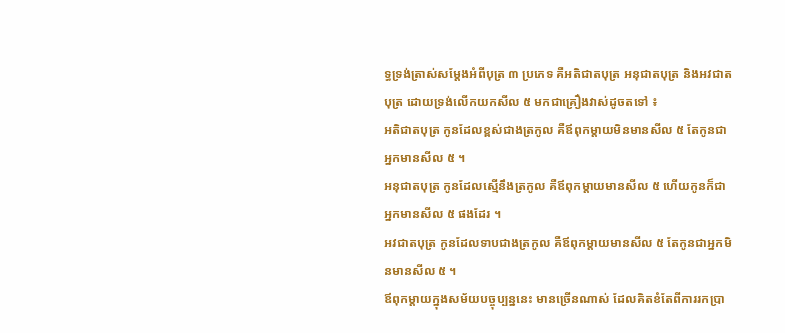ទ្ធទ្រង់ត្រាស់សម្តែងអំពីបុត្រ ៣ ប្រភេទ គឺអតិជាតបុត្រ អនុជាតបុត្រ និងអវជាតបុត្រ ដោយទ្រង់លើកយកសីល ៥ មកជាគ្រឿងវាស់ដូចតទៅ ៖
អតិជាតបុត្រ កូនដែលខ្ពស់ជាងត្រកូល គឺឪពុកម្តាយមិនមានសីល ៥ តែកូនជាអ្នកមានសីល ៥ ។
អនុជាតបុត្រ កូនដែលស្មើនឹងត្រកូល គឺឪពុកម្តាយមានសីល ៥ ហើយកូនក៏ជាអ្នកមានសីល ៥ ផងដែរ ។
អវជាតបុត្រ កូនដែលទាបជាងត្រកូល គឺឪពុកម្តាយមានសីល ៥ តែកូនជាអ្នកមិនមានសីល ៥ ។
ឪពុកម្តាយក្នុងសម័យបច្ចុប្បន្ននេះ មានច្រើនណាស់ ដែលគិតខំតែពីការរកប្រា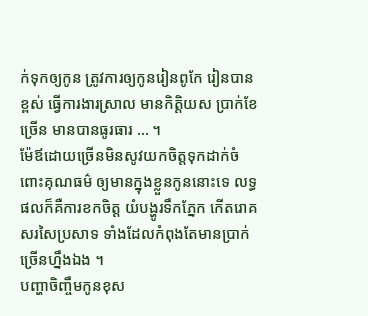ក់ទុកឲ្យកូន ត្រូវការឲ្យកូនរៀនពូកែ រៀនបានខ្ពស់ ធ្វើការងារស្រាល មានកិត្តិយស ប្រាក់ខែច្រើន មានបានធូរធារ … ។
ម៉ែឪដោយច្រើនមិនសូវយកចិត្តទុកដាក់ចំពោះគុណធម៌ ឲ្យមានក្នុងខ្លួនកូននោះទេ លទ្ធផលក៏គឺការខកចិត្ត យំបង្ហូរទឹកភ្នែក កើតរោគសរសៃប្រសាទ ទាំងដែលកំពុងតែមានប្រាក់ច្រើនហ្នឹងឯង ។
បញ្ហាចិញ្ចឹមកូនខុស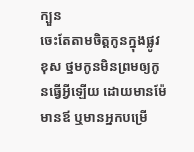ក្បួន
ចេះតែតាមចិត្តកូនក្នុងផ្លូវខុស ថ្នមកូនមិនព្រមឲ្យកូនធ្វើអ្វីឡើយ ដោយមានម៉ែមានឪ ឬមានអ្នកបម្រើ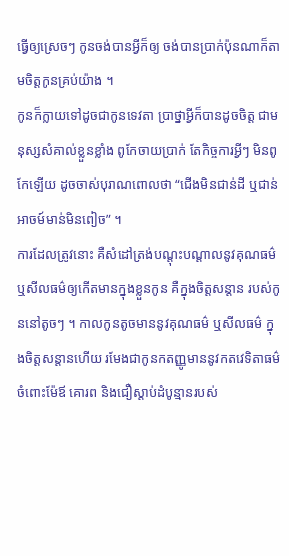ធ្វើឲ្យស្រេចៗ កូនចង់បានអ្វីក៏ឲ្យ ចង់បានប្រាក់ប៉ុនណាក៏តាមចិត្តកូនគ្រប់យ៉ាង ។
កូនក៏ក្លាយទៅដូចជាកូនទេវតា ប្រាថ្នាអ្វីក៏បានដូចចិត្ត ជាមនុស្សសំគាល់ខ្លួនខ្លាំង ពូកែចាយប្រាក់ តែកិច្ចការអ្វីៗ មិនពូកែឡើយ ដូចចាស់បុរាណពោលថា “ជើងមិនជាន់ដី ឬជាន់អាចម៍មាន់មិនពៀច” ។
ការដែលត្រូវនោះ គឺសំដៅត្រង់បណ្តុះបណ្តាលនូវគុណធម៌ ឬសីលធម៌ឲ្យកើតមានក្នុងខ្លួនកូន គឺក្នុងចិត្តសន្តាន របស់កូននៅតូចៗ ។ កាលកូនតូចមាននូវគុណធម៌ ឬសីលធម៌ ក្នុងចិត្តសន្តានហើយ រមែងជាកូនកតញ្ញូមាននូវកតវេទិតាធម៌ ចំពោះម៉ែឪ គោរព និងជឿស្តាប់ដំបូន្មានរបស់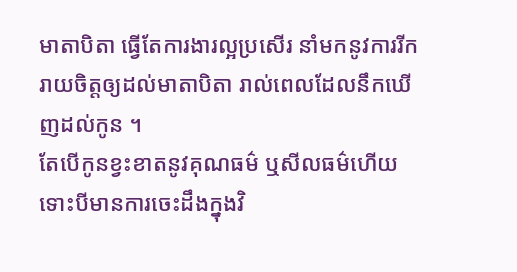មាតាបិតា ធ្វើតែការងារល្អប្រសើរ នាំមកនូវការរីករាយចិត្តឲ្យដល់មាតាបិតា រាល់ពេលដែលនឹកឃើញដល់កូន ។
តែបើកូនខ្វះខាតនូវគុណធម៌ ឬសីលធម៌ហើយ ទោះបីមានការចេះដឹងក្នុងវិ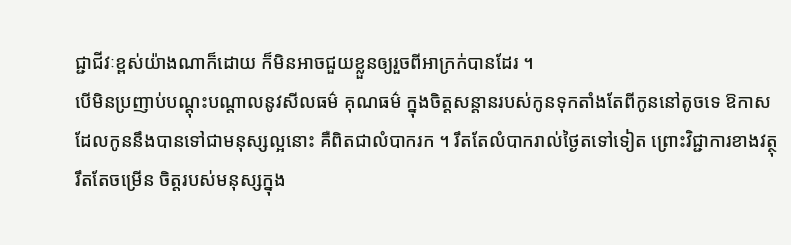ជ្ជាជីវៈខ្ពស់យ៉ាងណាក៏ដោយ ក៏មិនអាចជួយខ្លួនឲ្យរួចពីអាក្រក់បានដែរ ។
បើមិនប្រញាប់បណ្តុះបណ្តាលនូវសីលធម៌ គុណធម៌ ក្នុងចិត្តសន្តានរបស់កូនទុកតាំងតែពីកូននៅតូចទេ ឱកាសដែលកូននឹងបានទៅជាមនុស្សល្អនោះ គឺពិតជាលំបាករក ។ រឹតតែលំបាករាល់ថ្ងៃតទៅទៀត ព្រោះវិជ្ជាការខាងវត្ថុរឹតតែចម្រើន ចិត្តរបស់មនុស្សក្នុង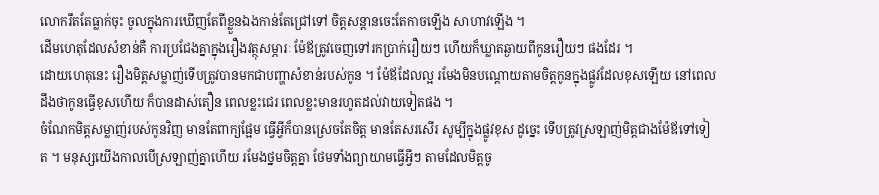លោករឹតតែធ្លាក់ចុះ ចូលក្នុងការឃើញតែពីខ្លួនឯងកាន់តែជ្រៅទៅ ចិត្តសន្តានចេះតែកាចឡើង សាហាវឡើង ។
ដើមហេតុដែលសំខាន់គឺ ការប្រជែងគ្នាក្នុងរឿងវត្ថុសម្ភារៈ ម៉ែឪត្រូវចេញទៅរកប្រាក់រឿយៗ ហើយក៏ឃ្លាតឆ្ងាយពីកូនរឿយៗ ផងដែរ ។
ដោយហេតុនេះ រឿងមិត្តសម្លាញ់ទើបត្រូវបានមកជាបញ្ហាសំខាន់របស់កូន ។ ម៉ែឪដែលល្អ រមែងមិនបណ្តោយតាមចិត្តកូនក្នុងផ្លូវដែលខុសឡើយ នៅពេលដឹងថាកូនធ្វើខុសហើយ ក៏បានដាស់តឿន ពេលខ្លះជេរ ពេលខ្លះមានរហូតដល់វាយទៀតផង ។
ចំណែកមិត្តសម្លាញ់របស់កូនវិញ មានតែពាក្យផ្អែម ធ្វើអ្វីក៏បានស្រេចតែចិត្ត មានតែសរសើរ សូម្បីក្នុងផ្លូវខុស ដូច្នេះ ទើបត្រូវស្រឡាញ់មិត្តជាងម៉ែឪទៅទៀត ។ មនុស្សយើងកាលបើស្រឡាញ់គ្នាហើយ រមែងថ្នមចិត្តគ្នា ថែមទាំងព្យាយាមធ្វើអ្វីៗ តាមដែលមិត្តចូ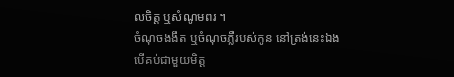លចិត្ត ឬសំណូមពរ ។
ចំណុចងងឹត ឬចំណុចភ្លឺរបស់កូន នៅត្រង់នេះឯង បើគប់ជាមួយមិត្ត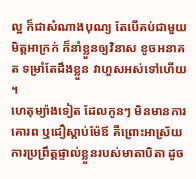ល្អ ក៏ជាសំណាងបុណ្យ តែបើគប់ជាមួយមិត្តអាក្រក់ ក៏នាំខ្លួនឲ្យវិនាស ខូចអនាគត ទម្រាំតែដឹងខ្លួន វាហួសអស់ទៅហើយ ។
ហេតុម្យ៉ាងទៀត ដែលកូនៗ មិនមានការគោរព ឬជឿស្តាប់ម៉ែឪ គឺព្រោះអាស្រ័យការប្រព្រឹត្តផ្ទាល់ខ្លួនរបស់មាតាបិតា ដូច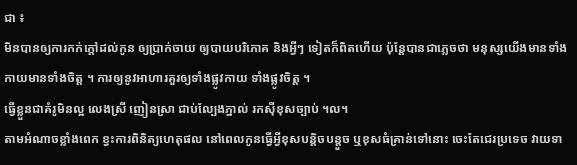ជា ៖
មិនបានឲ្យការកក់ក្តៅដល់កូន ឲ្យប្រាក់ចាយ ឲ្យបាយបរិភោគ និងអ្វីៗ ទៀតក៏ពិតហើយ ប៉ុន្តែបានជាភ្លេចថា មនុស្សយើងមានទាំងកាយមានទាំងចិត្ត ។ ការឲ្យនូវអាហារគួរឲ្យទាំងផ្លូវកាយ ទាំងផ្លូវចិត្ត ។
ធ្វើខ្លួនជាគំរូមិនល្អ លេងស្រី ញៀនស្រា ជាប់ល្បែងភ្នាល់ រកស៊ីខុសច្បាប់ ។ល។
តាមអំណាចខ្លាំងពេក ខ្វះការពិនិត្យហេតុផល នៅពេលកូនធ្វើអ្វីខុសបន្តិចបន្តួច ឬខុសធំគ្រាន់ទៅនោះ ចេះតែជេរប្រទេច វាយទា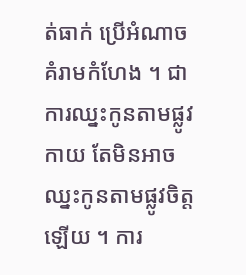ត់ធាក់ ប្រើអំណាចគំរាមកំហែង ។ ជាការឈ្នះកូនតាមផ្លូវកាយ តែមិនអាចឈ្នះកូនតាមផ្លូវចិត្តឡើយ ។ ការ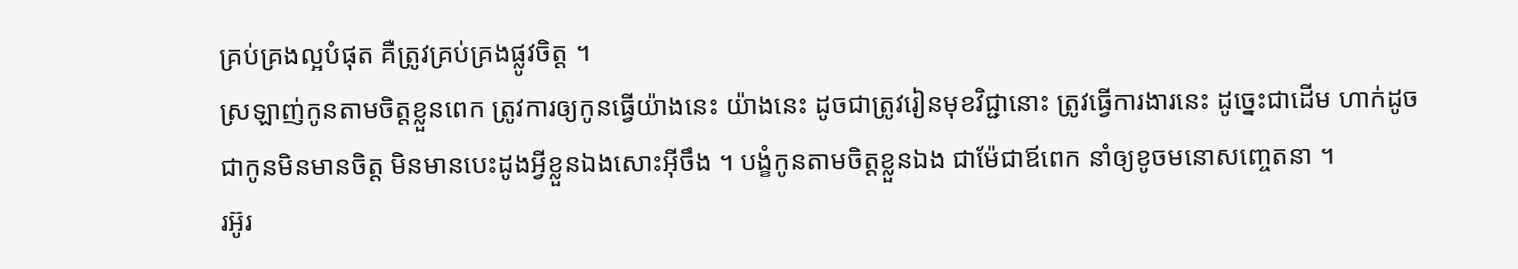គ្រប់គ្រងល្អបំផុត គឺត្រូវគ្រប់គ្រងផ្លូវចិត្ត ។
ស្រឡាញ់កូនតាមចិត្តខ្លួនពេក ត្រូវការឲ្យកូនធ្វើយ៉ាងនេះ យ៉ាងនេះ ដូចជាត្រូវរៀនមុខវិជ្ជានោះ ត្រូវធ្វើការងារនេះ ដូច្នេះជាដើម ហាក់ដូចជាកូនមិនមានចិត្ត មិនមានបេះដូងអ្វីខ្លួនឯងសោះអ៊ីចឹង ។ បង្ខំកូនតាមចិត្តខ្លួនឯង ជាម៉ែជាឪពេក នាំឲ្យខូចមនោសញ្ចេតនា ។
រអ៊ូរ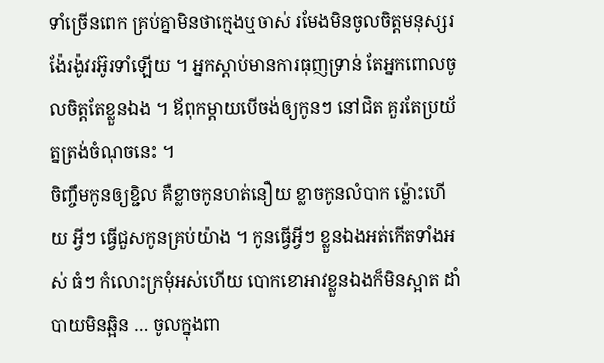ទាំច្រើនពេក គ្រប់គ្នាមិនថាក្មេងឬចាស់ រមែងមិនចូលចិត្តមនុស្សរង៉ែរង៉ូវរអ៊ូរទាំឡើយ ។ អ្នកស្តាប់មានការធុញទ្រាន់ តែអ្នកពោលចូលចិត្តតែខ្លួនឯង ។ ឪពុកម្តាយបើចង់ឲ្យកូនៗ នៅជិត គួរតែប្រយ័ត្នត្រង់ចំណុចនេះ ។
ចិញ្ចឹមកូនឲ្យខ្ជិល គឺខ្លាចកូនហត់នឿយ ខ្លាចកូនលំបាក ម៉្លោះហើយ អ្វីៗ ធ្វើជួសកូនគ្រប់យ៉ាង ។ កូនធ្វើអ្វីៗ ខ្លួនឯងអត់កើតទាំងអស់ ធំៗ កំលោះក្រមុំអស់ហើយ បោកខោអាវខ្លួនឯងក៏មិនស្អាត ដាំបាយមិនឆ្អិន … ចូលក្នុងពា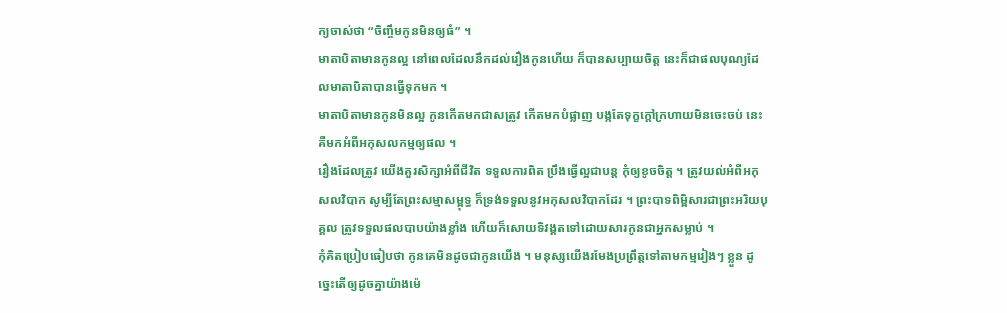ក្យចាស់ថា “ចិញ្ចឹមកូនមិនឲ្យធំ” ។
មាតាបិតាមានកូនល្អ នៅពេលដែលនឹកដល់រឿងកូនហើយ ក៏បានសប្បាយចិត្ត នេះក៏ជាផលបុណ្យដែលមាតាបិតាបានធ្វើទុកមក ។
មាតាបិតាមានកូនមិនល្អ កូនកើតមកជាសត្រូវ កើតមកបំផ្លាញ បង្កតែទុក្ខក្តៅក្រហាយមិនចេះចប់ នេះគឺមកអំពីអកុសលកម្មឲ្យផល ។
រឿងដែលត្រូវ យើងគួរសិក្សាអំពីជីវិត ទទួលការពិត ប្រឹងធ្វើល្អជាបន្ត កុំឲ្យខូចចិត្ត ។ ត្រូវយល់អំពីអកុសលវិបាក សូម្បីតែព្រះសម្មាសម្ពុទ្ធ ក៏ទ្រង់ទទួលនូវអកុសលវិបាកដែរ ។ ព្រះបាទពិម្ពិសារជាព្រះអរិយបុគ្គល ត្រូវទទួលផលបាបយ៉ាងខ្លាំង ហើយក៏សោយទិវង្គតទៅដោយសារកូនជាអ្នកសម្លាប់ ។
កុំគិតប្រៀបធៀបថា កូនគេមិនដូចជាកូនយើង ។ មនុស្សយើងរមែងប្រព្រឹត្តទៅតាមកម្មរៀងៗ ខ្លួន ដូច្នេះតើឲ្យដូចគ្នាយ៉ាងម៉េ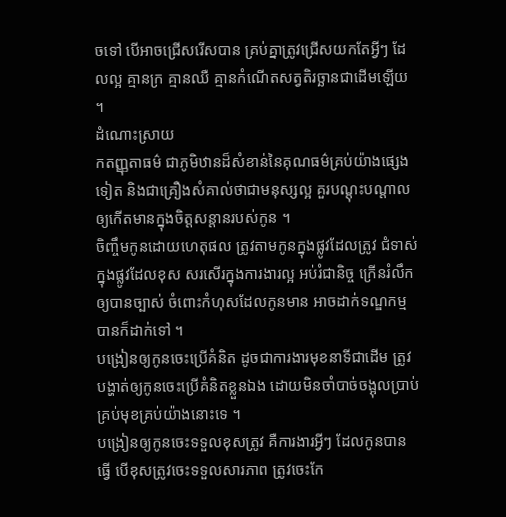ចទៅ បើអាចជ្រើសរើសបាន គ្រប់គ្នាត្រូវជ្រើសយកតែអ្វីៗ ដែលល្អ គ្មានក្រ គ្មានឈឺ គ្មានកំណើតសត្វតិរច្ឆានជាដើមឡើយ ។
ដំណោះស្រាយ
កតញ្ញុតាធម៌ ជាភូមិឋានដ៏សំខាន់នៃគុណធម៌គ្រប់យ៉ាងផ្សេងទៀត និងជាគ្រឿងសំគាល់ថាជាមនុស្សល្អ គួរបណ្តុះបណ្តាលឲ្យកើតមានក្នុងចិត្តសន្តានរបស់កូន ។
ចិញ្ចឹមកូនដោយហេតុផល ត្រូវតាមកូនក្នុងផ្លូវដែលត្រូវ ជំទាស់ក្នុងផ្លូវដែលខុស សរសើរក្នុងការងារល្អ អប់រំជានិច្ច ក្រើនរំលឹកឲ្យបានច្បាស់ ចំពោះកំហុសដែលកូនមាន អាចដាក់ទណ្ឌកម្មបានក៏ដាក់ទៅ ។
បង្រៀនឲ្យកូនចេះប្រើគំនិត ដូចជាការងារមុខនាទីជាដើម ត្រូវបង្ហាត់ឲ្យកូនចេះប្រើគំនិតខ្លួនឯង ដោយមិនចាំបាច់ចង្អុលប្រាប់គ្រប់មុខគ្រប់យ៉ាងនោះទេ ។
បង្រៀនឲ្យកូនចេះទទួលខុសត្រូវ គឺការងារអ្វីៗ ដែលកូនបានធ្វើ បើខុសត្រូវចេះទទួលសារភាព ត្រូវចេះកែ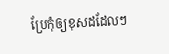ប្រែកុំឲ្យខុសដដែលៗ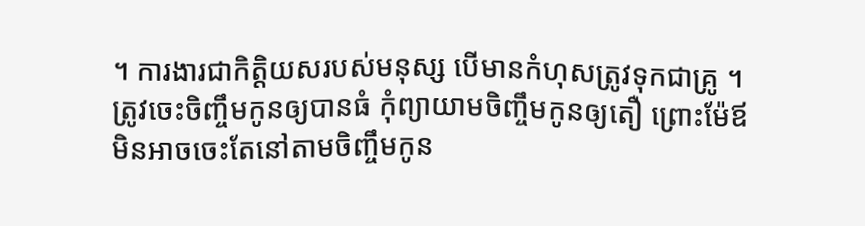។ ការងារជាកិត្តិយសរបស់មនុស្ស បើមានកំហុសត្រូវទុកជាគ្រូ ។
ត្រូវចេះចិញ្ចឹមកូនឲ្យបានធំ កុំព្យាយាមចិញ្ចឹមកូនឲ្យតឿ ព្រោះម៉ែឪមិនអាចចេះតែនៅតាមចិញ្ចឹមកូន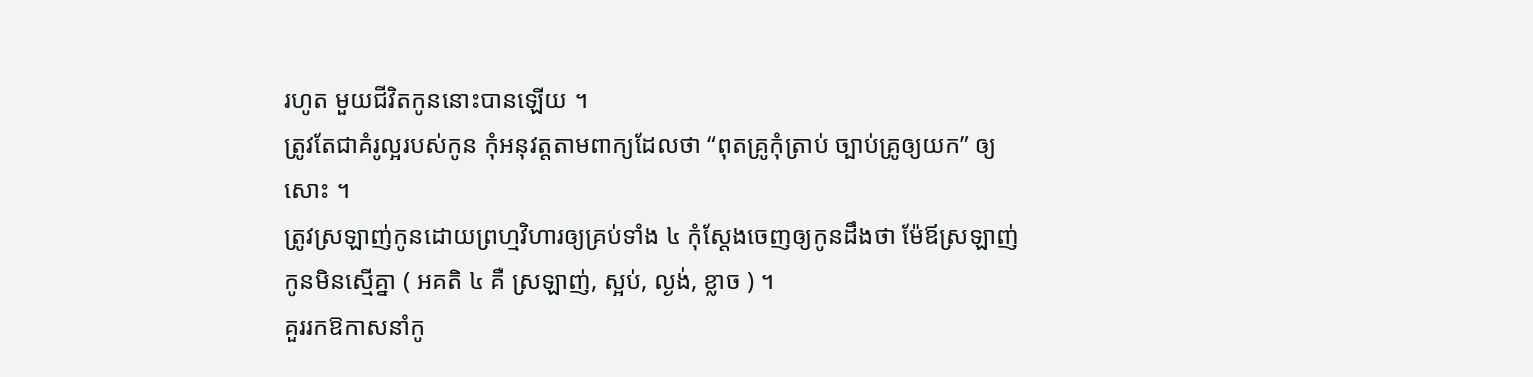រហូត មួយជីវិតកូននោះបានឡើយ ។
ត្រូវតែជាគំរូល្អរបស់កូន កុំអនុវត្តតាមពាក្យដែលថា “ពុតគ្រូកុំត្រាប់ ច្បាប់គ្រូឲ្យយក” ឲ្យសោះ ។
ត្រូវស្រឡាញ់កូនដោយព្រហ្មវិហារឲ្យគ្រប់ទាំង ៤ កុំស្តែងចេញឲ្យកូនដឹងថា ម៉ែឪស្រឡាញ់កូនមិនស្មើគ្នា ( អគតិ ៤ គឺ ស្រឡាញ់, ស្អប់, ល្ងង់, ខ្លាច ) ។
គួររកឱកាសនាំកូ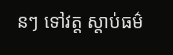នៗ ទៅវត្ត ស្តាប់ធម៌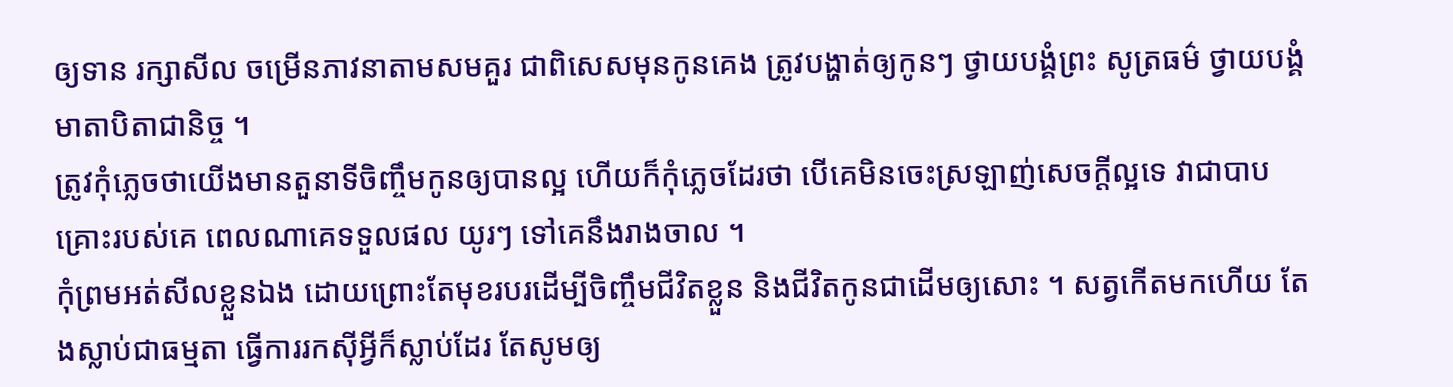ឲ្យទាន រក្សាសីល ចម្រើនភាវនាតាមសមគួរ ជាពិសេសមុនកូនគេង ត្រូវបង្ហាត់ឲ្យកូនៗ ថ្វាយបង្គំព្រះ សូត្រធម៌ ថ្វាយបង្គំមាតាបិតាជានិច្ច ។
ត្រូវកុំភ្លេចថាយើងមានតួនាទីចិញ្ចឹមកូនឲ្យបានល្អ ហើយក៏កុំភ្លេចដែរថា បើគេមិនចេះស្រឡាញ់សេចក្តីល្អទេ វាជាបាបគ្រោះរបស់គេ ពេលណាគេទទួលផល យូរៗ ទៅគេនឹងរាងចាល ។
កុំព្រមអត់សីលខ្លួនឯង ដោយព្រោះតែមុខរបរដើម្បីចិញ្ចឹមជីវិតខ្លួន និងជីវិតកូនជាដើមឲ្យសោះ ។ សត្វកើតមកហើយ តែងស្លាប់ជាធម្មតា ធ្វើការរកស៊ីអ្វីក៏ស្លាប់ដែរ តែសូមឲ្យ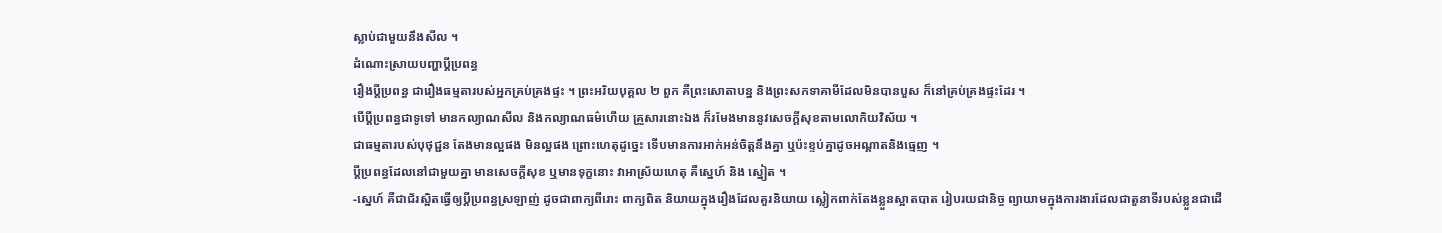ស្លាប់ជាមួយនឹងសីល ។
ដំណោះស្រាយបញ្ហាប្តីប្រពន្ធ
រឿងប្តីប្រពន្ធ ជារឿងធម្មតារបស់អ្នកគ្រប់គ្រងផ្ទះ ។ ព្រះអរិយបុគ្គល ២ ពួក គឺព្រះសោតាបន្ន និងព្រះសកទាគាមីដែលមិនបានបួស ក៏នៅគ្រប់គ្រងផ្ទះដែរ ។
បើប្តីប្រពន្ធជាទូទៅ មានកល្យាណសីល និងកល្យាណធម៌ហើយ គ្រួសារនោះឯង ក៏រមែងមាននូវសេចក្តីសុខតាមលោកិយវិស័យ ។
ជាធម្មតារបស់បុថុជ្ជន តែងមានល្អផង មិនល្អផង ព្រោះហេតុដូច្នេះ ទើបមានការអាក់អន់ចិត្តនឹងគ្នា ឬប៉ះខ្ទប់គ្នាដូចអណ្តាតនិងធ្មេញ ។
ប្តីប្រពន្ធដែលនៅជាមួយគ្នា មានសេចក្តីសុខ ឬមានទុក្ខនោះ វាអាស្រ័យហេតុ គឺស្នេហ៍ និង ស្នៀត ។
-ស្នេហ៍ គឺជាជ័រស្អិតធ្វើឲ្យប្តីប្រពន្ធស្រឡាញ់ ដូចជាពាក្យពីរោះ ពាក្យពិត និយាយក្នុងរឿងដែលគួរនិយាយ ស្លៀកពាក់តែងខ្លួនស្អាតបាត រៀបរយជានិច្ច ព្យាយាមក្នុងការងារដែលជាតួនាទីរបស់ខ្លួនជាដើ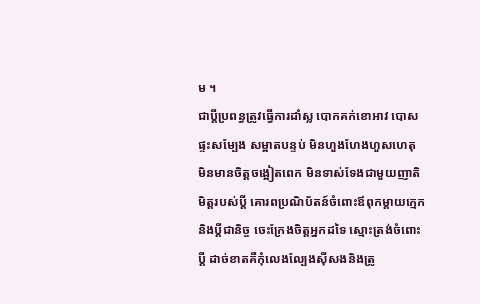ម ។
ជាប្តីប្រពន្ធត្រូវធ្វើការដាំស្ល បោកគក់ខោអាវ បោសផ្ទះសម្បែង សម្អាតបន្ទប់ មិនហួងហែងហួសហេតុ មិនមានចិត្តចង្អៀតពេក មិនទាស់ទែងជាមួយញាតិមិត្តរបស់ប្តី គោរពប្រណិប័តន៍ចំពោះឪពុកម្តាយក្មេក និងប្តីជានិច្ច ចេះក្រែងចិត្តអ្នកដទៃ ស្មោះត្រង់ចំពោះប្តី ដាច់ខាតគឺកុំលេងល្បែងស៊ីសងនិងត្រូ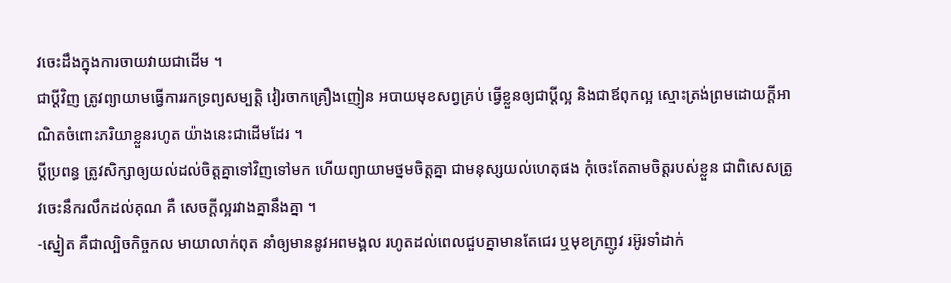វចេះដឹងក្នុងការចាយវាយជាដើម ។
ជាប្តីវិញ ត្រូវព្យាយាមធ្វើការរកទ្រព្យសម្បត្តិ វៀរចាកគ្រឿងញៀន អបាយមុខសព្វគ្រប់ ធ្វើខ្លួនឲ្យជាប្តីល្អ និងជាឪពុកល្អ ស្មោះត្រង់ព្រមដោយក្តីអាណិតចំពោះភរិយាខ្លួនរហូត យ៉ាងនេះជាដើមដែរ ។
ប្តីប្រពន្ធ ត្រូវសិក្សាឲ្យយល់ដល់ចិត្តគ្នាទៅវិញទៅមក ហើយព្យាយាមថ្នមចិត្តគ្នា ជាមនុស្សយល់ហេតុផង កុំចេះតែតាមចិត្តរបស់ខ្លួន ជាពិសេសត្រូវចេះនឹករលឹកដល់គុណ គឺ សេចក្តីល្អរវាងគ្នានឹងគ្នា ។
-ស្នៀត គឺជាល្បិចកិច្ចកល មាយាលាក់ពុត នាំឲ្យមាននូវអពមង្គល រហូតដល់ពេលជួបគ្នាមានតែជេរ ឬមុខក្រញូវ រអ៊ូរទាំដាក់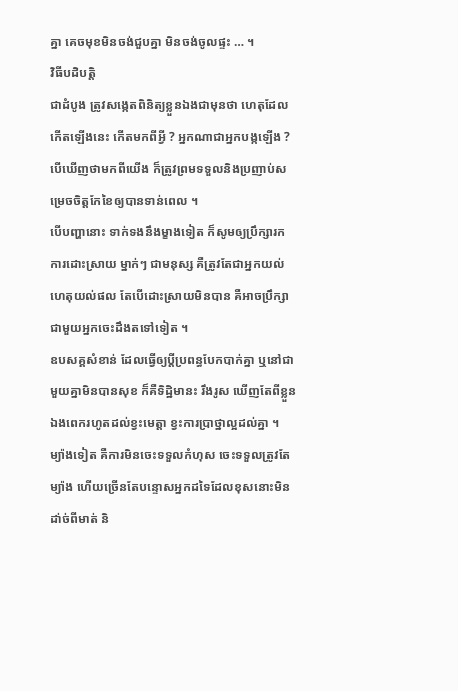គ្នា គេចមុខមិនចង់ជួបគ្នា មិនចង់ចូលផ្ទះ … ។
វិធីបដិបត្តិ
ជាដំបូង ត្រូវសង្កេតពិនិត្យខ្លួនឯងជាមុនថា ហេតុដែលកើតឡើងនេះ កើតមកពីអ្វី ? អ្នកណាជាអ្នកបង្កឡើង ? បើឃើញថាមកពីយើង ក៏ត្រូវព្រមទទួលនិងប្រញាប់សម្រេចចិត្តកែខៃឲ្យបានទាន់ពេល ។
បើបញ្ហានោះ ទាក់ទងនឹងម្ខាងទៀត ក៏សូមឲ្យប្រឹក្សារកការដោះស្រាយ ម្នាក់ៗ ជាមនុស្ស គឺត្រូវតែជាអ្នកយល់ហេតុយល់ផល តែបើដោះស្រាយមិនបាន គឺអាចប្រឹក្សាជាមួយអ្នកចេះដឹងតទៅទៀត ។
ឧបសគ្គសំខាន់ ដែលធ្វើឲ្យប្តីប្រពន្ធបែកបាក់គ្នា ឬនៅជាមួយគ្នាមិនបានសុខ ក៏គឺទិដ្ឋិមានះ រឹងរូស ឃើញតែពីខ្លួនឯងពេករហូតដល់ខ្វះមេត្តា ខ្វះការប្រាថ្នាល្អដល់គ្នា ។
ម្យ៉ាងទៀត គឺការមិនចេះទទួលកំហុស ចេះទទួលត្រូវតែម្យ៉ាង ហើយច្រើនតែបន្ទោសអ្នកដទៃដែលខុសនោះមិនដា់ច់ពីមាត់ និ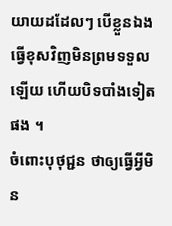យាយដដែលៗ បើខ្លួនឯងធ្វើខុសវិញមិនព្រមទទួលឡើយ ហើយបិទបាំងទៀតផង ។
ចំពោះបុថុជ្ជន ថាឲ្យធ្វើអ្វីមិន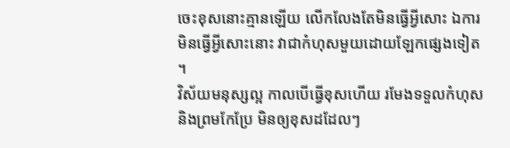ចេះខុសនោះគ្មានឡើយ លើកលែងតែមិនធ្វើអ្វីសោះ ឯការមិនធ្វើអ្វីសោះនោះ វាជាកំហុសមួយដោយឡែកផ្សេងទៀត ។
វិស័យមនុស្សល្អ កាលបើធ្វើខុសហើយ រមែងទទួលកំហុស និងព្រមកែប្រែ មិនឲ្យខុសដដែលៗ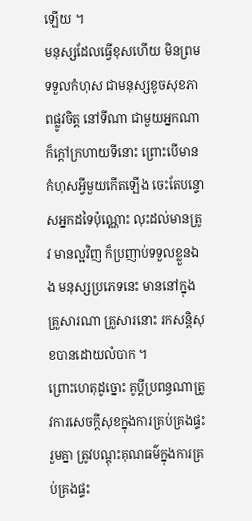ឡើយ ។
មនុស្សដែលធ្វើខុសហើយ មិនព្រមទទួលកំហុស ជាមនុស្សខូចសុខភាពផ្លូវចិត្ត នៅទីណា ជាមួយអ្នកណា ក៏ក្តៅក្រហាយទីនោះ ព្រោះបើមានកំហុសអ្វីមួយកើតឡើង ចេះតែបន្ទោសអ្នកដទៃប៉ុណ្ណោះ លុះដល់មានត្រូវ មានល្អវិញ ក៏ប្រញាប់ទទួលខ្លួនឯង មនុស្សប្រភេទនេះ មាននៅក្នុងគ្រួសារណា គ្រួសារនោះ រកសន្តិសុខបានដោយលំបាក ។
ព្រោះហេតុដូច្នោះ គូប្តីប្រពន្ធណាត្រូវការសេចក្តីសុខក្នុងការគ្រប់គ្រងផ្ទះរួមគ្នា ត្រូវបណ្តុះគុណធម៌ក្នុងការគ្រប់គ្រងផ្ទះ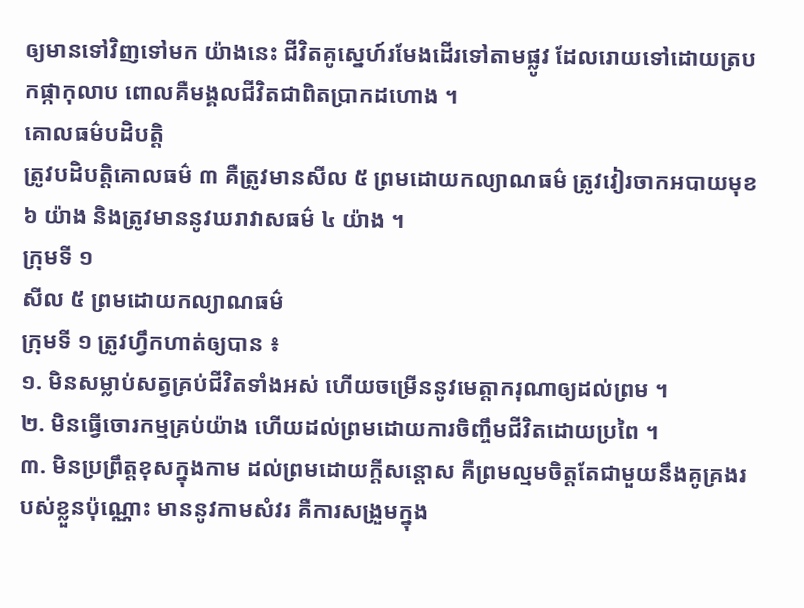ឲ្យមានទៅវិញទៅមក យ៉ាងនេះ ជីវិតគូស្នេហ៍រមែងដើរទៅតាមផ្លូវ ដែលរោយទៅដោយត្របកផ្កាកុលាប ពោលគឺមង្គលជីវិតជាពិតប្រាកដហោង ។
គោលធម៌បដិបត្តិ
ត្រូវបដិបត្តិគោលធម៌ ៣ គឺត្រូវមានសីល ៥ ព្រមដោយកល្យាណធម៌ ត្រូវវៀរចាកអបាយមុខ ៦ យ៉ាង និងត្រូវមាននូវឃរាវាសធម៌ ៤ យ៉ាង ។
ក្រុមទី ១
សីល ៥ ព្រមដោយកល្យាណធម៌
ក្រុមទី ១ ត្រូវហ្វឹកហាត់ឲ្យបាន ៖
១. មិនសម្លាប់សត្វគ្រប់ជីវិតទាំងអស់ ហើយចម្រើននូវមេត្តាករុណាឲ្យដល់ព្រម ។
២. មិនធ្វើចោរកម្មគ្រប់យ៉ាង ហើយដល់ព្រមដោយការចិញ្ចឹមជីវិតដោយប្រពៃ ។
៣. មិនប្រព្រឹត្តខុសក្នុងកាម ដល់ព្រមដោយក្តីសន្តោស គឺព្រមល្មមចិត្តតែជាមួយនឹងគូគ្រងរបស់ខ្លួនប៉ុណ្ណោះ មាននូវកាមសំវរ គឺការសង្រួមក្នុង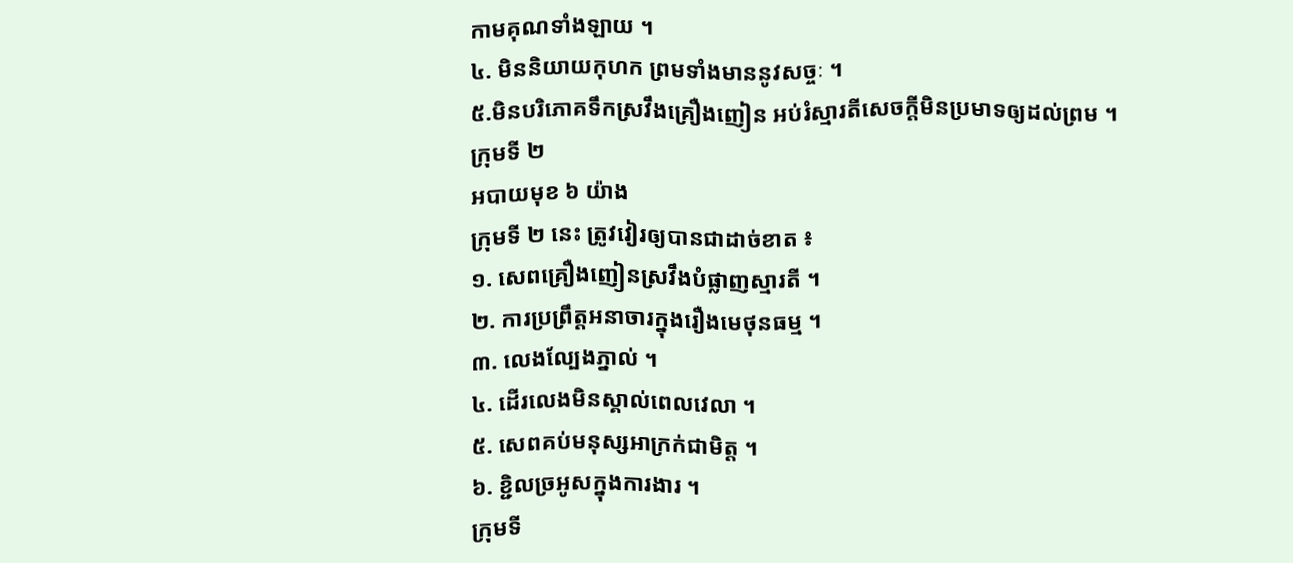កាមគុណទាំងឡាយ ។
៤. មិននិយាយកុហក ព្រមទាំងមាននូវសច្ចៈ ។
៥.មិនបរិភោគទឹកស្រវឹងគ្រឿងញៀន អប់រំស្មារតីសេចក្តីមិនប្រមាទឲ្យដល់ព្រម ។
ក្រុមទី ២
អបាយមុខ ៦ យ៉ាង
ក្រុមទី ២ នេះ ត្រូវវៀរឲ្យបានជាដាច់ខាត ៖
១. សេពគ្រឿងញៀនស្រវឹងបំផ្លាញស្មារតី ។
២. ការប្រព្រឹត្តអនាចារក្នុងរឿងមេថុនធម្ម ។
៣. លេងល្បែងភ្នាល់ ។
៤. ដើរលេងមិនស្គាល់ពេលវេលា ។
៥. សេពគប់មនុស្សអាក្រក់ជាមិត្ត ។
៦. ខ្ជិលច្រអូសក្នុងការងារ ។
ក្រុមទី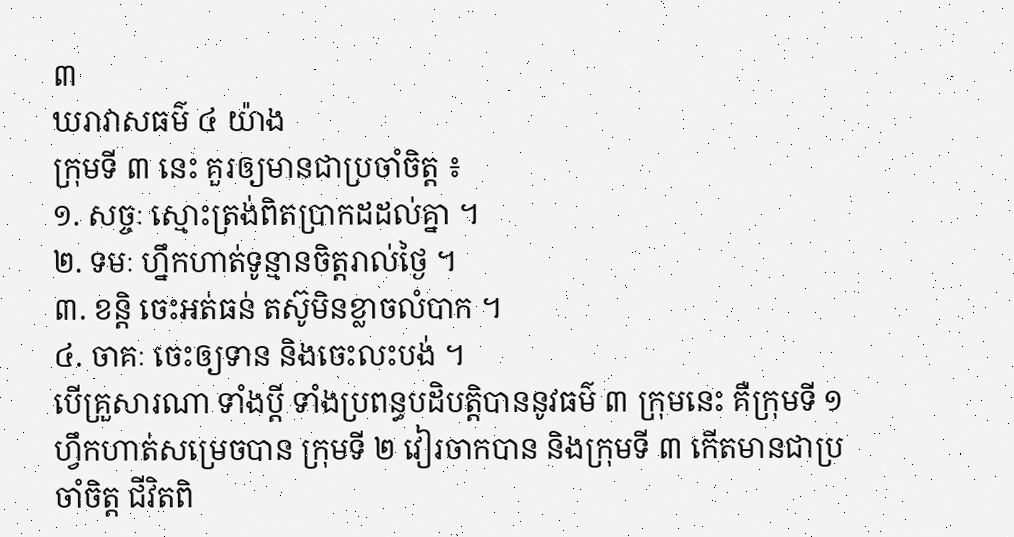៣
ឃរាវាសធម៌ ៤ យ៉ាង
ក្រុមទី ៣ នេះ គួរឲ្យមានជាប្រចាំចិត្ត ៖
១. សច្ចៈ ស្មោះត្រង់ពិតប្រាកដដល់គ្នា ។
២. ទមៈ ហ្នឹកហាត់ទូន្មានចិត្តរាល់ថ្ងៃ ។
៣. ខន្តិ ចេះអត់ធន់ តស៊ូមិនខ្លាចលំបាក ។
៤. ចាគៈ ចេះឲ្យទាន និងចេះលះបង់ ។
បើគ្រួសារណា ទាំងប្តី ទាំងប្រពន្ធបដិបត្តិបាននូវធម៌ ៣ ក្រុមនេះ គឺក្រុមទី ១ ហ្វឹកហាត់សម្រេចបាន ក្រុមទី ២ វៀរចាកបាន និងក្រុមទី ៣ កើតមានជាប្រចាំចិត្ត ជីវិតពិ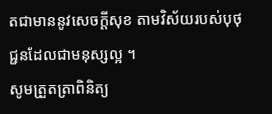តជាមាននូវសេចក្តីសុខ តាមវិស័យរបស់បុថុជ្ជនដែលជាមនុស្សល្អ ។
សូមត្រួតត្រាពិនិត្យ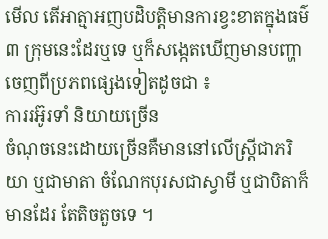មើល តើអាត្មាអញបដិបត្តិមានការខ្វះខាតក្នុងធម៌ ៣ ក្រុមនេះដែរឬទេ ឬក៏សង្កេតឃើញមានបញ្ហាចេញពីប្រភពផ្សេងទៀតដូចជា ៖
ការរអ៊ូរទាំ និយាយច្រើន
ចំណុចនេះដោយច្រើនគឺមាននៅលើស្ត្រីជាភរិយា ឬជាមាតា ចំណែកបុរសជាស្វាមី ឬជាបិតាក៏មានដែរ តែតិចតួចទេ ។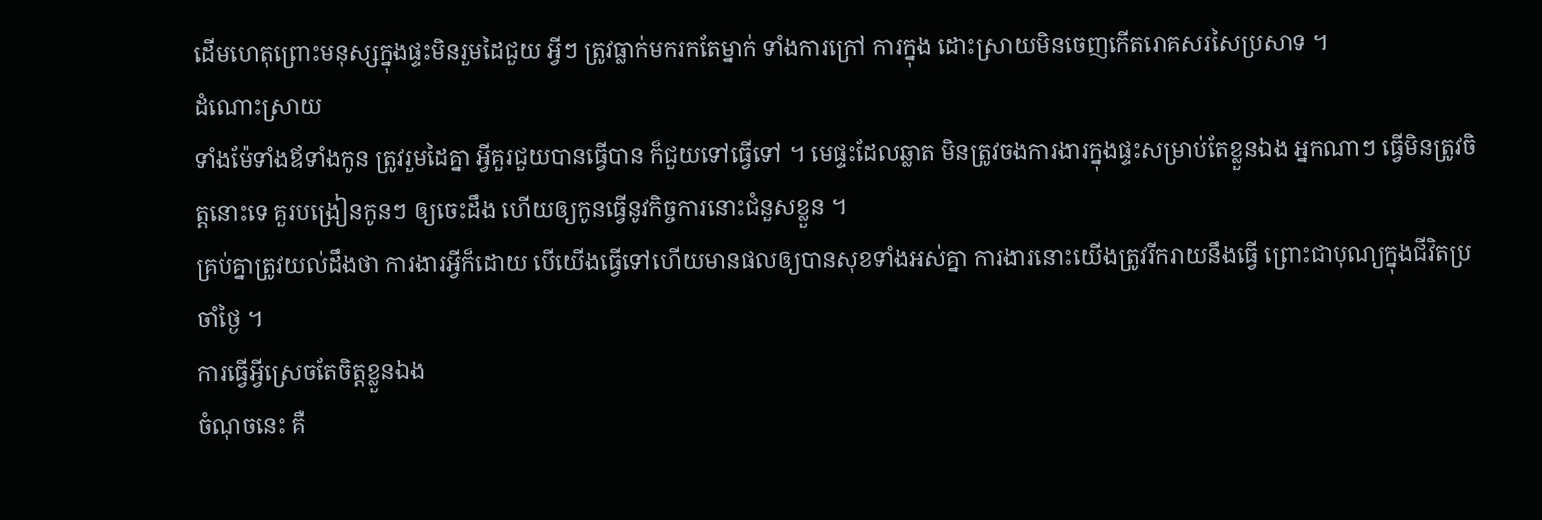ដើមហេតុព្រោះមនុស្សក្នុងផ្ទះមិនរួមដៃជួយ អ្វីៗ ត្រូវធ្លាក់មករកតែម្នាក់ ទាំងការក្រៅ ការក្នុង ដោះស្រាយមិនចេញកើតរោគសរសៃប្រសាទ ។
ដំណោះស្រាយ
ទាំងម៉ែទាំងឪទាំងកូន ត្រូវរួមដៃគ្នា អ្វីគួរជួយបានធ្វើបាន ក៏ជួយទៅធ្វើទៅ ។ មេផ្ទះដែលឆ្លាត មិនត្រូវចងការងារក្នុងផ្ទះសម្រាប់តែខ្លួនឯង អ្នកណាៗ ធ្វើមិនត្រូវចិត្តនោះទេ គួរបង្រៀនកូនៗ ឲ្យចេះដឹង ហើយឲ្យកូនធ្វើនូវកិច្ចការនោះជំនួសខ្លួន ។
គ្រប់គ្នាត្រូវយល់ដឹងថា ការងារអ្វីក៏ដោយ បើយើងធ្វើទៅហើយមានផលឲ្យបានសុខទាំងអស់គ្នា ការងារនោះយើងត្រូវរីករាយនឹងធ្វើ ព្រោះជាបុណ្យក្នុងជីវិតប្រចាំថ្ងៃ ។
ការធ្វើអ្វីស្រេចតែចិត្តខ្លួនឯង
ចំណុចនេះ គឺ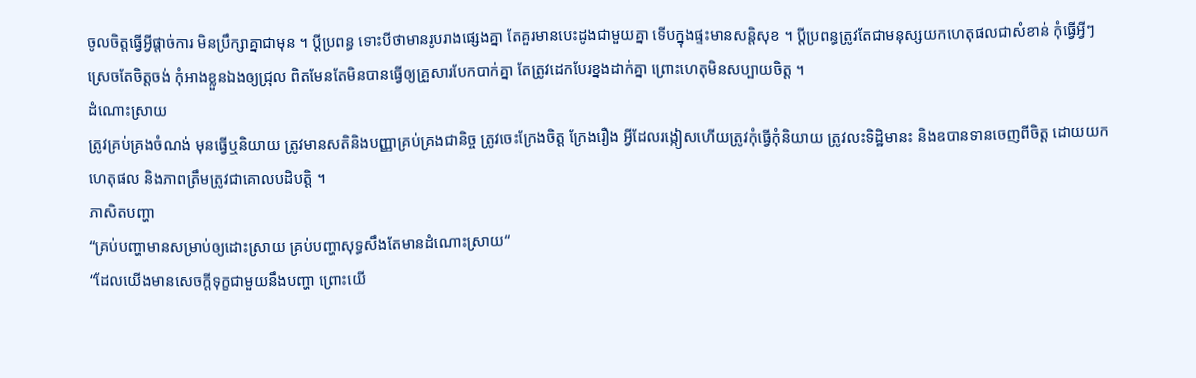ចូលចិត្តធ្វើអ្វីផ្តាច់ការ មិនប្រឹក្សាគ្នាជាមុន ។ ប្តីប្រពន្ធ ទោះបីថាមានរូបរាងផ្សេងគ្នា តែគួរមានបេះដូងជាមួយគ្នា ទើបក្នុងផ្ទះមានសន្តិសុខ ។ ប្តីប្រពន្ធត្រូវតែជាមនុស្សយកហេតុផលជាសំខាន់ កុំធ្វើអ្វីៗ ស្រេចតែចិត្តចង់ កុំអាងខ្លួនឯងឲ្យជ្រុល ពិតមែនតែមិនបានធ្វើឲ្យគ្រួសារបែកបាក់គ្នា តែត្រូវដេកបែរខ្នងដាក់គ្នា ព្រោះហេតុមិនសប្បាយចិត្ត ។
ដំណោះស្រាយ
ត្រូវគ្រប់គ្រងចំណង់ មុនធ្វើឬនិយាយ ត្រូវមានសតិនិងបញ្ញាគ្រប់គ្រងជានិច្ច ត្រូវចេះក្រែងចិត្ត ក្រែងរឿង អ្វីដែលរង្កៀសហើយត្រូវកុំធ្វើកុំនិយាយ ត្រូវលះទិដ្ឋិមានះ និងឧបានទានចេញពីចិត្ត ដោយយកហេតុផល និងភាពត្រឹមត្រូវជាគោលបដិបត្តិ ។
ភាសិតបញ្ហា
“គ្រប់បញ្ហាមានសម្រាប់ឲ្យដោះស្រាយ គ្រប់បញ្ហាសុទ្ធសឹងតែមានដំណោះស្រាយ“
“ដែលយើងមានសេចក្ដីទុក្ខជាមួយនឹងបញ្ហា ព្រោះយើ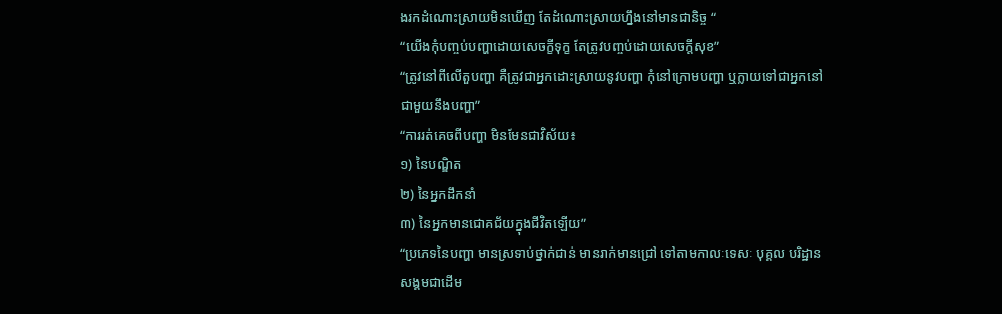ងរកដំណោះស្រាយមិនឃើញ តែដំណោះស្រាយហ្នឹងនៅមានជានិច្ច “
“យើងកុំបញ្ចប់បញ្ហាដោយសេចក្ខីទុក្ខ តែត្រូវបញ្ចប់ដោយសេចក្ដីសុខ”
“ត្រូវនៅពីលើតួបញ្ហា គឺត្រូវជាអ្នកដោះស្រាយនូវបញ្ហា កុំនៅក្រោមបញ្ហា ឬក្លាយទៅជាអ្នកនៅជាមួយនឹងបញ្ហា”
“ការរត់គេចពីបញ្ហា មិនមែនជាវិស័យ៖
១) នៃបណ្ឌិត
២) នៃអ្នកដឹកនាំ
៣) នៃអ្នកមានជោគជ័យក្នុងជីវិតឡើយ”
“ប្រភេទនៃបញ្ហា មានស្រទាប់ថ្នាក់ជាន់ មានរាក់មានជ្រៅ ទៅតាមកាលៈទេសៈ បុគ្គល បរិដ្ឋាន សង្គមជាដើម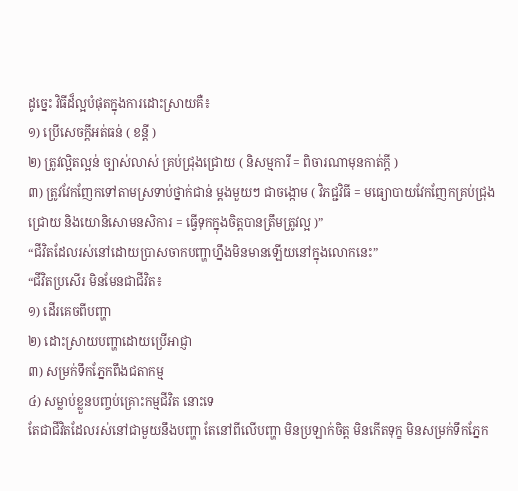ដូច្នេះ វិធីដ៏ល្អបំផុតក្នុងការដោះស្រាយគឺ៖
១) ប្រើសេចក្ដីអត់ធន់ ( ខន្តី )
២) ត្រូវល្អិតល្អន់ ច្បាស់លាស់ គ្រប់ជ្រុងជ្រោយ ( និសម្មការី = ពិចារណាមុនកាត់ក្ដី )
៣) ត្រូវវែកញែកទៅតាមស្រទាប់ថ្នាក់ជាន់ ម្ដងមួយៗ ជាចង្កោម ( វិភជ្ជវិធី = មធ្យោបាយវែកញែកគ្រប់ជ្រុងជ្រោយ និងយោនិសោមនសិការ = ធ្វើទុកក្នុងចិត្តបានត្រឹមត្រូវល្អ )”
“ជីវិតដែលរស់នៅដោយប្រាសចាកបញ្ហាហ្នឹងមិនមានឡើយនៅក្នុងលោកនេះ”
“ជីវិតប្រសើរ មិនមែនជាជីវិត៖
១) ដើរគេចពីបញ្ហា
២) ដោះស្រាយបញ្ហាដោយប្រើអាជ្ញា
៣) សម្រក់ទឹកភ្នែកពឹងជតាកម្ម
៤) សម្លាប់ខ្លួនបញ្ចប់គ្រោះកម្មជីវិត នោះទេ
តែជាជីវិតដែលរស់នៅជាមួយនឹងបញ្ហា តែនៅពីលើបញ្ហា មិនប្រឡាក់ចិត្ត មិនកើតទុក្ខ មិនសម្រក់ទឹកភ្នែក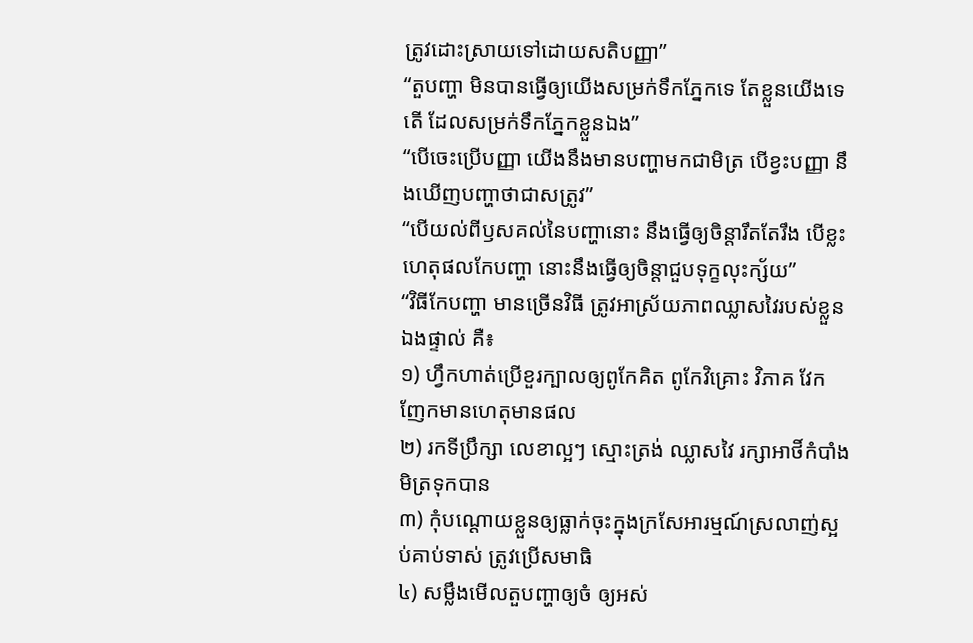ត្រូវដោះស្រាយទៅដោយសតិបញ្ញា”
“តួបញ្ហា មិនបានធ្វើឲ្យយើងសម្រក់ទឹកភ្នែកទេ តែខ្លួនយើងទេតើ ដែលសម្រក់ទឹកភ្នែកខ្លួនឯង”
“បើចេះប្រើបញ្ញា យើងនឹងមានបញ្ហាមកជាមិត្រ បើខ្វះបញ្ញា នឹងឃើញបញ្ហាថាជាសត្រូវ”
“បើយល់ពីឫសគល់នៃបញ្ហានោះ នឹងធ្វើឲ្យចិន្តារឹតតែរឹង បើខ្លះហេតុផលកែបញ្ហា នោះនឹងធ្វើឲ្យចិន្តាជួបទុក្ខលុះក្ស័យ”
“វិធីកែបញ្ហា មានច្រើនវិធី ត្រូវអាស្រ័យភាពឈ្លាសវៃរបស់ខ្លួនឯងផ្ទាល់ គឺ៖
១) ហ្វឹកហាត់ប្រើខួរក្បាលឲ្យពូកែគិត ពូកែវិគ្រោះ វិភាគ វែកញែកមានហេតុមានផល
២) រកទីប្រឹក្សា លេខាល្អៗ ស្មោះត្រង់ ឈ្លាសវៃ រក្សាអាថិ៍កំបាំងមិត្រទុកបាន
៣) កុំបណ្ដោយខ្លួនឲ្យធ្លាក់ចុះក្នុងក្រសែអារម្មណ៍ស្រលាញ់ស្អប់គាប់ទាស់ ត្រូវប្រើសមាធិ
៤) សម្លឹងមើលតួបញ្ហាឲ្យចំ ឲ្យអស់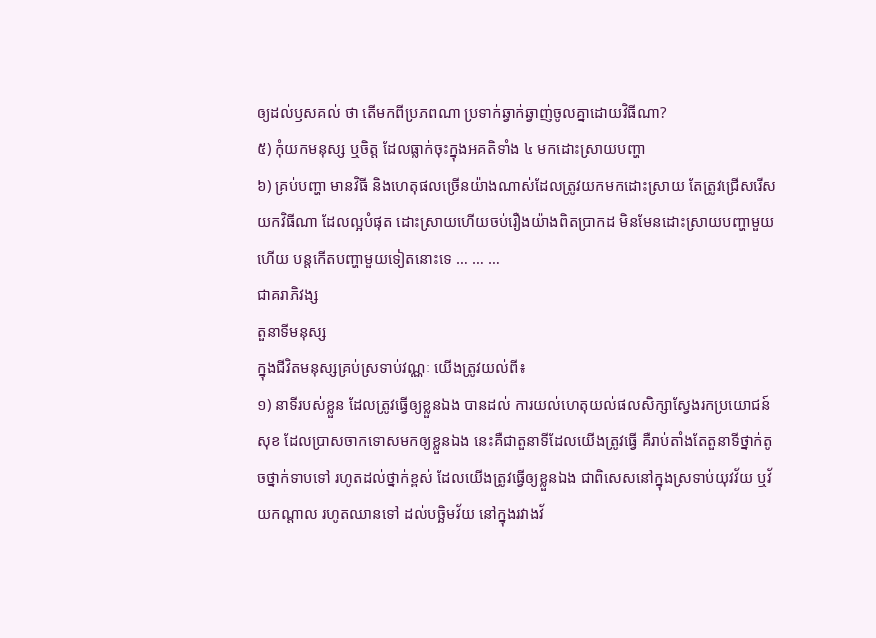ឲ្យដល់ឫសគល់ ថា តើមកពីប្រភពណា ប្រទាក់ឆ្វាក់ឆ្វាញ់ចូលគ្នាដោយវិធីណា?
៥) កុំយកមនុស្ស ឬចិត្ត ដែលធ្លាក់ចុះក្នុងអគតិទាំង ៤ មកដោះស្រាយបញ្ហា
៦) គ្រប់បញ្ហា មានវិធី និងហេតុផលច្រើនយ៉ាងណាស់ដែលត្រូវយកមកដោះស្រាយ តែត្រូវជ្រើសរើសយកវិធីណា ដែលល្អបំផុត ដោះស្រាយហើយចប់រឿងយ៉ាងពិតប្រាកដ មិនមែនដោះស្រាយបញ្ហាមួយហើយ បន្តកើតបញ្ហាមួយទៀតនោះទេ … … …
ជាគរាភិវង្ស
តួនាទីមនុស្ស
ក្នុងជីវិតមនុស្សគ្រប់ស្រទាប់វណ្ណៈ យើងត្រូវយល់ពី៖
១) នាទីរបស់ខ្លួន ដែលត្រូវធ្វើឲ្យខ្លួនឯង បានដល់ ការយល់ហេតុយល់ផលសិក្សាស្វែងរកប្រយោជន៍សុខ ដែលប្រាសចាកទោសមកឲ្យខ្លួនឯង នេះគឺជាតួនាទីដែលយើងត្រូវធ្វើ គឺរាប់តាំងតែតួនាទីថ្នាក់តូចថ្នាក់ទាបទៅ រហូតដល់ថ្នាក់ខ្ពស់ ដែលយើងត្រូវធ្វើឲ្យខ្លួនឯង ជាពិសេសនៅក្នុងស្រទាប់យុវវ័យ ឬវ័យកណ្ដាល រហូតឈានទៅ ដល់បច្ឆិមវ័យ នៅក្នុងរវាងវ័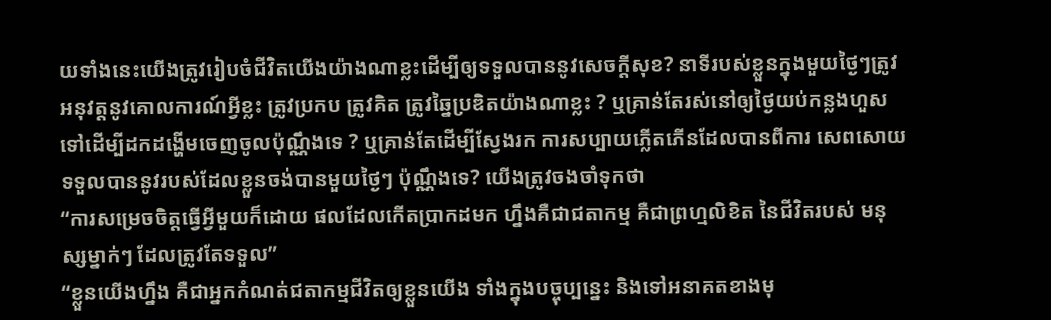យទាំងនេះយើងត្រូវរៀបចំជីវិតយើងយ៉ាងណាខ្លះដើម្បីឲ្យទទួលបាននូវសេចក្ដីសុខ? នាទីរបស់ខ្លួនក្នុងមួយថ្ងៃៗត្រូវអនុវត្តនូវគោលការណ៍អ្វីខ្លះ ត្រូវប្រកប ត្រូវគិត ត្រូវឆ្នៃប្រឌិតយ៉ាងណាខ្លះ ? ឬគ្រាន់តែរស់នៅឲ្យថ្ងៃយប់កន្លងហួសទៅដើម្បីដកដង្ហើមចេញចូលប៉ុណ្ណឹងទេ ? ឬគ្រាន់តែដើម្បីស្វែងរក ការសប្បាយភ្លើតភើនដែលបានពីការ សេពសោយទទួលបាននូវរបស់ដែលខ្លួនចង់បានមួយថ្ងៃៗ ប៉ុណ្ណឹងទេ? យើងត្រូវចងចាំទុកថា
“ការសម្រេចចិត្តធ្វើអ្វីមួយក៏ដោយ ផលដែលកើតប្រាកដមក ហ្នឹងគឺជាជតាកម្ម គឺជាព្រហ្មលិខិត នៃជីវិតរបស់ មនុស្សម្នាក់ៗ ដែលត្រូវតែទទួល”
“ខ្លួនយើងហ្នឹង គឺជាអ្នកកំណត់ជតាកម្មជីវិតឲ្យខ្លួនយើង ទាំងក្នុងបច្ចុប្បន្នេះ និងទៅអនាគតខាងមុ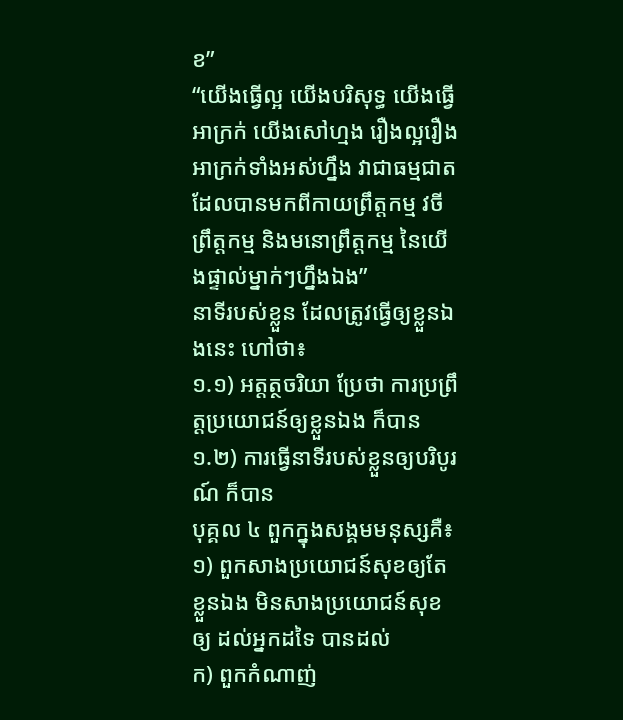ខ”
“យើងធ្វើល្អ យើងបរិសុទ្ធ យើងធ្វើអាក្រក់ យើងសៅហ្មង រឿងល្អរឿងអាក្រក់ទាំងអស់ហ្នឹង វាជាធម្មជាត ដែលបានមកពីកាយព្រឹត្តកម្ម វចីព្រឹត្តកម្ម និងមនោព្រឹត្តកម្ម នៃយើងផ្ទាល់ម្នាក់ៗហ្នឹងឯង”
នាទីរបស់ខ្លួន ដែលត្រូវធ្វើឲ្យខ្លួនឯងនេះ ហៅថា៖
១.១) អត្តត្ថចរិយា ប្រែថា ការប្រព្រឹត្តប្រយោជន៍ឲ្យខ្លួនឯង ក៏បាន
១.២) ការធ្វើនាទីរបស់ខ្លួនឲ្យបរិបូរណ៍ ក៏បាន
បុគ្គល ៤ ពួកក្នុងសង្គមមនុស្សគឺ៖
១) ពួកសាងប្រយោជន៍សុខឲ្យតែខ្លួនឯង មិនសាងប្រយោជន៍សុខឲ្យ ដល់អ្នកដទៃ បានដល់
ក) ពួកកំណាញ់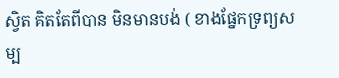ស្វិត គិតតែពីបាន មិនមានបង់ ( ខាងផ្នែកទ្រព្យសម្ប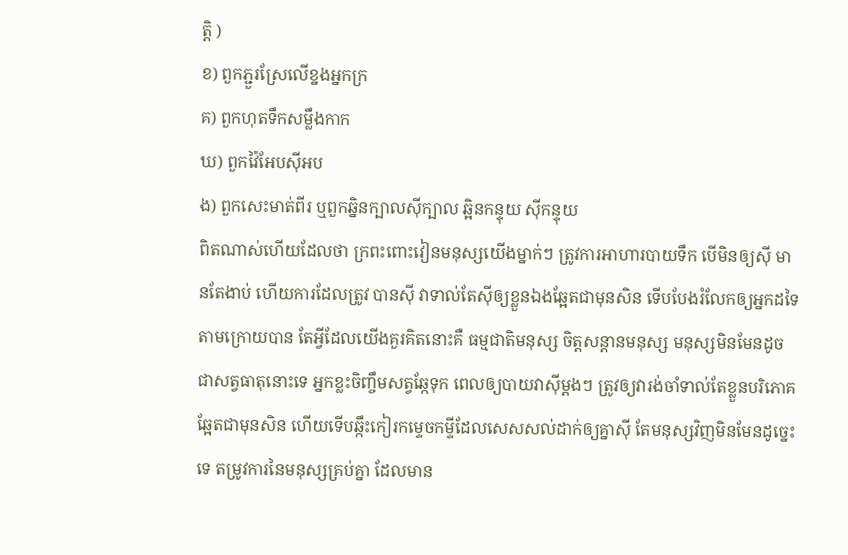ត្តិ )
ខ) ពួកភ្ជួរស្រែលើខ្នងអ្នកក្រ
គ) ពួកហុតទឹកសម្លឹងកាក
ឃ) ពួកវ៉ៃអែបស៊ីអប
ង) ពួកសេះមាត់ពីរ ឬពួកឆ្និនក្បាលស៊ីក្បាល ឆ្អិនកន្ទុយ ស៊ីកន្ទុយ
ពិតណាស់ហើយដែលថា ក្រពះពោះវៀនមនុស្សយើងម្នាក់ៗ ត្រូវការអាហារបាយទឹក បើមិនឲ្យស៊ី មានតែងាប់ ហើយការដែលត្រូវ បានស៊ី វាទាល់តែស៊ីឲ្យខ្លួនឯងឆ្អែតជាមុនសិន ទើបបែងរំលែកឲ្យអ្នកដទៃតាមក្រោយបាន តែអ្វីដែលយើងគួរគិតនោះគឺ ធម្មជាតិមនុស្ស ចិត្តសន្តានមនុស្ស មនុស្សមិនមែនដូចជាសត្វធាតុនោះទេ អ្នកខ្លះចិញ្ចឹមសត្វឆ្កែទុក ពេលឲ្យបាយវាស៊ីម្ដងៗ ត្រូវឲ្យវារង់ចាំទាល់តែខ្លួនបរិភោគឆ្អែតជាមុនសិន ហើយទើបឆ្កឹះកៀរកម្ទេចកម្ទីដែលសេសសល់ដាក់ឲ្យគ្នាស៊ី តែមនុស្សវិញមិនមែនដូច្នេះទេ តម្រូវការនៃមនុស្សគ្រប់គ្នា ដែលមាន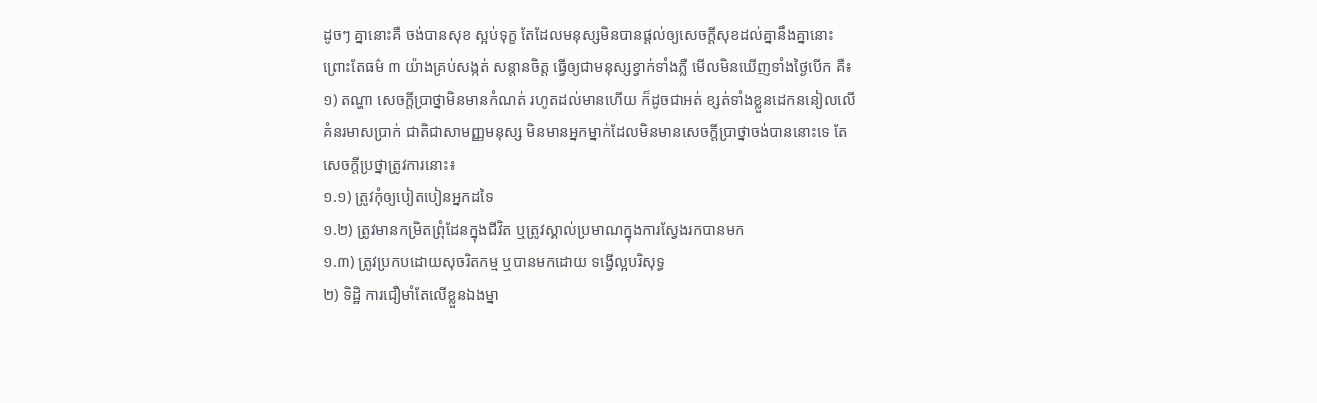ដូចៗ គ្នានោះគឺ ចង់បានសុខ ស្អប់ទុក្ខ តែដែលមនុស្សមិនបានផ្ដល់ឲ្យសេចក្ដីសុខដល់គ្នានឹងគ្នានោះ ព្រោះតែធម៌ ៣ យ៉ាងគ្រប់សង្កត់ សន្តានចិត្ត ធ្វើឲ្យជាមនុស្សខ្វាក់ទាំងភ្លឺ មើលមិនឃើញទាំងថ្ងៃបើក គឺ៖
១) តណ្ហា សេចក្ដីប្រាថ្នាមិនមានកំណត់ រហូតដល់មានហើយ ក៏ដូចជាអត់ ខ្សត់ទាំងខ្លួនដេកននៀលលើគំនរមាសប្រាក់ ជាតិជាសាមញ្ញមនុស្ស មិនមានអ្នកម្នាក់ដែលមិនមានសេចក្ដីប្រាថ្នាចង់បាននោះទេ តែសេចក្ដីប្រថ្នាត្រូវការនោះ៖
១.១) ត្រូវកុំឲ្យបៀតបៀនអ្នកដទៃ
១.២) ត្រូវមានកម្រិតព្រុំដែនក្នុងជីវិត ឬត្រូវស្គាល់ប្រមាណក្នុងការស្វែងរកបានមក
១.៣) ត្រូវប្រកបដោយសុចរិតកម្ម ឬបានមកដោយ ទង្វើល្អបរិសុទ្ធ
២) ទិដ្ឋិ ការជឿមាំតែលើខ្លួនឯងម្នា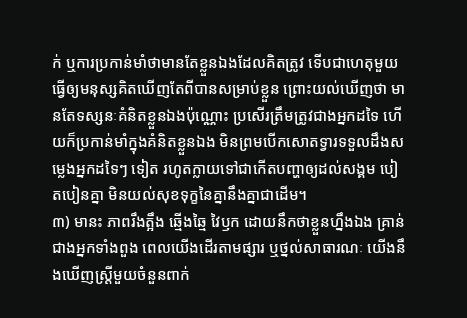ក់ ឬការប្រកាន់មាំថាមានតែខ្លួនឯងដែលគិតត្រូវ ទើបជាហេតុមួយធ្វើឲ្យមនុស្សគិតឃើញតែពីបានសម្រាប់ខ្លួន ព្រោះយល់ឃើញថា មានតែទស្សនៈគំនិតខ្លួនឯងប៉ុណ្ណោះ ប្រសើរត្រឹមត្រូវជាងអ្នកដទៃ ហើយក៏ប្រកាន់មាំក្នុងគំនិតខ្លួនឯង មិនព្រមបើកសោតទ្វារទទួលដឹងសម្លេងអ្នកដទៃៗ ទៀត រហូតក្លាយទៅជាកើតបញ្ហាឲ្យដល់សង្គម បៀតបៀនគ្នា មិនយល់សុខទុក្ខនៃគ្នានឹងគ្នាជាដើម។
៣) មានះ ភាពរឹងត្អឹង ឆ្មើងឆ្មៃ វៃឫក ដោយនឹកថាខ្លួនហ្នឹងឯង គ្រាន់ជាងអ្នកទាំងពួង ពេលយើងដើរតាមផ្សារ ឬថ្នល់សាធារណៈ យើងនឹងឃើញស្រ្តីមួយចំនួនពាក់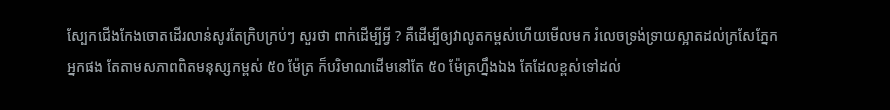ស្បែកជើងកែងចោតដើរលាន់សូរតែក្រិបក្រប់ៗ សួរថា ពាក់ដើម្បីអ្វី ? គឺដើម្បីឲ្យវាលូតកម្ពស់ហើយមើលមក រំលេចទ្រង់ទ្រាយស្អាតដល់ក្រសែភ្នែកអ្នកផង តែតាមសភាពពិតមនុស្សកម្ពស់ ៥០ ម៉ែត្រ ក៏បរិមាណដើមនៅតែ ៥០ ម៉ែត្រហ្នឹងឯង តែដែលខ្ពស់ទៅដល់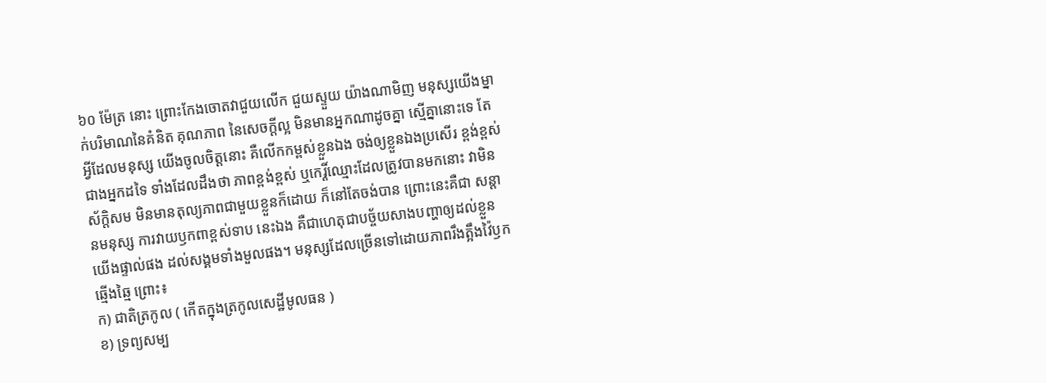៦០ ម៉ែត្រ នោះ ព្រោះកែងចោតវាជួយលើក ជួយស្ទួយ យ៉ាងណាមិញ មនុស្សយើងម្នាក់បរិមាណនៃគំនិត គុណភាព នៃសេចក្ដីល្អ មិនមានអ្នកណាដូចគ្នា ស្មើគ្នានោះទេ តែអ្វីដែលមនុស្ស យើងចូលចិត្តនោះ គឺលើកកម្ពស់ខ្លួនឯង ចង់ឲ្យខ្លួនឯងប្រសើរ ខ្ពង់ខ្ពស់ ជាងអ្នកដទៃ ទាំងដែលដឹងថា ភាពខ្ពង់ខ្ពស់ ឬកេរ្តិ៍ឈ្មោះដែលត្រូវបានមកនោះ វាមិនស័ក្តិសម មិនមានតុល្យភាពជាមួយខ្លួនក៏ដោយ ក៏នៅតែចង់បាន ព្រោះនេះគឺជា សន្តានមនុស្ស ការវាយឫកពាខ្ពស់ទាប នេះឯង គឺជាហេតុជាបច្ច័យសាងបញ្ហាឲ្យដល់ខ្លួនយើងផ្ទាល់ផង ដល់សង្គមទាំងមួលផង។ មនុស្សដែលច្រើនទៅដោយភាពរឹងត្អឹងវ៉ៃឫកឆ្មើងឆ្មៃ ព្រោះ៖
ក) ជាតិត្រកូល ( កើតក្នុងត្រកូលសេដ្ឋីមូលធន )
ខ) ទ្រព្យសម្ប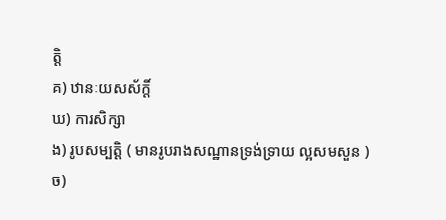ត្តិ
គ) ឋានៈយសស័ក្តិ៍
ឃ) ការសិក្សា
ង) រូបសម្បត្តិ ( មានរូបរាងសណ្ឋានទ្រង់ទ្រាយ ល្អសមសួន )
ច)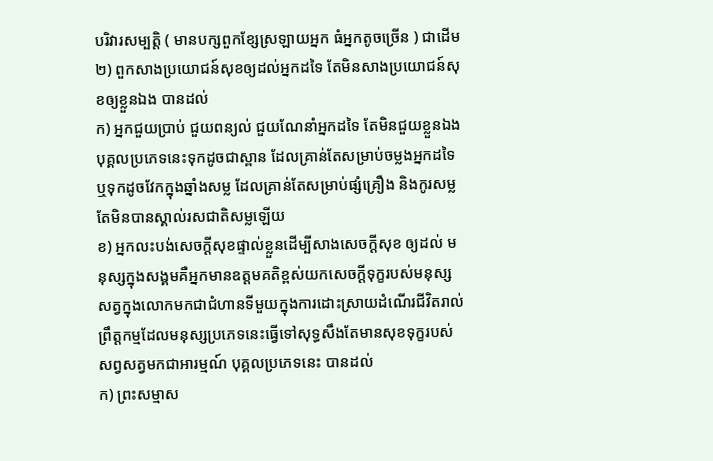បរិវារសម្បត្តិ ( មានបក្សពួកខ្សែស្រឡាយអ្នក ធំអ្នកតូចច្រើន ) ជាដើម
២) ពួកសាងប្រយោជន៍សុខឲ្យដល់អ្នកដទៃ តែមិនសាងប្រយោជន៍សុខឲ្យខ្លួនឯង បានដល់
ក) អ្នកជួយប្រាប់ ជួយពន្យល់ ជួយណែនាំអ្នកដទៃ តែមិនជួយខ្លួនឯង បុគ្គលប្រភេទនេះទុកដូចជាស្ពាន ដែលគ្រាន់តែសម្រាប់ចម្លងអ្នកដទៃ ឬទុកដូចវែកក្នុងឆ្នាំងសម្ល ដែលគ្រាន់តែសម្រាប់ផ្សំគ្រឿង និងកូរសម្លតែមិនបានស្គាល់រសជាតិសម្លឡើយ
ខ) អ្នកលះបង់សេចក្ដីសុខផ្ទាល់ខ្លួនដើម្បីសាងសេចក្ដីសុខ ឲ្យដល់ មនុស្សក្នុងសង្គមគឺអ្នកមានឧត្តមគតិខ្ពស់យកសេចក្ដីទុក្ខរបស់មនុស្សសត្វក្នុងលោកមកជាជំហានទីមួយក្នុងការដោះស្រាយដំណើរជីវិតរាល់ព្រឹត្តកម្មដែលមនុស្សប្រភេទនេះធ្វើទៅសុទ្ធសឹងតែមានសុខទុក្ខរបស់សព្វសត្វមកជាអារម្មណ៍ បុគ្គលប្រភេទនេះ បានដល់
ក) ព្រះសម្មាស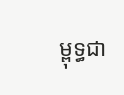ម្ពុទ្ធជា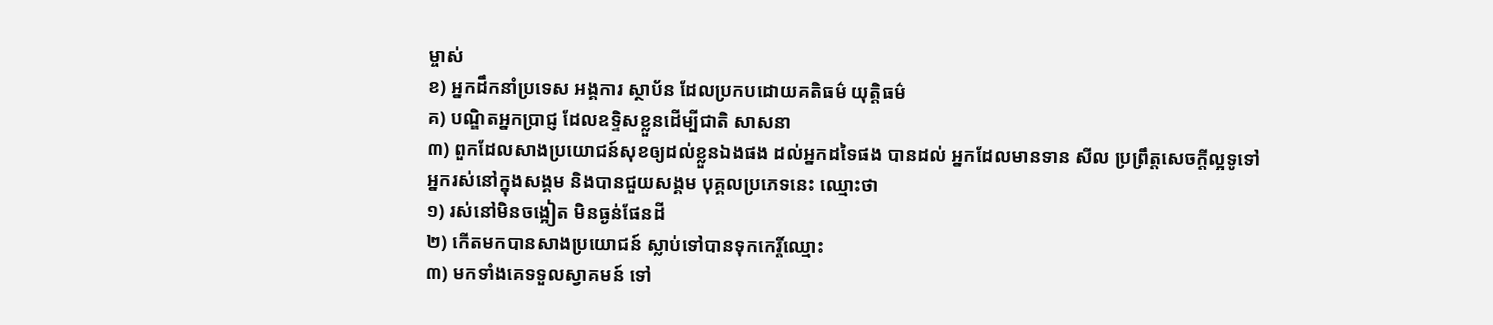ម្ចាស់
ខ) អ្នកដឹកនាំប្រទេស អង្គការ ស្ថាប័ន ដែលប្រកបដោយគតិធម៌ យុត្តិធម៌
គ) បណ្ឌិតអ្នកប្រាជ្ញ ដែលឧទ្ទិសខ្លួនដើម្បីជាតិ សាសនា
៣) ពួកដែលសាងប្រយោជន៍សុខឲ្យដល់ខ្លួនឯងផង ដល់អ្នកដទៃផង បានដល់ អ្នកដែលមានទាន សីល ប្រព្រឹត្តសេចក្ដីល្អទូទៅ
អ្នករស់នៅក្នុងសង្គម និងបានជួយសង្គម បុគ្គលប្រភេទនេះ ឈ្មោះថា
១) រស់នៅមិនចង្អៀត មិនធ្ងន់ផែនដី
២) កើតមកបានសាងប្រយោជន៍ ស្លាប់ទៅបានទុកកេរ្តិ៍ឈ្មោះ
៣) មកទាំងគេទទួលស្វាគមន៍ ទៅ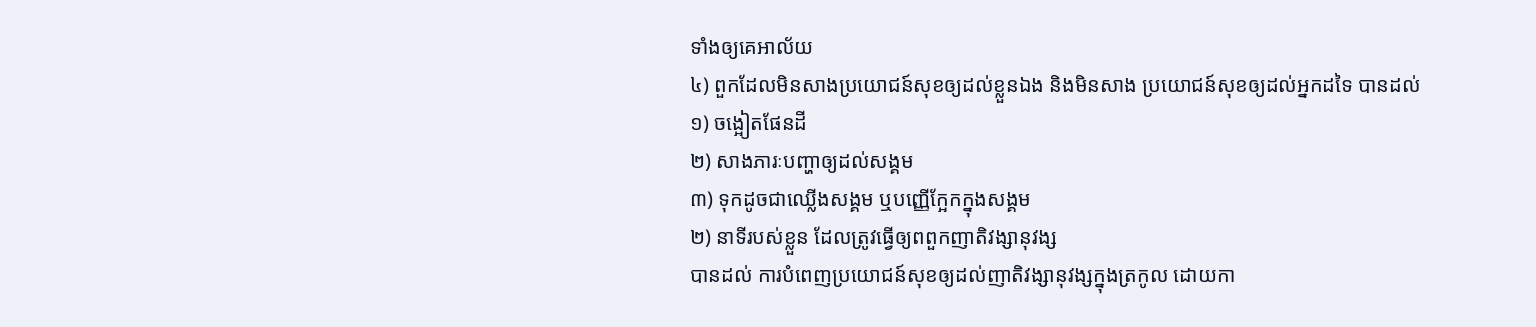ទាំងឲ្យគេអាល័យ
៤) ពួកដែលមិនសាងប្រយោជន៍សុខឲ្យដល់ខ្លួនឯង និងមិនសាង ប្រយោជន៍សុខឲ្យដល់អ្នកដទៃ បានដល់
១) ចង្អៀតផែនដី
២) សាងភារៈបញ្ហាឲ្យដល់សង្គម
៣) ទុកដូចជាឈ្លើងសង្គម ឬបញ្ញើក្អែកក្នុងសង្គម
២) នាទីរបស់ខ្លួន ដែលត្រូវធ្វើឲ្យពពួកញាតិវង្សានុវង្ស
បានដល់ ការបំពេញប្រយោជន៍សុខឲ្យដល់ញាតិវង្សានុវង្សក្នុងត្រកូល ដោយកា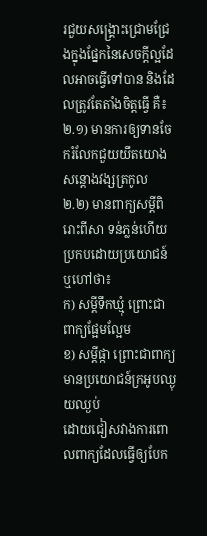រជួយសង្គ្រោះជ្រោមជ្រែងក្នុងផ្នែកនៃសេចក្ដីល្អដែលអាចធ្វើទៅបាន និងដែលត្រូវតែតាំងចិត្តធ្វើ គឺ៖
២.១) មានការឲ្យទានចែករំលែកជួយយឹតយោង សន្ដោងវង្សត្រកូល
២.២) មានពាក្យសម្ដីពិរោះពីសា ទន់ភ្លន់ហើយប្រកបដោយប្រយោជន៍ ឬហៅថា៖
ក) សម្ដីទឹកឃ្មុំ ព្រោះជាពាក្យផ្អែមល្អែម
ខ) សម្ដីផ្កា ព្រោះជាពាក្យមានប្រយោជន៍ក្រអូបឈ្ងុយឈ្ងប់
ដោយជៀសវាងការពោលពាក្យដែលធ្វើឲ្យបែក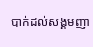បាក់ដល់សង្គមញា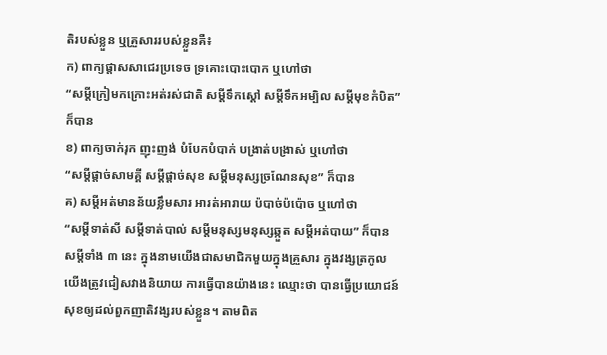តិរបស់ខ្លួន ឬគ្រួសាររបស់ខ្លួនគឺ៖
ក) ពាក្យផ្ដាសសាជេរប្រទេច ទ្រគោះបោះបោក ឬហៅថា
“សម្ដីក្រៀមកក្រោះអត់រស់ជាតិ សម្ដីទឹកស្ដៅ សម្ដីទឹកអម្បិល សម្ដីមុខកំបិត” ក៏បាន
ខ) ពាក្យចាក់រុក ញុះញង់ បំបែកបំបាក់ បង្រាត់បង្រាស់ ឬហៅថា
“សម្ដីផ្ដាច់សាមគ្គី សម្ដីផ្ដាច់សុខ សម្ដីមនុស្សច្រណែនសុខ” ក៏បាន
គ) សម្ដីអត់មានន័យខ្លឹមសារ អារត់អារាយ ប៉បាច់ប៉ប៉ោច ឬហៅថា
“សម្ដីទាត់សី សម្ដីទាត់បាល់ សម្ដីមនុស្សមនុស្សឆ្កួត សម្ដីអត់បាយ” ក៏បាន
សម្ដីទាំង ៣ នេះ ក្នុងនាមយើងជាសមាជិកមួយក្នុងគ្រួសារ ក្នុងវង្សត្រកូល យើងត្រូវជៀសវាងនិយាយ ការធ្វើបានយ៉ាងនេះ ឈ្មោះថា បានធ្វើប្រយោជន៍សុខឲ្យដល់ពួកញាតិវង្សរបស់ខ្លួន។ តាមពិត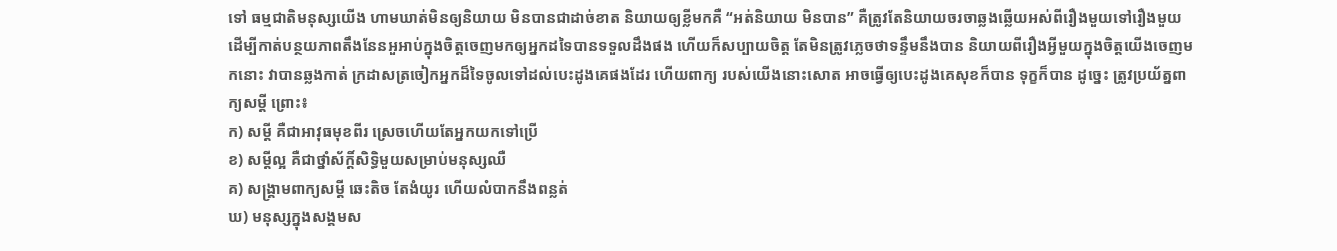ទៅ ធម្មជាតិមនុស្សយើង ហាមឃាត់មិនឲ្យនិយាយ មិនបានជាដាច់ខាត និយាយឲ្យខ្លីមកគឺ “អត់និយាយ មិនបាន” គឺត្រូវតែនិយាយចរចាឆ្លងឆ្លើយអស់ពីរឿងមួយទៅរឿងមួយ ដើម្បីកាត់បន្ថយភាពតឹងនែនអួអាប់ក្នុងចិត្តចេញមកឲ្យអ្នកដទៃបានទទួលដឹងផង ហើយក៏សប្បាយចិត្ត តែមិនត្រូវភ្លេចថាទន្ទឹមនឹងបាន និយាយពីរឿងអ្វីមួយក្នុងចិត្តយើងចេញមកនោះ វាបានឆ្លងកាត់ ក្រដាសត្រចៀកអ្នកដ៏ទៃចូលទៅដល់បេះដូងគេផងដែរ ហើយពាក្យ របស់យើងនោះសោត អាចធ្វើឲ្យបេះដូងគេសុខក៏បាន ទុក្ខក៏បាន ដូច្នេះ ត្រូវប្រយ័ត្នពាក្យសម្ដី ព្រោះ៖
ក) សម្ដី គឺជាអាវុធមុខពីរ ស្រេចហើយតែអ្នកយកទៅប្រើ
ខ) សម្ដីល្អ គឺជាថ្នាំស័ក្តិ៍សិទ្ធិមួយសម្រាប់មនុស្សឈឺ
គ) សង្គ្រាមពាក្យសម្ដី ឆេះតិច តែងំយូរ ហើយលំបាកនឹងពន្លត់
ឃ) មនុស្សក្នុងសង្គមស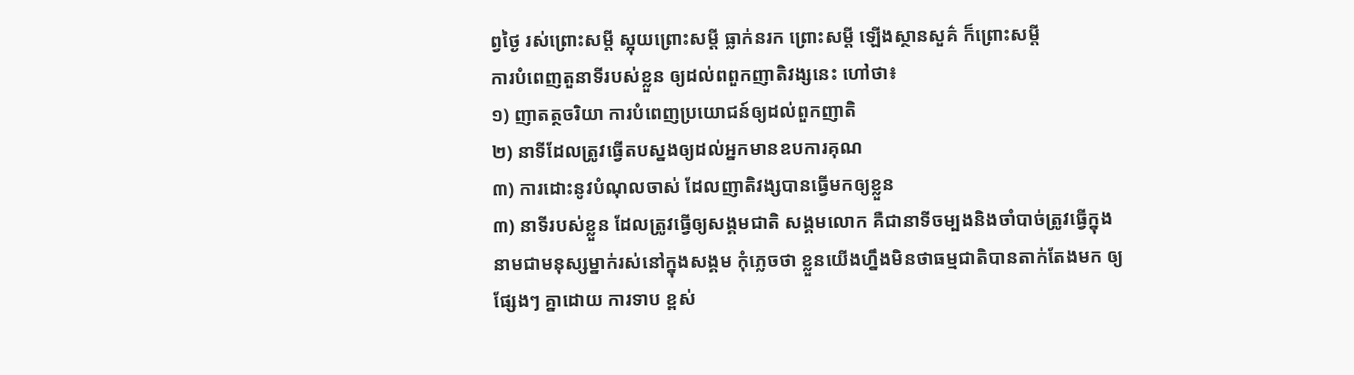ព្វថ្ងៃ រស់ព្រោះសម្ដី ស្អុយព្រោះសម្ដី ធ្លាក់នរក ព្រោះសម្ដី ឡើងស្ថានសួគ៌ ក៏ព្រោះសម្ដី
ការបំពេញតួនាទីរបស់ខ្លួន ឲ្យដល់ពពួកញាតិវង្សនេះ ហៅថា៖
១) ញាតត្ថចរិយា ការបំពេញប្រយោជន៍ឲ្យដល់ពួកញាតិ
២) នាទីដែលត្រូវធ្វើតបស្នងឲ្យដល់អ្នកមានឧបការគុណ
៣) ការដោះនូវបំណុលចាស់ ដែលញាតិវង្សបានធ្វើមកឲ្យខ្លួន
៣) នាទីរបស់ខ្លួន ដែលត្រូវធ្វើឲ្យសង្គមជាតិ សង្គមលោក គឺជានាទីចម្បងនិងចាំបាច់ត្រូវធ្វើក្នុងនាមជាមនុស្សម្នាក់រស់នៅក្នុងសង្គម កុំភ្លេចថា ខ្លួនយើងហ្នឹងមិនថាធម្មជាតិបានតាក់តែងមក ឲ្យផ្សែងៗ គ្នាដោយ ការទាប ខ្ពស់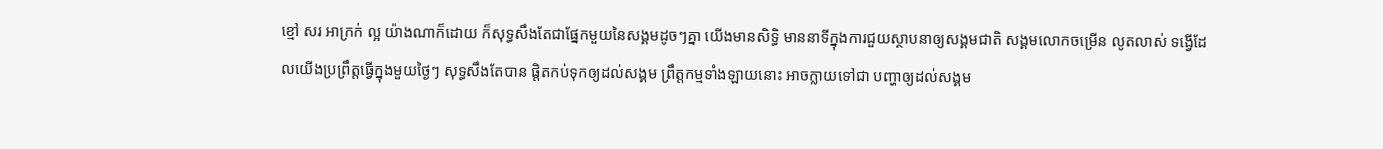ខ្មៅ សរ អាក្រក់ ល្អ យ៉ាងណាក៏ដោយ ក៏សុទ្ធសឹងតែជាផ្នែកមួយនៃសង្គមដូចៗគ្នា យើងមានសិទ្ធិ មាននាទីក្នុងការជួយស្ថាបនាឲ្យសង្គមជាតិ សង្គមលោកចម្រើន លូតលាស់ ទង្វើដែលយើងប្រព្រឹត្តធ្វើក្នុងមួយថ្ងៃៗ សុទ្ធសឹងតែបាន ផ្ដិតកប់ទុកឲ្យដល់សង្គម ព្រឹត្តកម្មទាំងឡាយនោះ អាចក្លាយទៅជា បញ្ហាឲ្យដល់សង្គម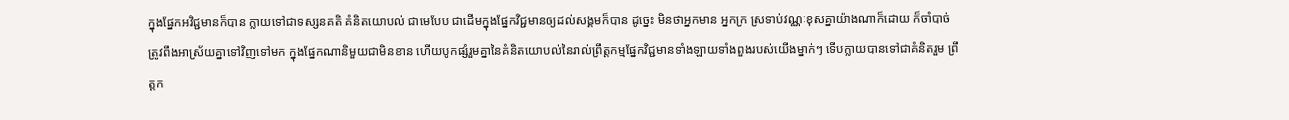ក្នុងផ្នែកអវិជ្ជមានក៏បាន ក្លាយទៅជាទស្សនគតិ គំនិតយោបល់ ជាមេបែប ជាដើមក្នុងផ្នែកវិជ្ជមានឲ្យដល់សង្គមក៏បាន ដូច្នេះ មិនថាអ្នកមាន អ្នកក្រ ស្រទាប់វណ្ណៈខុសគ្នាយ៉ាងណាក៏ដោយ ក៏ចាំបាច់ត្រូវពឹងអាស្រ័យគ្នាទៅវិញទៅមក ក្នុងផ្នែកណានិមួយជាមិនខាន ហើយបូកផ្សំរួមគ្នានៃគំនិតយោបល់នៃរាល់ព្រឹត្តកម្មផ្នែកវិជ្ជមានទាំងឡាយទាំងពួងរបស់យើងម្នាក់ៗ ទើបក្លាយបានទៅជាគំនិតរួម ព្រឹត្តក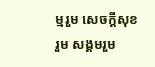ម្មរួម សេចក្ដីសុខរួម សង្គមរួម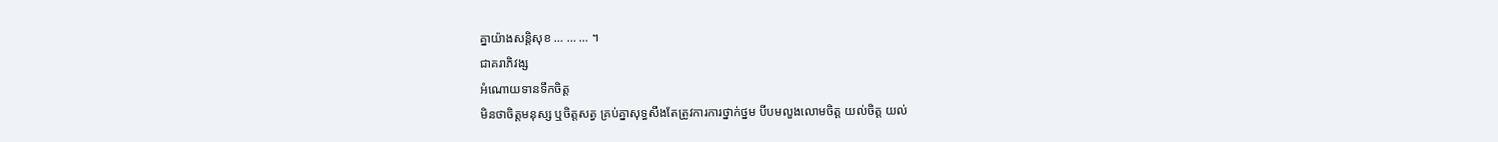គ្នាយ៉ាងសន្តិសុខ … … … ។
ជាគរាភិវង្ស
អំណោយទានទឹកចិត្ត
មិនថាចិត្តមនុស្ស ឬចិត្តសត្វ គ្រប់គ្នាសុទ្ធសឹងតែត្រូវការការថ្នាក់ថ្នម បីបមលួងលោមចិត្ត យល់ចិត្ត យល់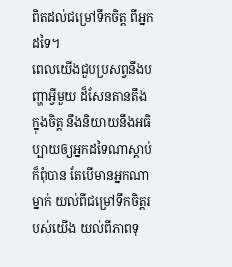ពិតដល់ជម្រៅទឹកចិត្ត ពីអ្នកដទៃ។
ពេលយើងជួបប្រសព្វនឹងបញ្ហាអ្វីមួយ ដ៏សែនតានតឹងក្នុងចិត្ត នឹងនិយាយនឹងអធិប្បាយឲ្យអ្នកដទៃណាស្ដាប់ក៏ពុំបាន តែបើមានអ្នកណាម្នាក់ យល់ពីជម្រៅទឹកចិត្តរបស់យើង យល់ពីភាពទុ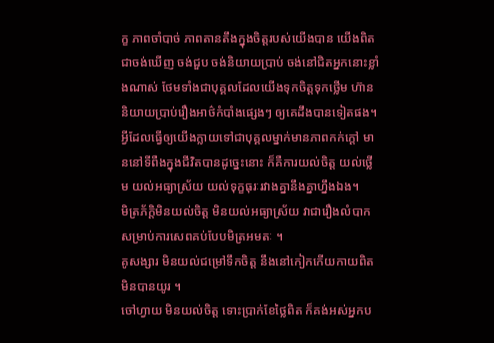ក្ខ ភាពចាំបាច់ ភាពតានតឹងក្នុងចិត្តរបស់យើងបាន យើងពិតជាចង់ឃើញ ចង់ជួប ចង់និយាយប្រាប់ ចង់នៅជិតអ្នកនោះខ្លាំងណាស់ ថែមទាំងជាបុគ្គលដែលយើងទុកចិត្តទុកថ្លើម ហ៊ាននិយាយប្រាប់រឿងអាថ៌កំបាំងផ្សេងៗ ឲ្យគេដឹងបានទៀតផង។
អ្វីដែលធ្វើឲ្យយើងក្លាយទៅជាបុគ្គលម្នាក់មានភាពកក់ក្ដៅ មាននៅទីពឺងក្នុងជីវិតបានដូច្នេះនោះ ក៏គឺការយល់ចិត្ត យល់ថ្លើម យល់អធ្យាស្រ័យ យល់ទុក្ខធុរៈរវាងគ្នានឹងគ្នាហ្នឹងឯង។
មិត្រភ័ក្តិមិនយល់ចិត្ត មិនយល់អធ្យាស្រ័យ វាជារឿងលំបាកសម្រាប់ការសេពគប់បែបមិត្រអមតៈ ។
គូសង្សារ មិនយល់ជម្រៅទឹកចិត្ត នឹងនៅកៀកកើយកាយពិត មិនបានយូរ ។
ចៅហ្វាយ មិនយល់ចិត្ត ទោះប្រាក់ខែថ្លៃពិត ក៏គង់អស់អ្នកប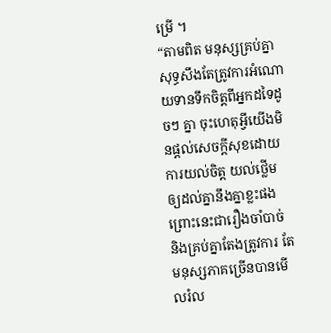ម្រើ ។
“តាមពិត មនុស្សគ្រប់គ្នាសុទ្ធសឹងតែត្រូវការអំណោយទានទឹកចិត្តពីអ្នកដទៃដូចៗ គ្នា ចុះហេតុអ្វីយើងមិនផ្ដល់សេចក្ដីសុខដោយការយល់ចិត្ត យល់ថ្លើម ឲ្យដល់គ្នានឹងគ្នាខ្លះផង ព្រោះនេះជារឿងចាំបាច់ និងគ្រប់គ្នាតែងត្រូវការ តែមនុស្សភាគច្រើនបានមើលរំល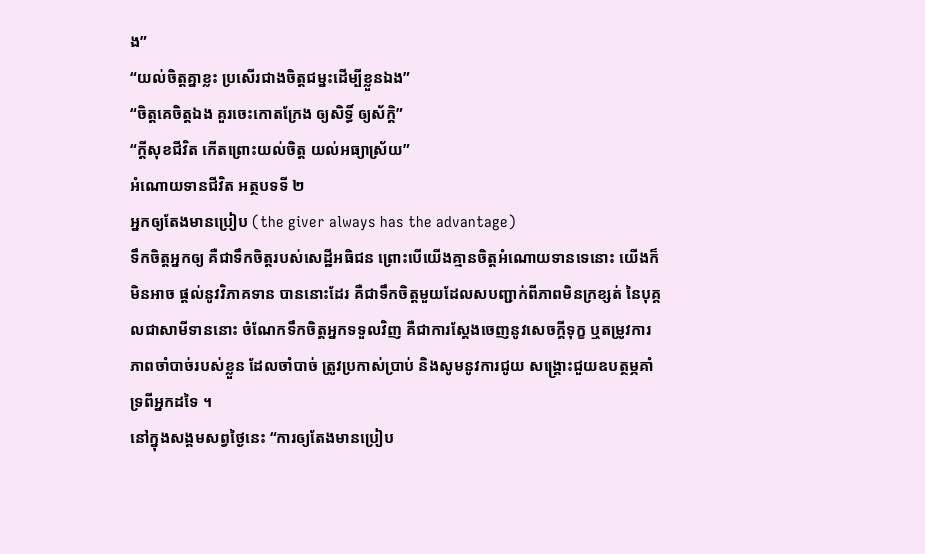ង”
“យល់ចិត្តគ្នាខ្លះ ប្រសើរជាងចិត្តជម្នះដើម្បីខ្លួនឯង”
“ចិត្តគេចិត្តឯង គួរចេះកោតក្រែង ឲ្យសិទ្ធិ៍ ឲ្យស័ក្ដិ”
“ក្ដីសុខជីវិត កើតព្រោះយល់ចិត្ត យល់អធ្យាស្រ័យ”
អំណោយទានជីវិត អត្ថបទទី ២
អ្នកឲ្យតែងមានប្រៀប (the giver always has the advantage)
ទឹកចិត្តអ្នកឲ្យ គឺជាទឹកចិត្តរបស់សេដ្ឋីអធិជន ព្រោះបើយើងគ្មានចិត្តអំណោយទានទេនោះ យើងក៏មិនអាច ផ្ដល់នូវវិភាគទាន បាននោះដែរ គឺជាទឹកចិត្តមួយដែលសបញ្ជាក់ពីភាពមិនក្រខ្សត់ នៃបុគ្គលជាសាមីទាននោះ ចំណែកទឹកចិត្តអ្នកទទួលវិញ គឺជាការស្ដែងចេញនូវសេចក្ដីទុក្ខ ឬតម្រូវការភាពចាំបាច់របស់ខ្លួន ដែលចាំបាច់ ត្រូវប្រកាស់ប្រាប់ និងសូមនូវការជូយ សង្គ្រោះជួយឧបត្ថម្ភគាំទ្រពីអ្នកដទៃ ។
នៅក្នុងសង្គមសព្វថ្ងៃនេះ “ការឲ្យតែងមានប្រៀប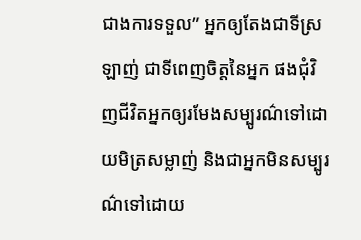ជាងការទទួល” អ្នកឲ្យតែងជាទីស្រឡាញ់ ជាទីពេញចិត្តនៃអ្នក ផងជុំវិញជីវិតអ្នកឲ្យរមែងសម្បូរណ៌ទៅដោយមិត្រសម្លាញ់ និងជាអ្នកមិនសម្បូរណ៌ទៅដោយ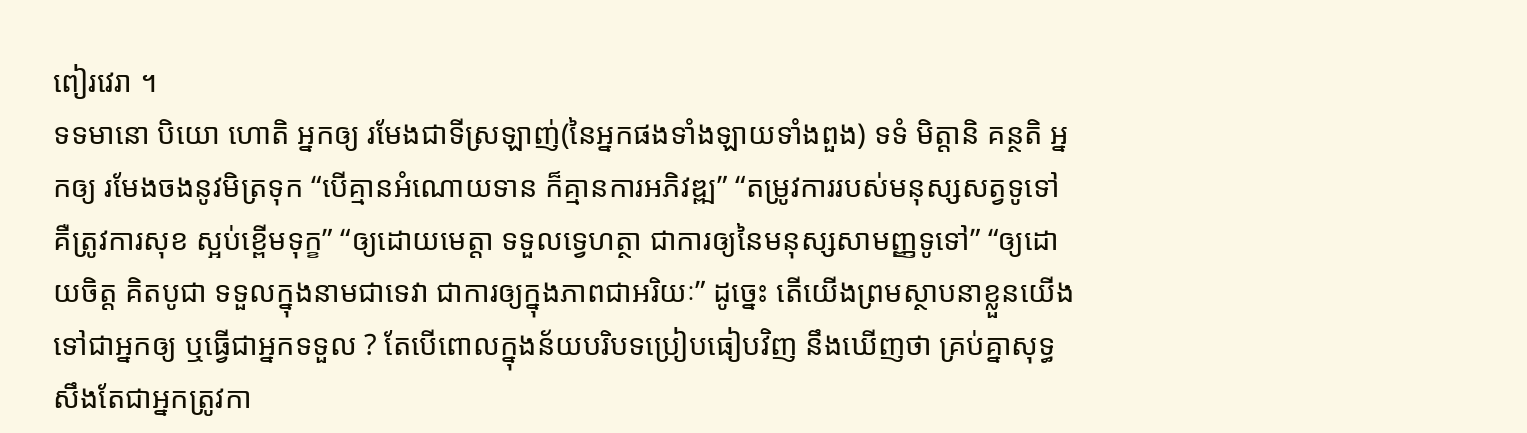ពៀរវេរា ។
ទទមានោ បិយោ ហោតិ អ្នកឲ្យ រមែងជាទីស្រឡាញ់(នៃអ្នកផងទាំងឡាយទាំងពួង) ទទំ មិត្តានិ គន្ថតិ អ្នកឲ្យ រមែងចងនូវមិត្រទុក “បើគ្មានអំណោយទាន ក៏គ្មានការអភិវឌ្ឍ” “តម្រូវការរបស់មនុស្សសត្វទូទៅ គឺត្រូវការសុខ ស្អប់ខ្ពើមទុក្ខ” “ឲ្យដោយមេត្តា ទទួលទ្វេហត្ថា ជាការឲ្យនៃមនុស្សសាមញ្ញទូទៅ” “ឲ្យដោយចិត្ត គិតបូជា ទទួលក្នុងនាមជាទេវា ជាការឲ្យក្នុងភាពជាអរិយៈ” ដូច្នេះ តើយើងព្រមស្ថាបនាខ្លួនយើងទៅជាអ្នកឲ្យ ឬធ្វើជាអ្នកទទួល ? តែបើពោលក្នុងន័យបរិបទប្រៀបធៀបវិញ នឹងឃើញថា គ្រប់គ្នាសុទ្ធសឹងតែជាអ្នកត្រូវកា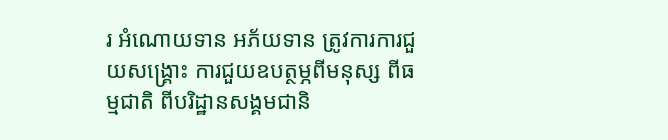រ អំណោយទាន អភ័យទាន ត្រូវការការជួយសង្គ្រោះ ការជួយឧបត្ថម្ភពីមនុស្ស ពីធម្មជាតិ ពីបរិដ្ឋានសង្គមជានិ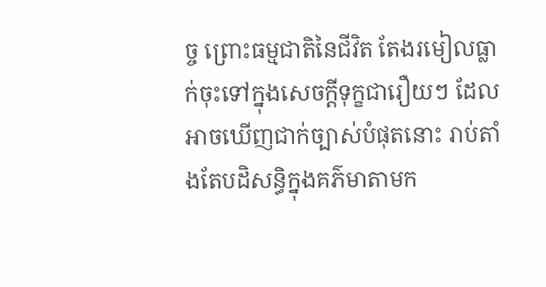ច្ច ព្រោះធម្មជាតិនៃជីវិត តែងរមៀលធ្លាក់ចុះទៅក្នុងសេចក្ដីទុក្ខជារឿយៗ ដែលអាចឃើញជាក់ច្បាស់បំផុតនោះ រាប់តាំងតែបដិសន្ធិក្នុងគភ៌មាតាមក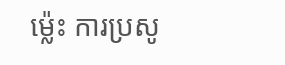ម្ល៉េះ ការប្រសូ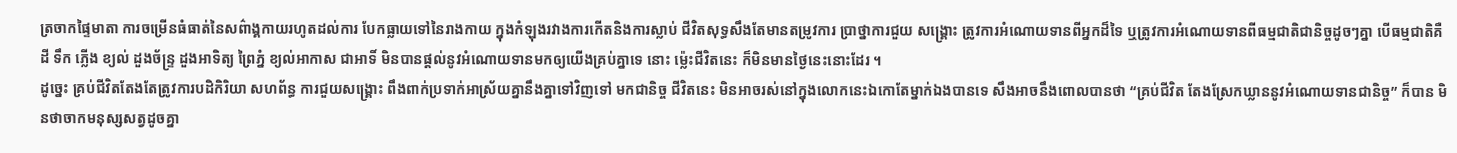ត្រចាកផ្ទៃមាតា ការចម្រើនធំធាត់នៃសព៌ាង្គកាយរហូតដល់ការ បែកធ្លាយទៅនៃរាងកាយ ក្នុងកំឡុងរវាងការកើតនិងការស្លាប់ ជីវិតសុទ្ធសឹងតែមានតម្រូវការ ប្រាថ្នាការជួយ សង្គ្រោះ ត្រូវការអំណោយទានពីអ្នកដ៏ទៃ ឬត្រូវការអំណោយទានពីធម្មជាតិជានិច្ចដូចៗគ្នា បើធម្មជាតិគឺ ដី ទឹក ភ្លើង ខ្យល់ ដួងច័ន្ទ្រ ដួងអាទិត្យ ព្រៃភ្នំ ខ្យល់អាកាស ជាអាទិ៍ មិនបានផ្ដល់នូវអំណោយទានមកឲ្យយើងគ្រប់គ្នាទេ នោះ ម្ល៉េះជីវិតនេះ ក៏មិនមានថ្ងៃនេះនោះដែរ ។
ដូច្នេះ គ្រប់ជីវិតតែងតែត្រូវការបដិកិរិយា សហព័ន្ធ ការជួយសង្គ្រោះ ពឹងពាក់ប្រទាក់អាស្រ័យគ្នានឹងគ្នាទៅវិញទៅ មកជានិច្ច ជីវិតនេះ មិនអាចរស់នៅក្នុងលោកនេះឯកោតែម្នាក់ឯងបានទេ សឹងអាចនឹងពោលបានថា “គ្រប់ជីវិត តែងស្រែកឃ្លាននូវអំណោយទានជានិច្ច” ក៏បាន មិនថាចាកមនុស្សសត្វដូចគ្នា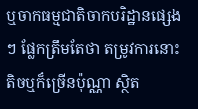ឬចាកធម្មជាតិចាកបរិដ្ឋានផ្សេងៗ ផ្លែកត្រឹមតែថា តម្រូវការនោះតិចឬក៏ច្រើនប៉ុណ្ណា ស្ថិត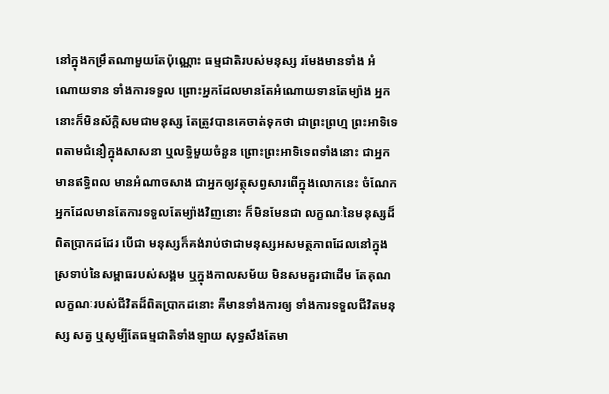នៅក្នុងកម្រឹតណាមួយតែប៉ុណ្ណោះ ធម្មជាតិរបស់មនុស្ស រមែងមានទាំង អំណោយទាន ទាំងការទទួល ព្រោះអ្នកដែលមានតែអំណោយទានតែម្យ៉ាង អ្នកនោះក៏មិនស័ក្តិសមជាមនុស្ស តែត្រូវបានគេចាត់ទុកថា ជាព្រះព្រហ្ម ព្រះអាទិទេពតាមជំនឿក្នុងសាសនា ឬលទ្ធិមួយចំនួន ព្រោះព្រះអាទិទេពទាំងនោះ ជាអ្នកមានឥទ្ធិពល មានអំណាចសាង ជាអ្នកឲ្យវត្ថុសព្វសារពើក្នុងលោកនេះ ចំណែកអ្នកដែលមានតែការទទួលតែម្យ៉ាងវិញនោះ ក៏មិនមែនជា លក្ខណៈនៃមនុស្សដ៏ពិតបា្រកដដែរ បើជា មនុស្សក៏គង់រាប់ថាជាមនុស្សអសមត្ថភាពដែលនៅក្នុងស្រទាប់នៃសម្ពាធរបស់សង្គម ឬក្នុងកាលសម័យ មិនសមគួរជាដើម តែគុណលក្ខណៈរបស់ជីវិតដ៏ពិតបា្រកដនោះ គឺមានទាំងការឲ្យ ទាំងការទទួលជីវិតមនុស្ស សត្វ ឬសូម្បីតែធម្មជាតិទាំងឡាយ សុទ្ធសឹងតែមា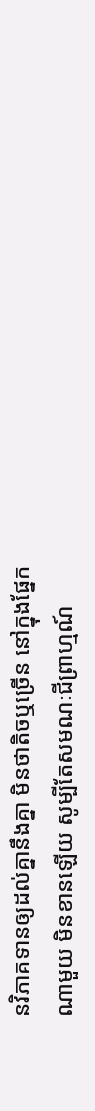នវិភាគទានឲ្យដល់គ្នានឹងគ្នា មិនថាតិចឬច្រើន នៅក្នុងផ្នែកណាមួយ មិនខានឡើយ សូម្បីតែសមណៈជីព្រាហ្មណ៍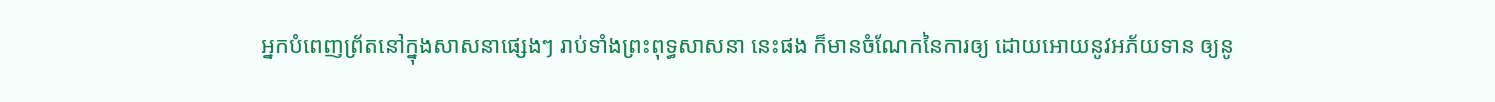អ្នកបំពេញព្រ័តនៅក្នុងសាសនាផ្សេងៗ រាប់ទាំងព្រះពុទ្ធសាសនា នេះផង ក៏មានចំណែកនៃការឲ្យ ដោយអោយនូវអភ័យទាន ឲ្យនូ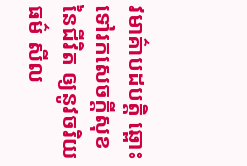វមាគ៌ាបដបត្តិ ឆ្ពោះទៅរកសេចក្ដីសុខនៃជីវិត ឲ្យនូវចរិយធម៌ សីល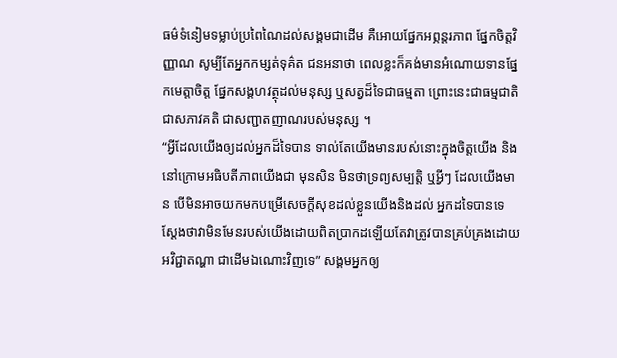ធម៌ទំនៀមទម្លាប់ប្រពៃណៃដល់សង្គមជាដើម គឺអោយផ្នែកអព្ភន្តរភាព ផ្នែកចិត្តវិញ្ញាណ សូម្បីតែអ្នកកម្សត់ទុគ៌ត ជនអនាថា ពេលខ្លះក៏គង់មានអំណោយទានផ្នែកមេត្តាចិត្ត ផ្នែកសង្គហវត្ថុដល់មនុស្ស ឬសត្វដ៏ទៃជាធម្មតា ព្រោះនេះជាធម្មជាតិ ជាសភាវគតិ ជាសញ្ជាតញាណរបស់មនុស្ស ។
“អ្វីដែលយើងឲ្យដល់អ្នកដ៏ទៃបាន ទាល់តែយើងមានរបស់នោះក្នុងចិត្តយើង និងនៅក្រោមអធិបតីភាពយើងជា មុនសិន មិនថាទ្រព្យសម្បត្តិ ឬអ្វីៗ ដែលយើងមាន បើមិនអាចយកមកបម្រើសេចក្ដីសុខដល់ខ្លួនយើងនិងដល់ អ្នកដទៃបានទេ ស្ដែងថាវាមិនមែនរបស់យើងដោយពិតប្រាកដឡើយតែវាត្រូវបានគ្រប់គ្រងដោយអវិជ្ជាតណ្ហា ជាដើមឯណោះវិញទេ” សង្គមអ្នកឲ្យ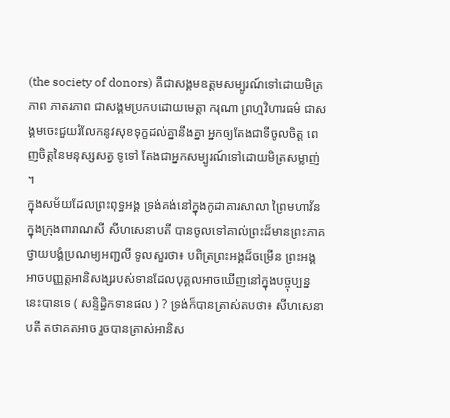(the society of donors) គឺជាសង្គមឧត្តមសម្បូរណ៍ទៅដោយមិត្រភាព ភាតរភាព ជាសង្គមប្រកបដោយមេត្តា ករុណា ព្រហ្មវិហារធម៌ ជាសង្គមចេះជួយរំលែកនូវសុខទុក្ខដល់គ្នានឹងគ្នា អ្នកឲ្យតែងជាទីចូលចិត្ត ពេញចិត្តនៃមនុស្សសត្វ ទូទៅ តែងជាអ្នកសម្បូរណ៍ទៅដោយមិត្រសម្លាញ់ ។
ក្នុងសម័យដែលព្រះពុទ្ធអង្គ ទ្រង់គង់នៅក្នុងកូដាគារសាលា ព្រៃមហាវ័ន ក្នុងក្រុងពារាណសី សីហសេនាបតី បានចូលទៅគាល់ព្រះដ៏មានព្រះភាគ ថ្វាយបង្គំប្រណម្យអញ្ជលី ទូលសួរថា៖ បពិត្រព្រះអង្គដ៏ចម្រើន ព្រះអង្គអាចបញ្ញត្តអានិសង្សរបស់ទានដែលបុគ្គលអាចឃើញនៅក្នុងបច្ចុប្បន្ននេះបានទេ ( សន្ទិដ្ធិកទានផល ) ? ទ្រង់ក៏បានត្រាស់តបថា៖ សីហសេនាបតី តថាគតអាច រួចបានត្រាស់អានិស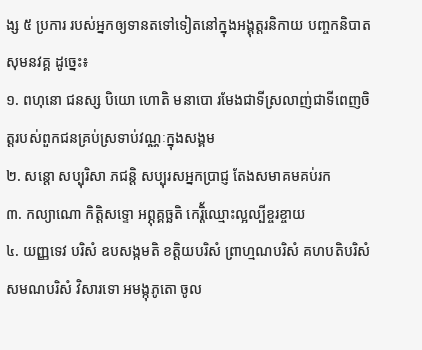ង្ស ៥ ប្រការ របស់អ្នកឲ្យទានតទៅទៀតនៅក្នុងអង្គុត្តរនិកាយ បញ្ចកនិបាត សុមនវគ្គ ដូច្នេះ៖
១. ពហុនោ ជនស្ស បិយោ ហោតិ មនាបោ រមែងជាទីស្រលាញ់ជាទីពេញចិត្តរបស់ពួកជនគ្រប់ស្រទាប់វណ្ណៈក្នុងសង្គម
២. សន្តោ សប្បុរិសា ភជន្តិ សប្បុរសអ្នកប្រាជ្ញ តែងសមាគមគប់រក
៣. កល្យាណោ កិត្តិសទ្ទោ អព្ភុគ្គច្ឆតិ កេរ្តិ័ឈ្មោះល្អល្បីខ្ចរខ្ចាយ
៤. យញ្ញទេវ បរិសំ ឧបសង្កមតិ ខត្តិយបរិសំ ព្រាហ្មណបរិសំ គហបតិបរិសំ សមណបរិសំ វិសារទោ អមង្កុភូតោ ចូល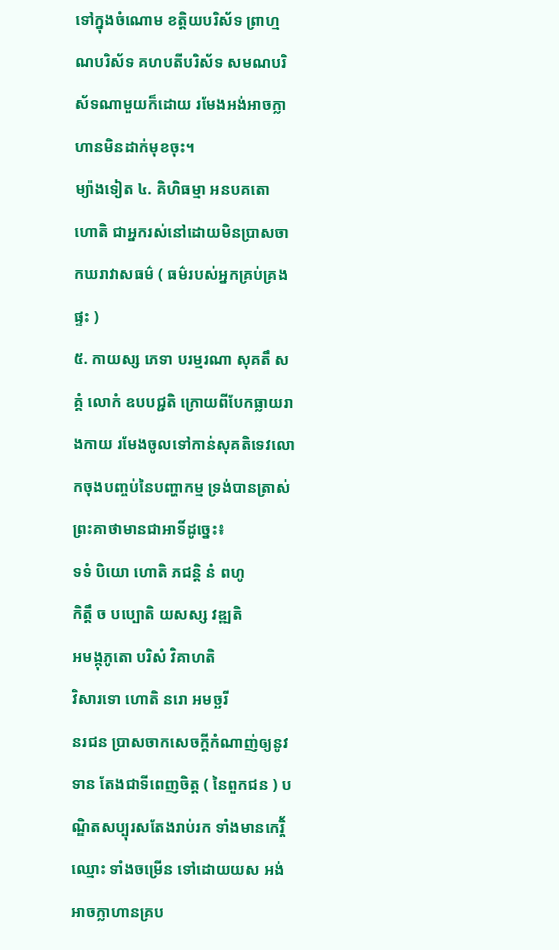ទៅក្នុងចំណោម ខត្តិយបរិស័ទ ព្រាហ្មណបរិស័ទ គហបតីបរិស័ទ សមណបរិស័ទណាមួយក៏ដោយ រមែងអង់អាចក្លាហានមិនដាក់មុខចុះ។
ម្យ៉ាងទៀត ៤. គិហិធម្មា អនបគតោ ហោតិ ជាអ្នករស់នៅដោយមិនប្រាសចាកឃរាវាសធម៌ ( ធម៌របស់អ្នកគ្រប់គ្រងផ្ទះ )
៥. កាយស្ស ភេទា បរម្មរណា សុគតឹ សគ្គំ លោកំ ឧបបជ្ជតិ ក្រោយពីបែកធ្លាយរាងកាយ រមែងចូលទៅកាន់សុគតិទេវលោកចុងបញ្ចប់នៃបញ្ហាកម្ម ទ្រង់បានត្រាស់ព្រះគាថាមានជាអាទិ៍ដូច្នេះ៖
ទទំ បិយោ ហោតិ ភជន្តិ នំ ពហូ
កិត្តឹ ច បប្បោតិ យសស្ស វឌ្ឍតិ
អមង្កុភូតោ បរិសំ វិគាហតិ
វិសារទោ ហោតិ នរោ អមច្ឆរី
នរជន ប្រាសចាកសេចក្ដីកំណាញ់ឲ្យនូវទាន តែងជាទីពេញចិត្ត ( នៃពួកជន ) បណ្ឌិតសប្បុរសតែងរាប់រក ទាំងមានកេរ្តិ័ ឈ្មោះ ទាំងចម្រើន ទៅដោយយស អង់អាចក្លាហានគ្រប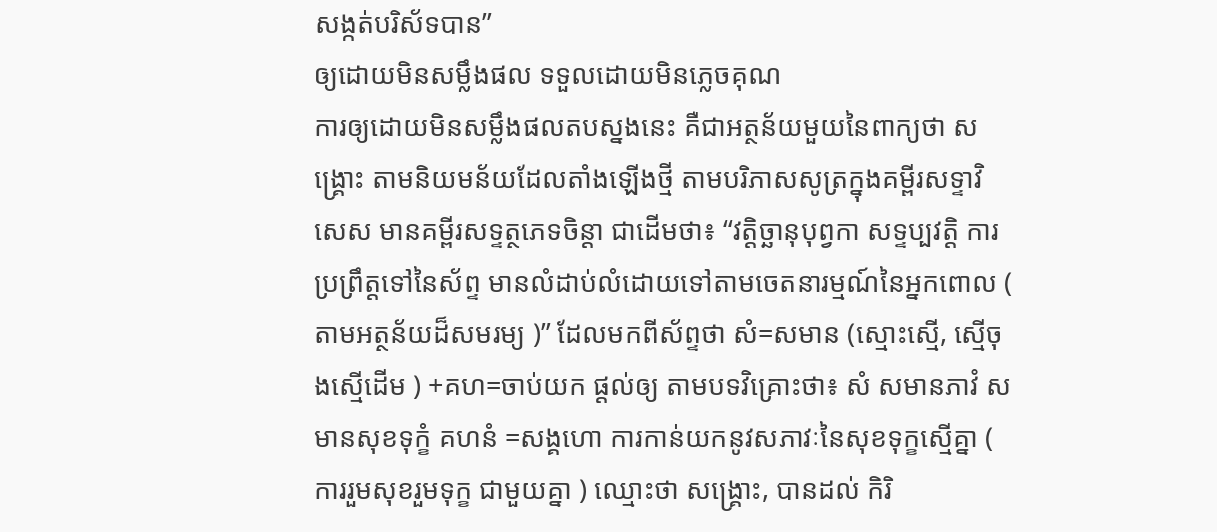សង្កត់បរិស័ទបាន”
ឲ្យដោយមិនសម្លឹងផល ទទួលដោយមិនភ្លេចគុណ
ការឲ្យដោយមិនសម្លឹងផលតបស្នងនេះ គឺជាអត្ថន័យមួយនៃពាក្យថា សង្គ្រោះ តាមនិយមន័យដែលតាំងឡើងថ្មី តាមបរិភាសសូត្រក្នុងគម្ពីរសទ្ទាវិសេស មានគម្ពីរសទ្ទត្ថភេទចិន្តា ជាដើមថា៖ “វត្តិច្ឆានុបុព្វកា សទ្ទប្បវត្តិ ការប្រព្រឹត្តទៅនៃស័ព្ទ មានលំដាប់លំដោយទៅតាមចេតនារម្មណ៍នៃអ្នកពោល ( តាមអត្ថន័យដ៏សមរម្យ )” ដែលមកពីស័ព្ទថា សំ=សមាន (ស្មោះស្មើ, ស្មើចុងស្មើដើម ) +គហ=ចាប់យក ផ្ដល់ឲ្យ តាមបទវិគ្រោះថា៖ សំ សមានភាវំ សមានសុខទុក្ខំ គហនំ =សង្គហោ ការកាន់យកនូវសភាវៈនៃសុខទុក្ខស្មើគ្នា ( ការរួមសុខរួមទុក្ខ ជាមួយគ្នា ) ឈ្មោះថា សង្គ្រោះ, បានដល់ កិរិ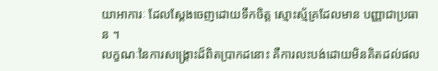យាអាការៈ ដែលស្ដែងចេញដោយទឹកចិត្ត ស្មោះស្ម័គ្រដែលមាន បញ្ញាជាប្រធាន ។
លក្ខណៈនៃការសង្គ្រោះដ៏ពិតប្រាកដនោះ គឺការលះបង់ដោយមិនគិតដល់ផល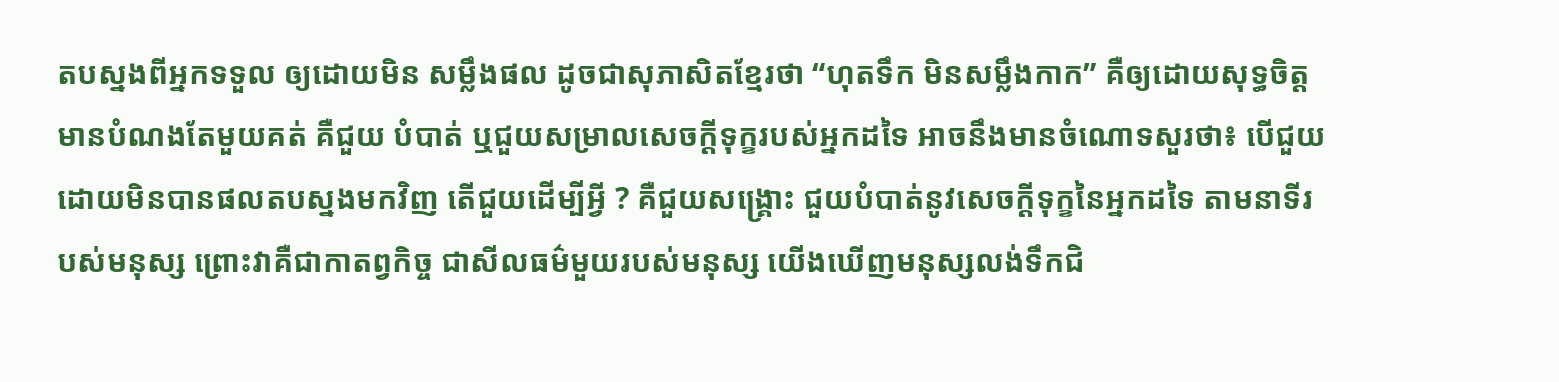តបស្នងពីអ្នកទទួល ឲ្យដោយមិន សម្លឹងផល ដូចជាសុភាសិតខ្មែរថា “ហុតទឹក មិនសម្លឹងកាក” គឺឲ្យដោយសុទ្ធចិត្ត មានបំណងតែមួយគត់ គឺជួយ បំបាត់ ឬជួយសម្រាលសេចក្ដីទុក្ខរបស់អ្នកដទៃ អាចនឹងមានចំណោទសួរថា៖ បើជួយដោយមិនបានផលតបស្នងមកវិញ តើជួយដើម្បីអ្វី ? គឺជួយសង្គ្រោះ ជួយបំបាត់នូវសេចក្ដីទុក្ខនៃអ្នកដទៃ តាមនាទីរបស់មនុស្ស ព្រោះវាគឺជាកាតព្វកិច្ច ជាសីលធម៌មួយរបស់មនុស្ស យើងឃើញមនុស្សលង់ទឹកជិ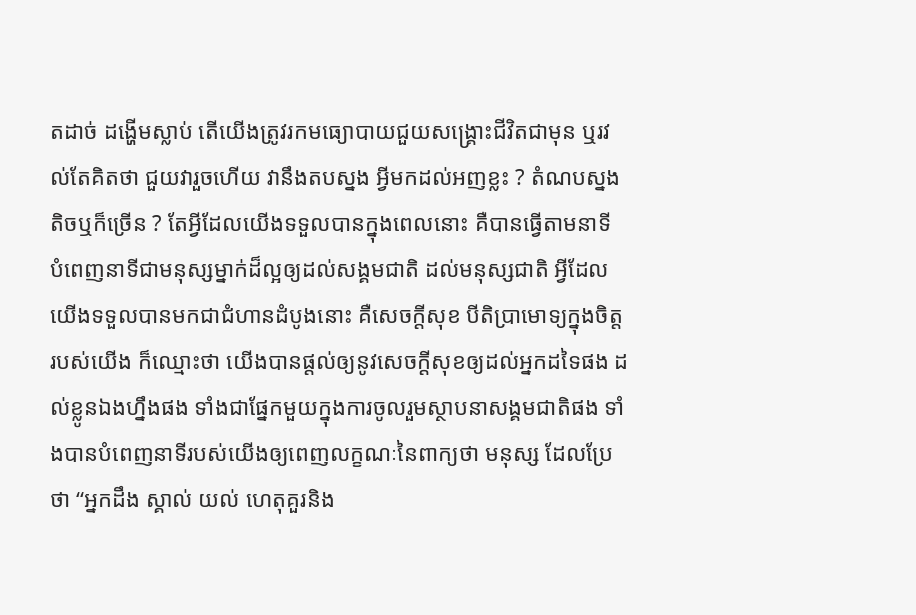តដាច់ ដង្ហើមស្លាប់ តើយើងត្រូវរកមធ្យោបាយជួយសង្គ្រោះជីវិតជាមុន ឬរវល់តែគិតថា ជួយវារួចហើយ វានឹងតបស្នង អ្វីមកដល់អញខ្លះ ? តំណបស្នងតិចឬក៏ច្រើន ? តែអ្វីដែលយើងទទួលបានក្នុងពេលនោះ គឺបានធ្វើតាមនាទី បំពេញនាទីជាមនុស្សម្នាក់ដ៏ល្អឲ្យដល់សង្គមជាតិ ដល់មនុស្សជាតិ អ្វីដែលយើងទទួលបានមកជាជំហានដំបូងនោះ គឺសេចក្ដីសុខ បីតិប្រាមោទ្យក្នុងចិត្តរបស់យើង ក៏ឈ្មោះថា យើងបានផ្ដល់ឲ្យនូវសេចក្ដីសុខឲ្យដល់អ្នកដទៃផង ដល់ខ្លូនឯងហ្នឹងផង ទាំងជាផ្នែកមួយក្នុងការចូលរួមស្ថាបនាសង្គមជាតិផង ទាំងបានបំពេញនាទីរបស់យើងឲ្យពេញលក្ខណៈនៃពាក្យថា មនុស្ស ដែលប្រែថា “អ្នកដឹង ស្គាល់ យល់ ហេតុគួរនិង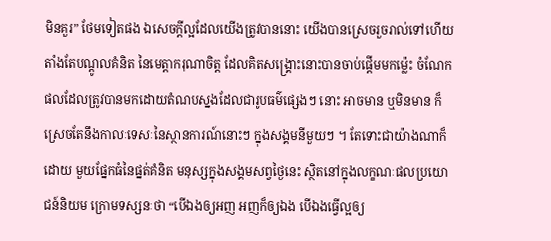មិនគួរ” ថែមទៀតផង ឯសេចក្ដីល្អដែលយើងត្រូវបាននោះ យើងបានស្រេចរួចរាល់ទៅហើយតាំងតែបណ្ដូលគំនិត នៃមេត្តាករុណាចិត្ត ដែលគិតសង្គ្រោះនោះបានចាប់ផ្ដើមមកម៉្លេះ ចំណែកផលដែលត្រូវបានមកដោយតំណបស្នងដែលជារូបធម៌ផ្សេងៗ នោះ អាចមាន ឬមិនមាន ក៏ស្រេចតែនឹងកាលៈទេសៈនៃស្ថានការណ៍នោះៗ ក្នុងសង្គមនីមួយៗ ។ តែទោះជាយ៉ាងណាក៏ដោយ មួយផ្នែកធំនៃផ្នត់គំនិត មនុស្សក្នុងសង្គមសព្វថ្ងៃនេះ ស្ថិតនៅក្នុងលក្ខណៈផលប្រយោជន៍និយម ក្រោមទស្សនៈថា “បើឯងឲ្យអញ អញក៏ឲ្យឯង បើឯងធ្វើល្អឲ្យ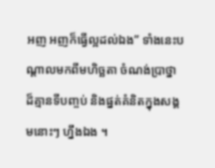អញ អញក៏ធ្វើល្អដល់ឯង” ទាំងនេះបណ្ដាលមកពីមហិច្ឆតា ចំណង់បា្រថ្នា ដ៏គ្មានទីបញ្ចប់ និងផ្នត់គំនិតក្នុងសង្គមនោះៗ ហ្នឹងឯង ។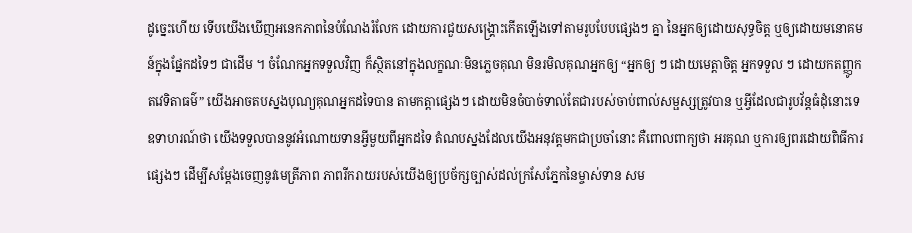ដូច្នេះហើយ ទើបយើងឃើញអនេកភាពនៃបំណែងរំលែក ដោយការជួយសង្គ្រោះកើតឡើងទៅតាមរូបបែបផ្សេងៗ គ្នា នៃអ្នកឲ្យដោយសុទ្ធចិត្ត ឬឲ្យដោយមនោគមន៍ក្នុងផ្នែកដទៃៗ ជាដើម ។ ចំណែកអ្នកទទួលវិញ ក៏ស្ថិតនៅក្នុងលក្ខណៈមិនភ្លេចគុណ មិនរមិលគុណអ្នកឲ្យ “អ្នកឲ្យ ៗ ដោយមេត្តាចិត្ត អ្នកទទួល ៗ ដោយកតញ្ញូកតវេទិតាធម៌” យើងអាចតបស្នងបុណ្យគុណអ្នកដទៃបាន តាមកត្តាផ្សេងៗ ដោយមិនចំបាច់ទាល់តែជារបស់ចាប់ពាល់សម្ផស្សត្រូវបាន ឬអ្វីដែលជារូបវ័ន្តធំដុំនោះទេ ឧទាហរណ៍ថា យើងទទួលបាននូវអំណោយទានអ្វីមួយពីអ្នកដទៃ តំណបស្នងដែលយើងអនុវត្តមកជាប្រចាំនោះ គឺពោលពាក្យថា អរគុណ ឬការឲ្យពរដោយពិធីការផ្សេងៗ ដើម្បីសម្ដែងចេញនូវមេត្រីភាព ភាពរីករាយរបស់យើងឲ្យប្រច័ក្សច្បាស់ដល់ក្រសែភ្នែកនៃម្ចាស់ទាន សម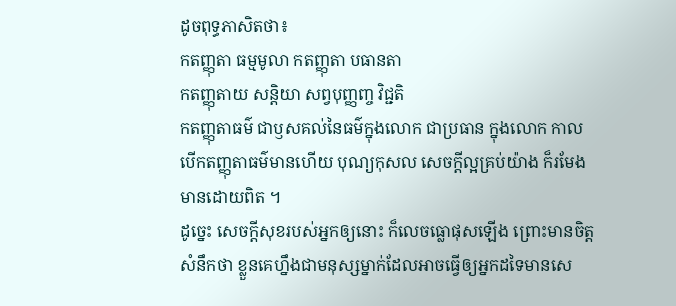ដូចពុទ្ធភាសិតថា៖
កតញ្ញុតា ធម្មមូលា កតញ្ញុតា បធានតា
កតញ្ញុតាយ សន្តិយា សព្វបុញ្ញញ្ច វិជ្ជតិ
កតញ្ញុតាធម៌ ជាឫសគល់នៃធម៌ក្នុងលោក ជាប្រធាន ក្នុងលោក កាលបើកតញ្ញុតាធម៌មានហើយ បុណ្យកុសល សេចក្ដីល្អគ្រប់យ៉ាង ក៏រមែងមានដោយពិត ។
ដូច្នេះ សេចក្ដីសុខរបស់អ្នកឲ្យនោះ ក៏លេចធ្លោផុសឡើង ព្រោះមានចិត្តសំនឹកថា ខ្លួនគេហ្នឹងជាមនុស្សម្នាក់ដែលអាចធ្វើឲ្យអ្នកដទៃមានសេ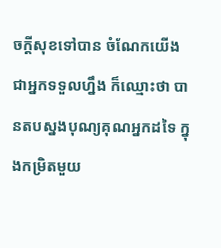ចក្ដីសុខទៅបាន ចំណែកយើងជាអ្នកទទួលហ្នឹង ក៏ឈ្មោះថា បានតបស្នងបុណ្យគុណអ្នកដទៃ ក្នុងកម្រិតមួយ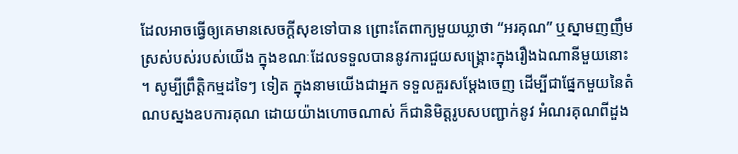ដែលអាចធ្វើឲ្យគេមានសេចក្ដីសុខទៅបាន ព្រោះតែពាក្យមួយឃ្លាថា “អរគុណ” ឬស្នាមញញឹមស្រស់បស់របស់យើង ក្នុងខណៈដែលទទួលបាននូវការជួយសង្គ្រោះក្នុងរឿងឯណានីមួយនោះ ។ សូម្បីព្រឹត្តិកម្មដទៃៗ ទៀត ក្នុងនាមយើងជាអ្នក ទទួលគួរសម្ដែងចេញ ដើម្បីជាផ្នែកមួយនៃតំណបស្នងឧបការគុណ ដោយយ៉ាងហោចណាស់ ក៏ជានិមិត្តរូបសបញ្ជាក់នូវ អំណរគុណពីដួង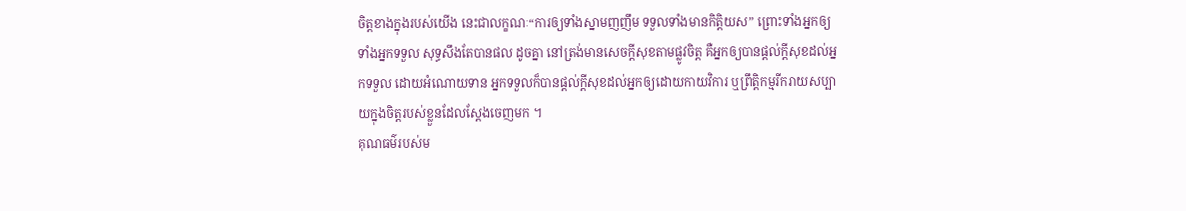ចិត្តខាងក្នុងរបស់យើង នេះជាលក្ខណៈ“ការឲ្យទាំងស្នាមញញឹម ទទួលទាំងមានកិត្តិយស” ព្រោះទាំងអ្នកឲ្យ ទាំងអ្នកទទួល សុទ្ធសឹងតែបានផល ដូចគ្នា នៅត្រង់មានសេចក្ដីសុខតាមផ្លូវចិត្ត គឺអ្នកឲ្យបានផ្ដល់ក្ដីសុខដល់អ្នកទទួល ដោយអំណោយទាន អ្នកទទួលក៏បានផ្ដល់ក្ដីសុខដល់អ្នកឲ្យដោយកាយវិការ ឬព្រឹត្តិកម្មរីករាយសប្បាយក្នុងចិត្តរបស់ខ្លួនដែលស្ដែងចេញមក ។
គុណធម៌របស់ម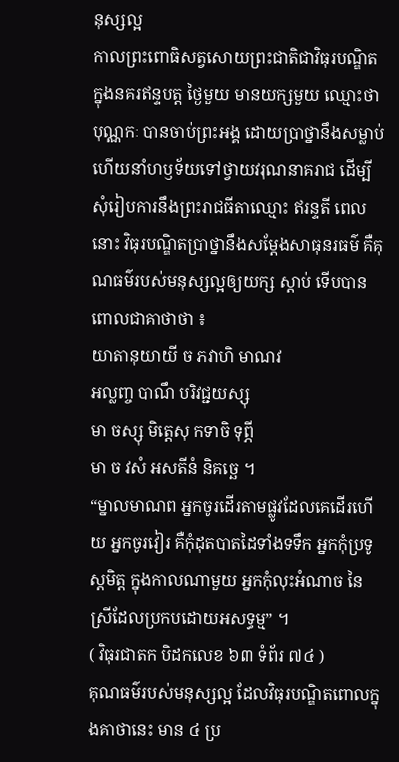នុស្សល្អ
កាលព្រះពោធិសត្វសោយព្រះជាតិជាវិធុរបណ្ឌិត ក្នុងនគរឥន្ទបត្ត ថ្ងៃមួយ មានយក្សមួយ ឈ្មោះថា បុណ្ណកៈ បានចាប់ព្រះអង្គ ដោយប្រាថ្នានឹងសម្លាប់ហើយនាំហឫទ័យទៅថ្វាយវរុណនាគរាជ ដើម្បីសុំរៀបការនឹងព្រះរាជធីតាឈ្មោះ ឥរន្ទតី ពេលនោះ វិធុរបណ្ឌិតប្រាថ្នានឹងសម្តែងសាធុនរធម៌ គឺគុណធម៌របស់មនុស្សល្អឲ្យយក្ស ស្តាប់ ទើបបានពោលជាគាថាថា ៖
យាតានុយាយី ច ភវាហិ មាណវ
អល្លញ្ច បាណឹ បរិវជ្ជយស្សុ
មា ចស្សុ មិត្តេសុ កទាចិ ទុព្ភី
មា ច វសំ អសតីនំ និគច្ឆេ ។
“ម្នាលមាណព អ្នកចូរដើរតាមផ្លូវដែលគេដើរហើយ អ្នកចូរវៀរ គឺកុំដុតបាតដៃទាំងទទឹក អ្នកកុំប្រទូស្តមិត្ត ក្នុងកាលណាមួយ អ្នកកុំលុះអំណាច នៃស្រីដែលប្រកបដោយអសទ្ធម្ម” ។
( វិធុរជាតក បិដកលេខ ៦៣ ទំព័រ ៧៤ )
គុណធម៌របស់មនុស្សល្អ ដែលវិធុរបណ្ឌិតពោលក្នុងគាថានេះ មាន ៤ ប្រ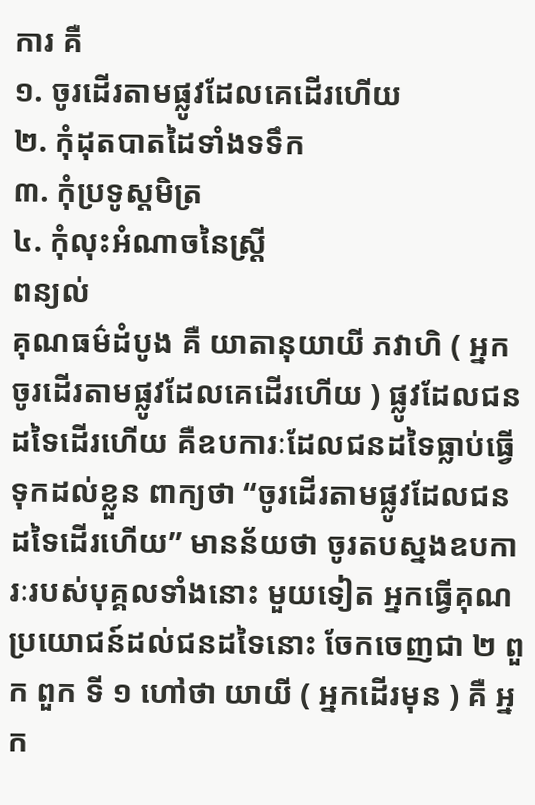ការ គឺ
១. ចូរដើរតាមផ្លូវដែលគេដើរហើយ
២. កុំដុតបាតដៃទាំងទទឹក
៣. កុំប្រទូស្តមិត្រ
៤. កុំលុះអំណាចនៃស្ត្រី
ពន្យល់
គុណធម៌ដំបូង គឺ យាតានុយាយី ភវាហិ ( អ្នកចូរដើរតាមផ្លូវដែលគេដើរហើយ ) ផ្លូវដែលជនដទៃដើរហើយ គឺឧបការៈដែលជនដទៃធ្លាប់ធ្វើទុកដល់ខ្លួន ពាក្យថា “ចូរដើរតាមផ្លូវដែលជនដទៃដើរហើយ” មានន័យថា ចូរតបស្នងឧបការៈរបស់បុគ្គលទាំងនោះ មួយទៀត អ្នកធ្វើគុណប្រយោជន៍ដល់ជនដទៃនោះ ចែកចេញជា ២ ពួក ពួក ទី ១ ហៅថា យាយី ( អ្នកដើរមុន ) គឺ អ្នក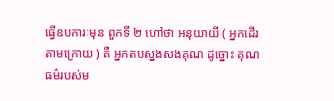ធ្វើឧបការៈមុន ពួកទី ២ ហៅថា អនុយាយី ( អ្នកដើរតាមក្រោយ ) គឺ អ្នកតបស្នងសងគុណ ដូច្នោះ គុណធម៌របស់ម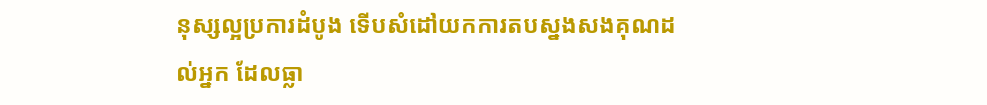នុស្សល្អប្រការដំបូង ទើបសំដៅយកការតបស្នងសងគុណដល់អ្នក ដែលធ្លា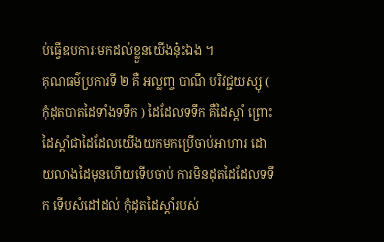ប់ធ្វើឧបការៈមកដល់ខ្លួនយើងនុ៎ះឯង ។
គុណធម៌ប្រការទី ២ គឺ អល្លញ្ច បាណឹ បរិវជ្ជយស្សុ ( កុំដុតបាតដៃទាំងទទឹក ) ដៃដែលទទឹក គឺដៃស្តាំ ព្រោះដៃស្តាំជាដៃដែលយើងយកមកប្រើចាប់អាហារ ដោយលាងដៃមុនហើយទើបចាប់ ការមិនដុតដៃដែលទទឹក ទើបសំដៅដល់ កុំដុតដៃស្តាំរបស់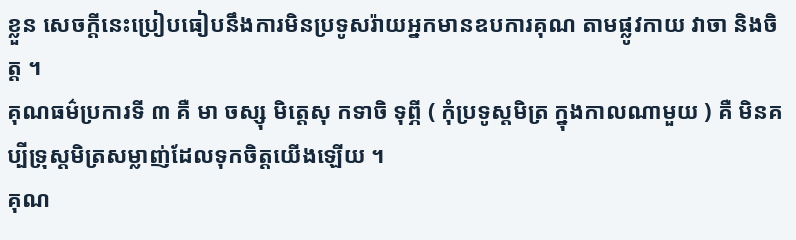ខ្លួន សេចក្តីនេះប្រៀបធៀបនឹងការមិនប្រទូសរ៉ាយអ្នកមានឧបការគុណ តាមផ្លូវកាយ វាចា និងចិត្ត ។
គុណធម៌ប្រការទី ៣ គឺ មា ចស្សុ មិត្តេសុ កទាចិ ទុព្ភី ( កុំប្រទូស្តមិត្រ ក្នុងកាលណាមួយ ) គឺ មិនគប្បីទ្រុស្តមិត្រសម្លាញ់ដែលទុកចិត្តយើងឡើយ ។
គុណ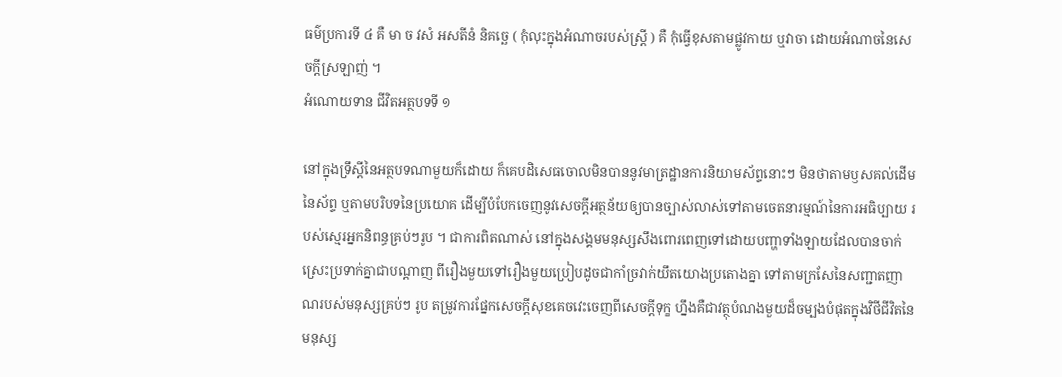ធម៌ប្រការទី ៤ គឺ មា ច វសំ អសតីនំ និគច្ឆេ ( កុំលុះក្នុងអំណាចរបស់ស្ត្រី ) គឺ កុំធ្វើខុសតាមផ្លូវកាយ ឬវាចា ដោយអំណាចនៃសេចក្តីស្រឡាញ់ ។
អំណោយទាន ជីវិតអត្ថបទទី ១

នៅក្នុងទ្រឹស្ដីនៃអត្ថបទណាមួយក៏ដោយ ក៏គេបដិសេធចោលមិនបាននូវមាត្រដ្ឋានការនិយាមស័ព្ទនោះៗ មិនថាតាមឫសគល់ដើមនៃស័ព្ទ ឬតាមបរិបទនៃប្រយោគ ដើម្បីបំបែកចេញនូវសេចក្ដីអត្ថន័យឲ្យបានច្បាស់លាស់ទៅតាមចេតនារម្មណ៍នៃការអធិប្បាយ របស់ស្មេរអ្នកនិពន្ធគ្រប់ៗរូប ។ ជាការពិតណាស់ នៅក្នុងសង្គមមនុស្សសឹងពោរពេញទៅដោយបញ្ហាទាំងឡាយដែលបានចាក់ស្រេះប្រទាក់គ្នាជាបណ្ដាញ ពីរឿងមួយទៅរឿងមួយប្រៀបដូចជាកាំច្រវាក់យឹតយោងប្រតោងគ្នា ទៅតាមក្រសែនៃសញ្ជាតញាណរបស់មនុស្សគ្រប់ៗ រូប តម្រូវការផ្នែកសេចក្ដីសុខគេចវេះចេញពីសេចក្ដីទុក្ខ ហ្នឹងគឺជាវត្ថុបំណងមួយដ៏ចម្បងបំផុតក្នុងវិថីជីវិតនៃមនុស្ស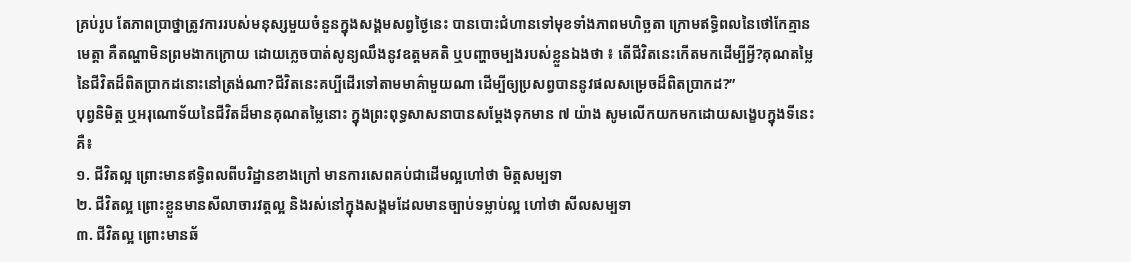គ្រប់រូប តែភាពប្រាថ្នាត្រូវការរបស់មនុស្សមួយចំនួនក្នុងសង្គមសព្វថ្ងៃនេះ បានបោះជំហានទៅមុខទាំងភាពមហិច្ឆតា ក្រោមឥទ្ធិពលនៃថៅកែគ្មានមេត្តា គឺតណ្ហាមិនព្រមងាកក្រោយ ដោយភ្លេចបាត់សូន្យឈឹងនូវឧត្តមគតិ ឬបញ្ហាចម្បងរបស់ខ្លួនឯងថា ៖ តើជីវិតនេះកើតមកដើម្បីអ្វី?គុណតម្លៃនៃជីវិតដ៏ពិតប្រាកដនោះនៅត្រង់ណា?ជីវិតនេះគប្បីដើរទៅតាមមាគ៌ាមួយណា ដើម្បីឲ្យប្រសព្វបាននូវផលសម្រេចដ៏ពិតប្រាកដ?”
បុព្វនិមិត្ត ឬអរុណោទ័យនៃជីវិតដ៏មានគុណតម្លៃនោះ ក្នុងព្រះពុទ្ធសាសនាបានសម្ដែងទុកមាន ៧ យ៉ាង សូមលើកយកមកដោយសង្ខេបក្នុងទីនេះគឺ៖
១. ជីវិតល្អ ព្រោះមានឥទ្ធិពលពីបរិដ្ឋានខាងក្រៅ មានការសេពគប់ជាដើមល្អហៅថា មិត្តសម្បទា
២. ជីវិតល្អ ព្រោះខ្លួនមានសីលាចារវត្តល្អ និងរស់នៅក្នុងសង្គមដែលមានច្បាប់ទម្លាប់ល្អ ហៅថា សីលសម្បទា
៣. ជីវិតល្អ ព្រោះមានឆ័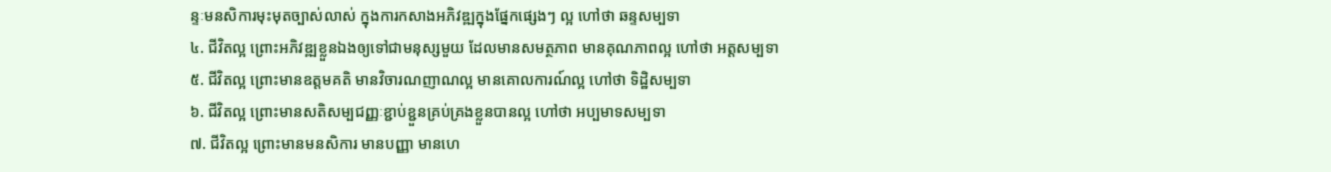ន្ទៈមនសិការមុះមុតច្បាស់លាស់ ក្នុងការកសាងអភិវឌ្ឍក្នុងផ្នែកផ្សេងៗ ល្អ ហៅថា ឆន្ទសម្បទា
៤. ជីវិតល្អ ព្រោះអភិវឌ្ឍខ្លួនឯងឲ្យទៅជាមនុស្សមួយ ដែលមានសមត្ថភាព មានគុណភាពល្អ ហៅថា អត្តសម្បទា
៥. ជីវិតល្អ ព្រោះមានឧត្តមគតិ មានវិចារណញាណល្អ មានគោលការណ៍ល្អ ហៅថា ទិដ្ឋិសម្បទា
៦. ជីវិតល្អ ព្រោះមានសតិសម្បជញ្ញៈខ្ជាប់ខ្ជួនគ្រប់គ្រងខ្លួនបានល្អ ហៅថា អប្បមាទសម្បទា
៧. ជីវិតល្អ ព្រោះមានមនសិការ មានបញ្ញា មានហេ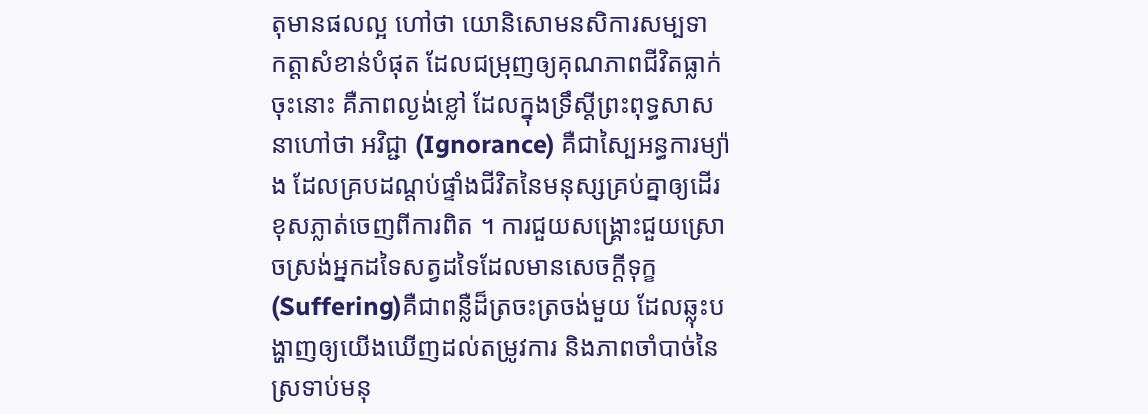តុមានផលល្អ ហៅថា យោនិសោមនសិការសម្បទា
កត្តាសំខាន់បំផុត ដែលជម្រុញឲ្យគុណភាពជីវិតធ្លាក់ចុះនោះ គឺភាពល្ងង់ខ្លៅ ដែលក្នុងទ្រឹស្ដីព្រះពុទ្ធសាសនាហៅថា អវិជ្ជា (Ignorance) គឺជាស្បៃអន្ធការម្យ៉ាង ដែលគ្របដណ្ដប់ផ្ទាំងជីវិតនៃមនុស្សគ្រប់គ្នាឲ្យដើរខុសភ្លាត់ចេញពីការពិត ។ ការជួយសង្គ្រោះជួយស្រោចស្រង់អ្នកដទៃសត្វដទៃដែលមានសេចក្ដីទុក្ខ (Suffering)គឺជាពន្លឺដ៏ត្រចះត្រចង់មួយ ដែលឆ្លុះបង្ហាញឲ្យយើងឃើញដល់តម្រូវការ និងភាពចាំបាច់នៃស្រទាប់មនុ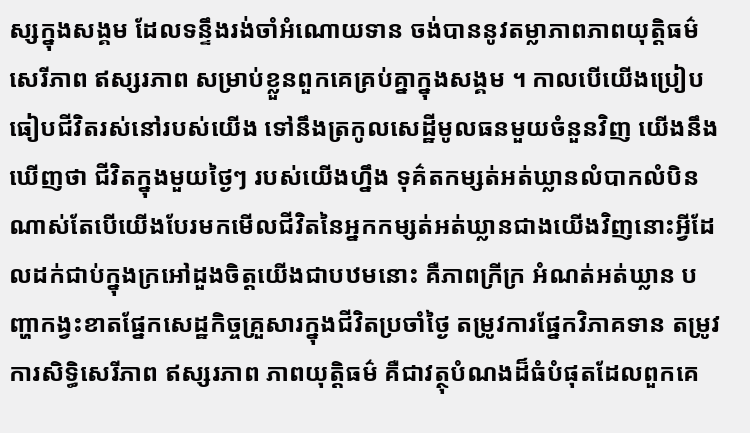ស្សក្នុងសង្គម ដែលទន្ទឹងរង់ចាំអំណោយទាន ចង់បាននូវតម្លាភាពភាពយុត្តិធម៌ សេរីភាព ឥស្សរភាព សម្រាប់ខ្លួនពួកគេគ្រប់គ្នាក្នុងសង្គម ។ កាលបើយើងប្រៀបធៀបជីវិតរស់នៅរបស់យើង ទៅនឹងត្រកូលសេដ្ឋីមូលធនមួយចំនួនវិញ យើងនឹងឃើញថា ជីវិតក្នុងមួយថ្ងៃៗ របស់យើងហ្នឹង ទុគ៌តកម្សត់អត់ឃ្លានលំបាកលំបិនណាស់តែបើយើងបែរមកមើលជីវិតនៃអ្នកកម្សត់អត់ឃ្លានជាងយើងវិញនោះអ្វីដែលដក់ជាប់ក្នុងក្រអៅដួងចិត្តយើងជាបឋមនោះ គឺភាពក្រីក្រ អំណត់អត់ឃ្លាន បញ្ហាកង្វះខាតផ្នែកសេដ្ឋកិច្ចគ្រួសារក្នុងជីវិតប្រចាំថ្ងៃ តម្រូវការផ្នែកវិភាគទាន តម្រូវការសិទ្ធិសេរីភាព ឥស្សរភាព ភាពយុត្តិធម៌ គឺជាវត្ថុបំណងដ៏ធំបំផុតដែលពួកគេ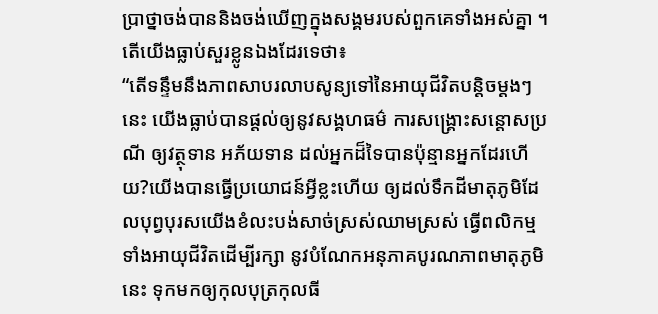ប្រាថ្នាចង់បាននិងចង់ឃើញក្នុងសង្គមរបស់ពួកគេទាំងអស់គ្នា ។ តើយើងធ្លាប់សួរខ្លូនឯងដែរទេថា៖
“តើទន្ទឹមនឹងភាពសាបរលាបសូន្យទៅនៃអាយុជីវិតបន្តិចម្ដងៗនេះ យើងធ្លាប់បានផ្ដល់ឲ្យនូវសង្គហធម៌ ការសង្គ្រោះសន្តោសប្រណី ឲ្យវត្ថុទាន អភ័យទាន ដល់អ្នកដ៏ទៃបានប៉ុន្មានអ្នកដែរហើយ?យើងបានធ្វើប្រយោជន៍អ្វីខ្លះហើយ ឲ្យដល់ទឹកដីមាតុភូមិដែលបុព្វបុរសយើងខំលះបង់សាច់ស្រស់ឈាមស្រស់ ធ្វើពលិកម្មទាំងអាយុជីវិតដើម្បីរក្សា នូវបំណែកអនុភាគបូរណភាពមាតុភូមិនេះ ទុកមកឲ្យកុលបុត្រកុលធី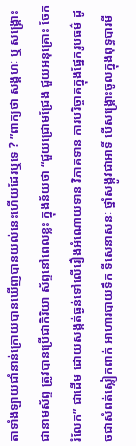តាទាំងឡាយជាំនាន់ក្រោយបានឃើញបានយល់នេះហើយដែរឬទេ ? ”ពាក្យថា សង្គហៈ ឬ សង្គ្រោះ ជានាមស័ព្ទ ត្រូវបានប្រើជាកិរិយា ស័ព្ទនៅពេលខ្លះ ក្នុងន័យថា “ជួយជ្រោមជ្រែង ជួយអនុគ្រោះ ចែករំលែក” ជាដើម ដោយសង្កត់ធ្ងន់ទៅលើរឿងអំណោយទាន វិភាគទាន ការបរិច្ចាគក្នុងផ្នែករូបធម៌ ដូចជាសំពត់ស្លៀកពាក់ អាហារបាយទឹក ទីសេនាសនៈ ថ្នាំសង្កូវជាអាទិ៍ បើសង្គ្រោះចូលក្នុងពុទ្ធបារមី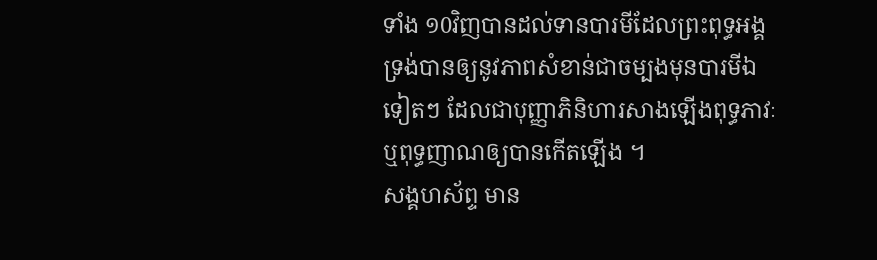ទាំង ១0វិញបានដល់ទានបារមីដែលព្រះពុទ្ធអង្គទ្រង់បានឲ្យនូវភាពសំខាន់ជាចម្បងមុនបារមីឯទៀតៗ ដែលជាបុញ្ញាភិនិហារសាងឡើងពុទ្ធភាវៈ ឬពុទ្ធញាណឲ្យបានកើតឡើង ។
សង្គហស័ព្ទ មាន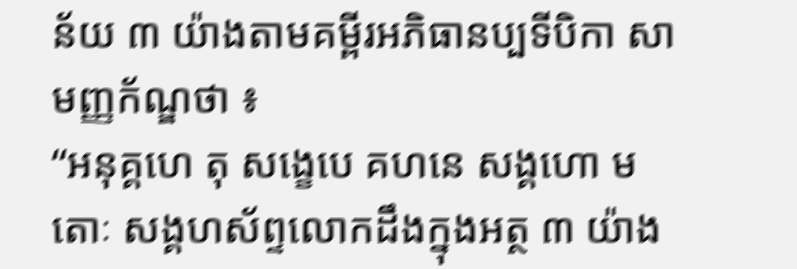ន័យ ៣ យ៉ាងតាមគម្ពីរអភិធានប្បទីបិកា សាមញ្ញក័ណ្ឌថា ៖
“អនុគ្គហេ តុ សង្ខេបេ គហនេ សង្គហោ មតោៈ សង្គហស័ព្ទលោកដឹងក្នុងអត្ថ ៣ យ៉ាង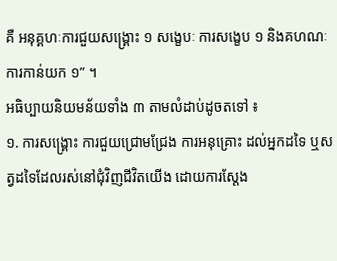គឺ អនុគ្គហៈការជួយសង្គ្រោះ ១ សង្ខេបៈ ការសង្ខេប ១ និងគហណៈ ការកាន់យក ១” ។
អធិប្បាយនិយមន័យទាំង ៣ តាមលំដាប់ដូចតទៅ ៖
១. ការសង្គ្រោះ ការជួយជ្រោមជ្រែង ការអនុគ្រោះ ដល់អ្នកដទៃ ឬសត្វដទៃដែលរស់នៅជុំវិញជីវិតយើង ដោយការស្ដែង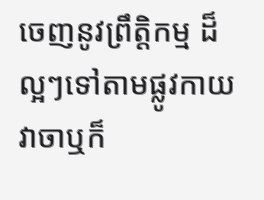ចេញនូវព្រឹត្តិកម្ម ដ៏ល្អៗទៅតាមផ្លូវកាយវាចាឬក៏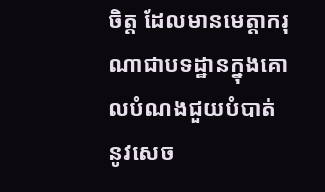ចិត្ត ដែលមានមេត្តាករុណាជាបទដ្ឋានក្នុងគោលបំណងជួយបំបាត់នូវសេច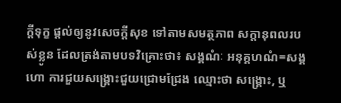ក្ដីទុក្ខ ផ្ដល់ឲ្យនូវសេចក្ដីសុខ ទៅតាមសមត្ថភាព សក្ដានុពលរបស់ខ្លូន ដែលត្រង់តាមបទវិគ្រោះថា៖ សង្គណំៈ អនុគ្គហណំ=សង្គហោ ការជួយសង្គ្រោះជួយជ្រោមជ្រែង ឈ្មោះថា សង្គ្រោះ, ឬ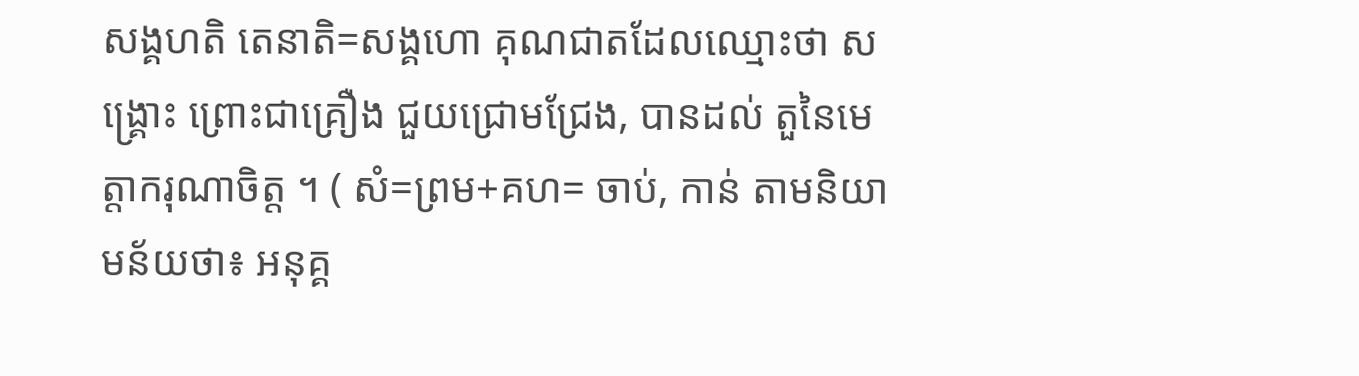សង្គហតិ តេនាតិ=សង្គហោ គុណជាតដែលឈ្មោះថា សង្គ្រោះ ព្រោះជាគ្រឿង ជួយជ្រោមជ្រែង, បានដល់ តួនៃមេត្តាករុណាចិត្ត ។ ( សំ=ព្រម+គហ= ចាប់, កាន់ តាមនិយាមន័យថា៖ អនុគ្គ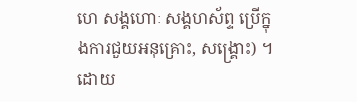ហេ សង្គហោៈ សង្គហស័ព្ទ ប្រើក្នុងការជួយអនុគ្រោះ, សង្គ្រោះ) ។
ដោយ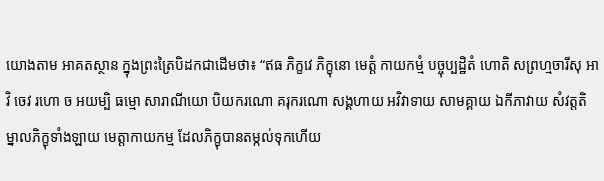យោងតាម អាគតស្ថាន ក្នុងព្រះត្រៃបិដកជាដើមថា៖ “ឥធ ភិក្ខវេ ភិក្ខុនោ មេត្តំ កាយកម្មំ បច្ចុប្បដ្ឋិតំ ហោតិ សព្រហ្មចារីសុ អាវិ ចេវ រហោ ច អយម្បិ ធម្មោ សារាណីយោ បិយករណោ គរុករណោ សង្គហាយ អវិវាទាយ សាមគ្គាយ ឯកីភាវាយ សំវត្តតិ ម្នាលភិក្ខុទាំងឡាយ មេត្តាកាយកម្ម ដែលភិក្ខុបានតម្កល់ទុកហើយ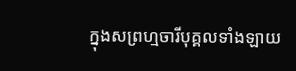ក្នុងសព្រហ្មចារីបុគ្គលទាំងឡាយ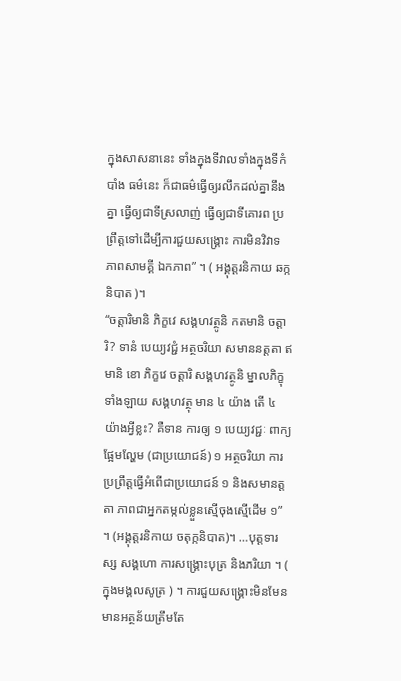ក្នុងសាសនានេះ ទាំងក្នុងទីវាលទាំងក្នុងទីកំបាំង ធម៌នេះ ក៏ជាធម៌ធ្វើឲ្យរលឹកដល់គ្នានឹងគ្នា ធ្វើឲ្យជាទីស្រលាញ់ ធ្វើឲ្យជាទីគោរព ប្រព្រឹត្តទៅដើម្បីការជួយសង្គ្រោះ ការមិនវិវាទ ភាពសាមគ្គី ឯកភាព” ។ ( អង្គុត្តរនិកាយ ឆក្កនិបាត )។
“ចត្តារិមានិ ភិក្ខវេ សង្គហវត្ថូនិ កតមានិ ចត្តារិ? ទានំ បេយ្យវជ្ជំ អត្ថចរិយា សមាននត្តតា ឥមានិ ខោ ភិក្ខវេ ចត្តារិ សង្គហវត្ថូនិ ម្នាលភិក្ខុទាំងឡាយ សង្គហវត្ថុ មាន ៤ យ៉ាង តើ ៤ យ៉ាងអ្វីខ្លះ? គឺទាន ការឲ្យ ១ បេយ្យវជ្ជៈ ពាក្យផ្អែមល្ហែម (ជាប្រយោជន៍) ១ អត្ថចរិយា ការប្រព្រឹត្តធ្វើអំពើជាប្រយោជន៍ ១ និងសមានត្តតា ភាពជាអ្នកតម្កល់ខ្លួនស្មើចុងស្មើដើម ១” ។ (អង្គុត្តរនិកាយ ចតុក្កនិបាត)។ …បុត្តទារស្ស សង្គហោ ការសង្គ្រោះបុត្រ និងភរិយា ។ ( ក្នុងមង្គលសូត្រ ) ។ ការជួយសង្រ្គោះមិនមែនមានអត្ថន័យត្រឹមតែ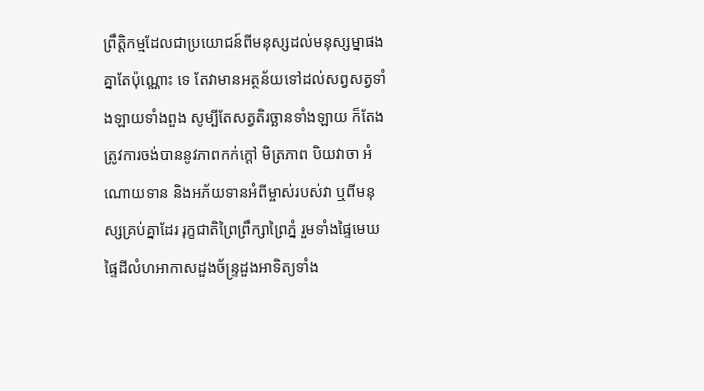ព្រឹត្តិកម្មដែលជាប្រយោជន៍ពីមនុស្សដល់មនុស្សម្នាផងគ្នាតែប៉ុណ្ណោះ ទេ តែវាមានអត្ថន័យទៅដល់សព្វសត្វទាំងឡាយទាំងពួង សូម្បីតែសត្វតិរច្ឆានទាំងឡាយ ក៏តែងត្រូវការចង់បាននូវភាពកក់ក្ដៅ មិត្រភាព បិយវាចា អំណោយទាន និងអភ័យទានអំពីម្ចាស់របស់វា ឬពីមនុស្សគ្រប់គ្នាដែរ រុក្ខជាតិព្រៃព្រឹក្សាព្រៃភ្នំ រួមទាំងផ្ទៃមេឃផ្ទៃដីលំហអាកាសដួងច័ន្ទ្រដួងអាទិត្យទាំង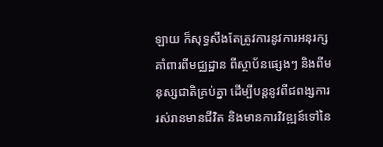ឡាយ ក៏សុទ្ធសឹងតែត្រូវការនូវការអនុរក្សគាំពារពីមជ្ឈដ្ឋាន ពីស្ថាប័នផ្សេងៗ និងពីមនុស្សជាតិគ្រប់គ្នា ដើម្បីបន្តនូវពីជពង្សការរស់រានមានជីវិត និងមានការវិវឌ្ឍន៍ទៅនៃ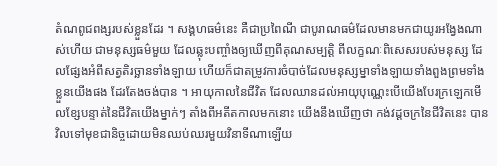តំណពូជពង្សរបស់ខ្លួនដែរ ។ សង្គហធម៌នេះ គឺជាប្រពៃណី ជាបូរាណធម៌ដែលមានមកជាយូរអង្វែងណាស់ហើយ ជាមនុស្សធម៌មួយ ដែលឆ្លុះបញ្ចាំងឲ្យឃើញពីគុណសម្បត្តិ ពីលក្ខណៈពិសេសរបស់មនុស្ស ដែលផ្សែងអំពីសត្វតិរច្ឆានទាំងឡាយ ហើយក៏ជាតម្រូវការចំបាច់ដែលមនុស្សម្នាទាំងឡាយទាំងពួងព្រមទាំងខ្លួនយើងផង ដែរតែងចង់បាន ។ អាយុកាលនៃជីវិត ដែលឈានដល់អាយុបុណ្ណេះបើយើងបែរក្រឡេកមើលខ្សែបន្ទាត់នៃជីវិតយើងម្នាក់ៗ តាំងពីអតីតកាលមកនោះ យើងនឹងឃើញថា កង់វដ្ដចក្រនៃជីវិតនេះ បានវិលទៅមុខជានិច្ចដោយមិនឈប់ឈរមួយវិនាទីណាឡើយ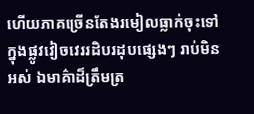ហើយភាគច្រើនតែងរមៀលធ្លាក់ចុះទៅក្នុងផ្លូវវៀចវេររដិបរដុបផ្សេងៗ រាប់មិនអស់ ឯមាគ៌ាដ៏ត្រឹមត្រ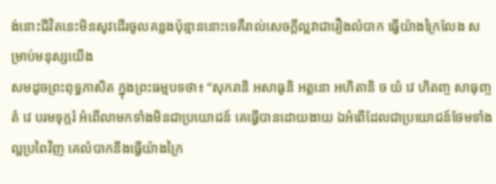ង់នោះជីវិតនេះមិនសូវដើរចូលគន្លងប៉ុន្មាននោះទេគឺរាល់សេចក្ដីល្អវាជារឿងលំបាក ធ្វើយ៉ាងក្រៃលែង សម្រាប់មនុស្សយើង
សមដូចព្រះពុទ្ធភាសិត ក្នុងព្រះធម្មបទថា៖ “សុករានិ អសាធូនិ អត្តនោ អហិតានិ ច យំ វេ ហិតញ្ច សាធុញ្ចតំ វេ បរមទុក្ករំ អំពើលាមកទាំងមិនជាប្រយោជន៍ គេធ្វើបានដោយងាយ ឯអំពើដែលជាប្រយោជន៍ថែមទាំងល្អប្រពៃវិញ គេលំបាកនឹងធ្វើយ៉ាងក្រៃ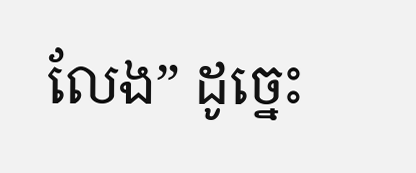លែង” ដូច្នេះ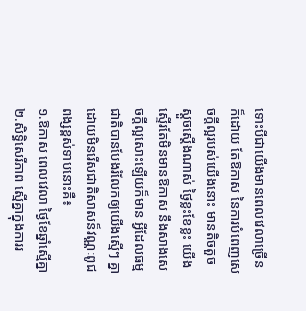ទោះបីជាយើងមានពេលវេលាច្រើនក៏ដោយ តែឱកាស នៃការបំពេញសេចក្ដីល្អរបស់យើងនោះ មានតិចតួចស្ដួចស្ដើងណាស់ ថ្ងៃខ្លះខែខ្លះ យើងស្ទើរតែមិនមានឱកាស នឹងសាងសេចក្ដីល្អសោះឡើយក៏មាន អ្វីដែលធម្មជាតិបានបែងរំលែកឲ្យយើងស្មើៗ គ្នា ដោយមិនរើសជាតិសាសន៏វណ្ណៈពូជពង្សខ្ពស់ទាបនោះគឺ៖
១.ឱកាស ពេលវេលា ថ្ងៃខែឆ្នាំស្មើគ្នា
២.សិទ្ធិសេរីភាព ស្មើគ្នាក្នុងការរ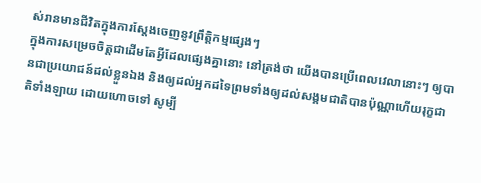ស់រានមានជីវិតក្នុងការស្ដែងចេញនូវព្រឹត្តិកម្មផ្សេងៗ
ក្នុងការសម្រេចចិត្តជាដើមតែអ្វីដែលផ្សេងគ្នានោះ នៅត្រង់ថា យើងបានប្រើពេលវេលានោះៗ ឲ្យបានជាប្រយោជន៍ដល់ខ្លួនឯង និងឲ្យដល់អ្នកដទៃព្រមទាំងឲ្យដល់សង្គមជាតិបានប៉ុណ្ណាហើយរុក្ខជាតិទាំងឡាយ ដោយហោចទៅ សូម្បី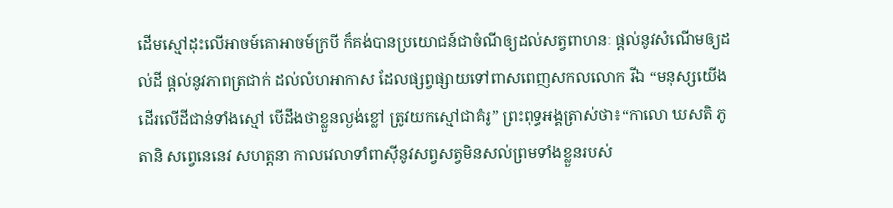ដើមស្មៅដុះលើអាចម៍គោអាចម៍ក្របី ក៏គង់បានប្រយោជន៍ជាចំណីឲ្យដល់សត្វពាហនៈ ផ្ដល់នូវសំណើមឲ្យដល់ដី ផ្ដល់នូវភាពត្រជាក់ ដល់លំហអាកាស ដែលផ្សព្វផ្សាយទៅពាសពេញសកលលោក រីឯ “មនុស្សយើង ដើរលើដីជាន់ទាំងស្មៅ បើដឹងថាខ្លួនល្ងង់ខ្លៅ ត្រូវយកស្មៅជាគំរូ” ព្រះពុទ្ធអង្គត្រាស់ថា៖“កាលោ ឃសតិ ភូតានិ សព្វេនេនេវ សហត្តនា កាលវេលាទាំពាស៊ីនូវសព្វសត្វមិនសល់ព្រមទាំងខ្លួនរបស់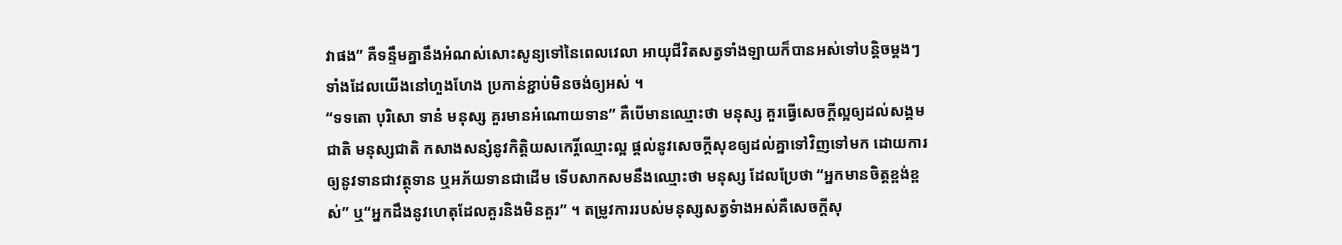វាផង” គឺទន្ទឹមគ្នានឹងអំណស់សោះសូន្យទៅនៃពេលវេលា អាយុជីវិតសត្វទាំងឡាយក៏បានអស់ទៅបន្តិចម្ដងៗ ទាំងដែលយើងនៅហួងហែង ប្រកាន់ខ្ជាប់មិនចង់ឲ្យអស់ ។
“ទទតោ បុរិសោ ទានំ មនុស្ស គួរមានអំណោយទាន” គឺបើមានឈ្មោះថា មនុស្ស គួរធ្វើសេចក្ដីល្អឲ្យដល់សង្គមជាតិ មនុស្សជាតិ កសាងសន្សំនូវកិត្តិយសកេរ្តិ៍ឈ្មោះល្អ ផ្ដល់នូវសេចក្ដីសុខឲ្យដល់គ្នាទៅវិញទៅមក ដោយការឲ្យនូវទានជាវត្ថុទាន ឬអភ័យទានជាដើម ទើបសាកសមនឹងឈ្មោះថា មនុស្ស ដែលប្រែថា “អ្នកមានចិត្តខ្ពង់ខ្ពស់” ឬ“អ្នកដឹងនូវហេតុដែលគួរនិងមិនគួរ” ។ តម្រូវការរបស់មនុស្សសត្វទំាងអស់គឺសេចក្ដីសុ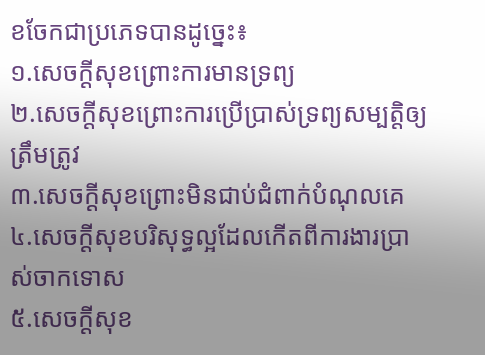ខចែកជាប្រភេទបានដូច្នេះ៖
១.សេចក្ដីសុខព្រោះការមានទ្រព្យ
២.សេចក្ដីសុខព្រោះការប្រើប្រាស់ទ្រព្យសម្បត្តិឲ្យត្រឹមត្រូវ
៣.សេចក្ដីសុខព្រោះមិនជាប់ជំពាក់បំណុលគេ
៤.សេចក្ដីសុខបរិសុទ្ធល្អដែលកើតពីការងារប្រាស់ចាកទោស
៥.សេចក្ដីសុខ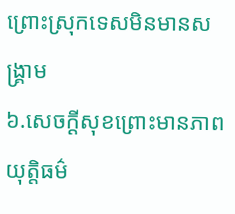ព្រោះស្រុកទេសមិនមានសង្គ្រាម
៦.សេចក្ដីសុខព្រោះមានភាពយុត្តិធម៌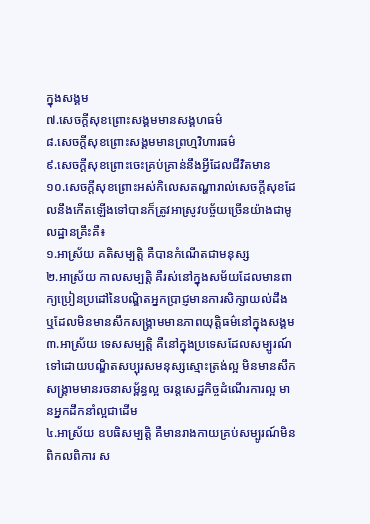ក្នុងសង្គម
៧.សេចក្ដីសុខព្រោះសង្គមមានសង្គហធម៌
៨.សេចក្ដីសុខព្រោះសង្គមមានព្រហ្មវិហារធម៌
៩.សេចក្ដីសុខព្រោះចេះគ្រប់គ្រាន់នឹងអ្វីដែលជីវិតមាន
១០.សេចក្ដីសុខព្រោះអស់កិលេសតណ្ហារាល់សេចក្ដីសុខដែលនឹងកើតឡើងទៅបានក៏ត្រូវអាស្រូវបច្ច័យច្រើនយ៉ាងជាមូលដ្ឋានគ្រឹះគឺ៖
១.អាស្រ័យ គតិសម្បត្តិ គឺបានកំណើតជាមនុស្ស
២.អាស្រ័យ កាលសម្បត្តិ គឺរស់នៅក្នុងសម័យដែលមានពាក្យប្រៀនប្រដៅនៃបណ្ឌិតអ្នកប្រាជ្ញមានការសិក្សាយល់ដឹង ឬដែលមិនមានសឹកសង្គ្រាមមានភាពយុត្តិធម៌នៅក្នុងសង្គម
៣.អាស្រ័យ ទេសសម្បត្តិ គឺនៅក្នុងប្រទេសដែលសម្បូរណ៍ទៅដោយបណ្ឌិតសប្បុរសមនុស្សស្មោះត្រង់ល្អ មិនមានសឹកសង្គ្រាមមានរចនាសម្ព័ន្ធល្អ ចរន្តសេដ្ឋកិច្ចដំណើរការល្អ មានអ្នកដឹកនាំល្អជាដើម
៤.អាស្រ័យ ឧបធិសម្បត្តិ គឺមានរាងកាយគ្រប់សម្បូរណ៍មិនពិកលពិការ ស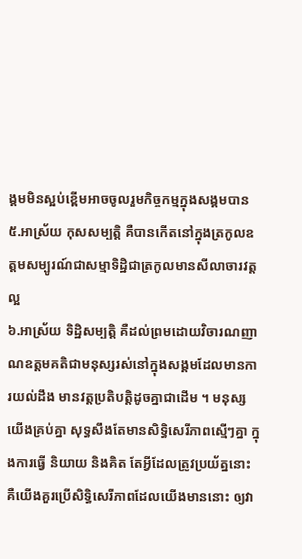ង្គមមិនស្អប់ខ្ពើមអាចចូលរួមកិច្ចកម្មក្នុងសង្គមបាន
៥.អាស្រ័យ កុសសម្បត្តិ គឺបានកើតនៅក្នុងត្រកូលឧត្តមសម្បូរណ៍ជាសម្មាទិដ្ឋិជាត្រកូលមានសីលាចារវត្តល្អ
៦.អាស្រ័យ ទិដ្ឋិសម្បត្តិ គឺដល់ព្រមដោយវិចារណញាណឧត្តមគតិជាមនុស្សរស់នៅក្នុងសង្គមដែលមានការយល់ដឹង មានវត្តប្រតិបត្តិដូចគ្នាជាដើម ។ មនុស្សយើងគ្រប់គ្នា សុទ្ធសឹងតែមានសិទ្ធិសេរីភាពស្មើៗគ្នា ក្នុងការធ្វើ និយាយ និងគិត តែអ្វីដែលត្រូវប្រយ័ត្ននោះ គឺយើងគួរប្រើសិទ្ធិសេរីភាពដែលយើងមាននោះ ឲ្យវា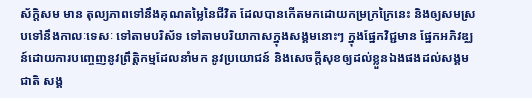ស័ក្តិសម មាន តុល្យភាពទៅនឹងគុណតម្លៃនៃជីវិត ដែលបានកើតមកដោយកម្រក្រក្រៃនេះ និងឲ្យសមស្របទៅនឹងកាលៈទេសៈ ទៅតាមបរិស័ទ ទៅតាមបរិយាកាសក្នុងសង្គមនោះៗ ក្នុងផ្នែកវិជ្ជមាន ផ្នែកអភិវឌ្ឈន៍ដោយការបញ្ចេញនូវព្រឹត្តិកម្មដែលនាំមក នូវប្រយោជន៍ និងសេចក្ដីសុខឲ្យដល់ខ្លួនឯងផងដល់សង្គមជាតិ សង្គ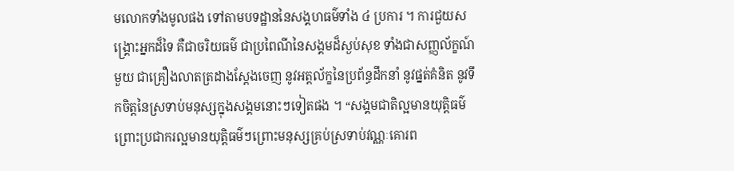មលោកទាំងមូលផង ទៅតាមបទដ្ឋាននៃសង្គហធម៌ទាំង ៤ ប្រការ ។ ការជួយសង្គ្រោះអ្នកដ៏ទៃ គឺជាចរិយធម៌ ជាប្រពៃណីនៃសង្គមដ៏ស្ងប់សុខ ទាំងជាសញ្ញល័ក្ខណ៍មួយ ជាគ្រឿងលាតត្រដាងស្ដែងចេញ នូវអត្តល័ក្ខនៃប្រព័ន្ធដឹកនាំ នូវផ្នត់គំនិត នូវទឹកចិត្តនៃស្រទាប់មនុស្សក្នុងសង្គមនោះៗទៀតផង ។ “សង្គមជាតិល្អមានយុត្តិធម៌ព្រោះប្រជាករល្អមានយុត្តិធម៌ៗព្រោះមនុស្សគ្រប់ស្រទាប់វណ្ណៈគោរព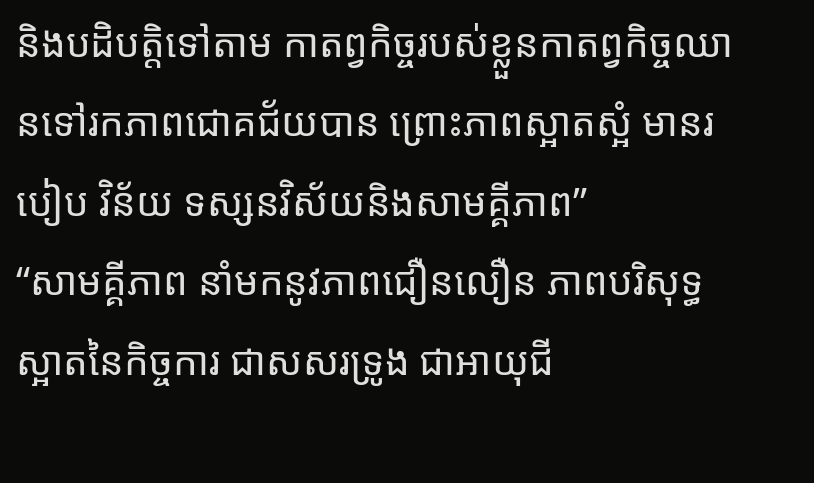និងបដិបត្តិទៅតាម កាតព្វកិច្ចរបស់ខ្លួនកាតព្វកិច្ចឈានទៅរកភាពជោគជ័យបាន ព្រោះភាពស្អាតស្អំ មានរបៀប វិន័យ ទស្សនវិស័យនិងសាមគ្គីភាព”
“សាមគ្គីភាព នាំមកនូវភាពជឿនលឿន ភាពបរិសុទ្ធស្អាតនៃកិច្ចការ ជាសសរទ្រូង ជាអាយុជី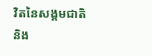វិតនៃសង្គមជាតិ និង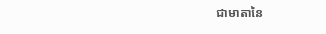ជាមាតានៃ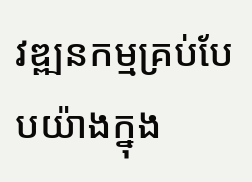វឌ្ឍនកម្មគ្រប់បែបយ៉ាងក្នុង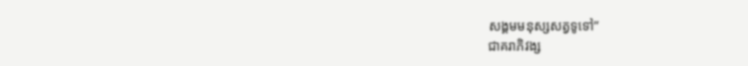សង្គមមនុស្សសត្វទូទៅ”
ជាគរាភិវង្ស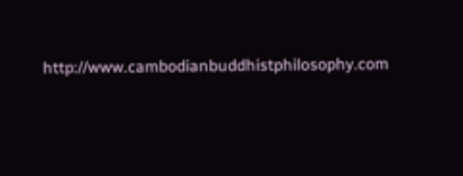http://www.cambodianbuddhistphilosophy.com